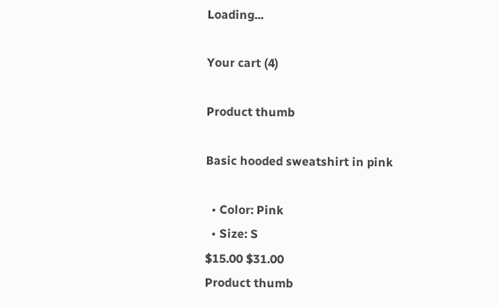Loading...

Your cart (4)

Product thumb

Basic hooded sweatshirt in pink

  • Color: Pink
  • Size: S
$15.00 $31.00
Product thumb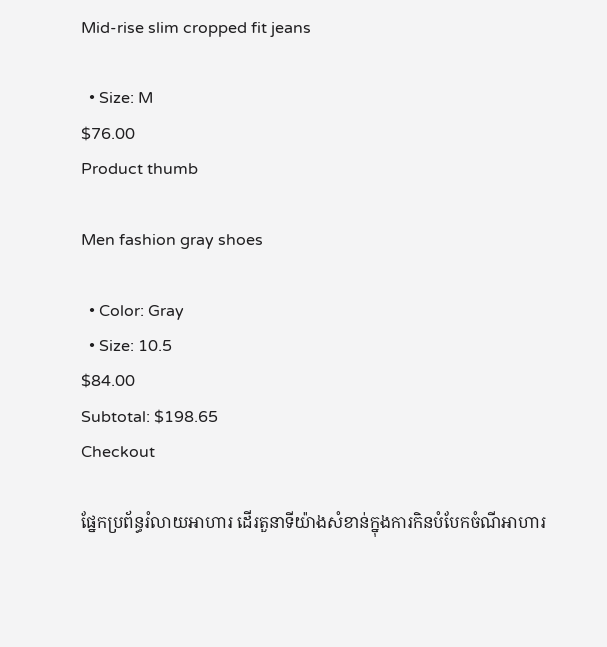Mid-rise slim cropped fit jeans

  • Size: M
$76.00
Product thumb

Men fashion gray shoes

  • Color: Gray
  • Size: 10.5
$84.00
Subtotal: $198.65
Checkout

ផ្នែកប្រព័ន្ធរំលាយអាហារ ដើរតួនាទីយ៉ាងសំខាន់ក្នុងការកិនបំបែកចំណីអាហារ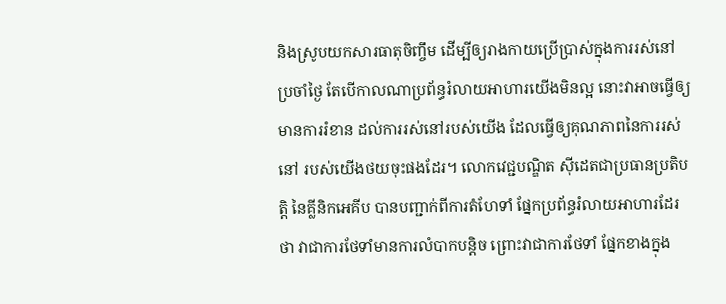និងស្រូបយកសារធាតុចិញ្ចឹម ដើម្បីឲ្យរាងកាយប្រើប្រាស់ក្នុងការរស់នៅប្រចាំថ្ងៃ តែបើកាលណាប្រព័ន្ធរំលាយអាហារយើងមិនល្អ នោះវាអាចធ្វើឲ្យមានការរំខាន ដល់ការរស់នៅរបស់យើង ដែលធ្វើឲ្យគុណភាពនៃការរស់នៅ របស់យើងថយចុះផងដែរ។ លោកវេជ្ជបណ្ឌិត ស៊ីដេតជាប្រធានប្រតិបត្តិ នៃគ្លីនិកអេគីប បានបញ្ជាក់ពីការតំហែទាំ ផ្នែកប្រព័ន្ធរំលាយអាហារដែរថា វាជាការថែទាំមានការលំបាកបន្តិច ព្រោះវាជាការថែទាំ ផ្នែកខាងក្នុង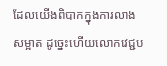ដែលយើងពិបាកក្នុងការលាងសម្អាត ដូច្នេះហើយលោកវេជ្ជប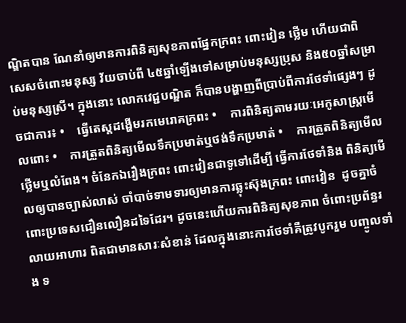ណ្ឌិតបាន ណែនាំឲ្យមានការពិនិត្យសុខភាពផ្នែកក្រពះ ពោះវៀន ថ្លើម ហើយជាពិសេសចំពោះមនុស្ស វ័យចាប់ពី ៤៥ឆ្នាំឡើងទៅសម្រាប់មនុស្សប្រុស និង៥០ឆ្នាំសម្រាប់មនុស្សស្រី។ ក្នុងនោះ លោកវេជ្ជបណ្ឌិត ក៏បានបង្ហាញពីប្រាប់ពីការថែទាំផ្សេងៗ ដូចជាការ៖ •    ធ្វើតេស្តដង្ហើមរកមេរោគក្រពះ •    ការពិនិត្យតាមរយៈអេកូសាស្រ្តមើលពោះ •    ការត្រួតពិនិត្យមើលទឹកប្រមាត់ឬថង់ទឹកប្រមាត់ •    ការត្រួតពិនិត្យមើលថ្លើមឬលំពែង។ ចំនែកឯរឿងក្រពះ ពោះវៀនជាទូទៅដើម្បី ធ្វើការថែទាំនិង ពិនិត្យមើលឲ្យបានច្បាស់លាស់ ចាំបាច់ទាមទារឲ្យមានការឆ្លុះស៊ុងក្រពះ ពោះវៀន  ដូចគ្នាចំពោះប្រទេសជឿនលឿនដទៃដែរ។ ដូចនេះហើយការពិនិត្យសុខភាព ចំពោះប្រព័ន្ធរលាយអាហារ ពិតជាមានសារៈសំខាន់ ដែលក្នុងនោះការថែទាំគឺត្រូវបូករួម បញ្ចូលទាំង ទ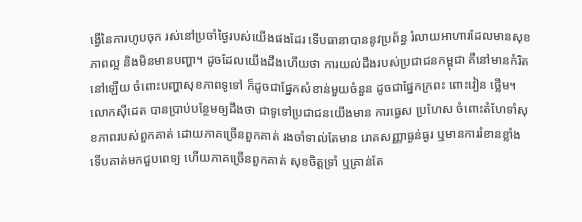ង្វើនៃការហូបចុក រស់នៅប្រចាំថ្ងៃរបស់យើងផងដែរ ទើបធានាបាននូវប្រព័ន្ធ រំលាយអាហារដែលមានសុខភាពល្អ និងមិនមានបញ្ហា។ ដូចដែលយើងដឹងហើយថា ការយល់ដឹងរបស់ប្រជាជនកម្ពុជា គឺនៅមានកំរិតនៅឡើយ ចំពោះបញ្ហាសុខភាពទូទៅ ក៏ដូចជាផ្នែកសំខាន់មួយចំនួន ដូចជាផ្នែកក្រពះ ពោះវៀន ថ្លើម។ លោកស៊ីដេត បានប្រាប់បន្ថែមឲ្យដឹងថា ជាទូទៅប្រជាជនយើងមាន ការធ្វេស ប្រហែស ចំពោះតំហែទាំសុខភាពរបស់ពួកគាត់ ដោយភាគច្រើនពួកគាត់ រងចាំទាល់តែមាន រោគសញ្ញាធ្ងន់ធ្ងរ ឬមានការរំខានខ្លាំង ទើបគាត់មកជួបពេទ្យ ហើយភាគច្រើនពួកគាត់ សុខចិត្តទ្រាំ ឬគ្រាន់តែ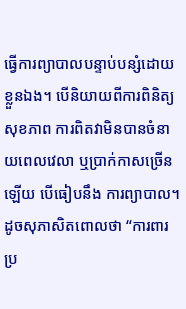ធ្វើការព្យាបាលបន្ទាប់បន្សំដោយខ្លួនឯង។ បើនិយាយពីការពិនិត្យ សុខភាព ការពិតវាមិនបានចំនាយពេលវេលា ឬប្រាក់កាសច្រើនឡើយ បើធៀបនឹង ការព្យាបាល។ ដូចសុភាសិតពោលថា “ការពារប្រ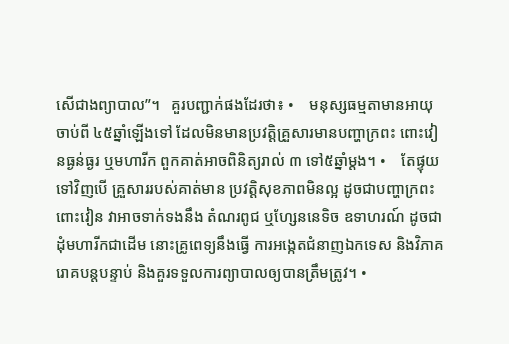សើជាងព្យាបាល”។   គួរបញ្ជាក់ផងដែរថា៖ •    មនុស្សធម្មតាមានអាយុចាប់ពី ៤៥ឆ្នាំឡើងទៅ ដែលមិនមានប្រវត្តិគ្រួសារមានបញ្ហាក្រពះ ពោះវៀនធ្ងន់ធ្ងរ ឬមហារីក ពួកគាត់អាចពិនិត្យរាល់ ៣ ទៅ៥ឆ្នាំម្តង។ •    តែផ្ទុយទៅវិញបើ គ្រួសាររបស់គាត់មាន ប្រវត្តិសុខភាពមិនល្អ ដូចជាបញ្ហាក្រពះ ពោះវៀន វាអាចទាក់ទងនឹង តំណរពូជ ឬហ្សែននេទិច ឧទាហរណ៍ ដូចជាដុំមហារីកជាដើម នោះគ្រូពេទ្យនឹងធ្វើ ការអង្កេតជំនាញឯកទេស និងវិភាគរោគបន្តបន្ទាប់ និងគួរទទួលការព្យាបាលឲ្យបានត្រឹមត្រូវ។ •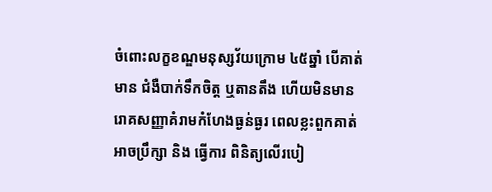ចំពោះលក្ខខណ្ឌមនុស្សវ័យក្រោម ៤៥ឆ្នាំ បើគាត់មាន ជំងឺបាក់ទឹកចិត្ត ឬតានតឹង ហើយមិនមានរោគសញ្ញាគំរាមកំហែងធ្ងន់ធ្ងរ ពេលខ្លះពួកគាត់អាចប្រឹក្សា និង ធ្វើការ ពិនិត្យលើរបៀ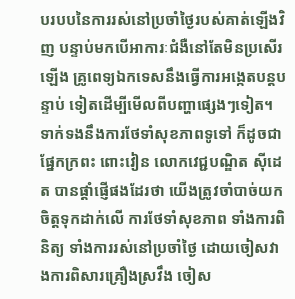បរបបនៃការរស់នៅប្រចាំថ្ងៃរបស់គាត់ឡើងវិញ បន្ទាប់មកបើអាការៈជំងឺនៅតែមិនប្រសើរឡើង គ្រូពេទ្យឯកទេសនឹងធ្វើការអង្កេតបន្តបន្ទាប់ ទៀតដើម្បីមើលពីបញ្ហាផ្សេងៗទៀត។ ទាក់ទងនឹងការថែទាំសុខភាពទូទៅ ក៏ដូចជាផ្នែកក្រពះ ពោះវៀន លោកវេជ្ជបណ្ឌិត ស៊ីដេត បានផ្តាំផ្ញើផងដែរថា យើងត្រូវចាំបាច់យកចិត្តទុកដាក់លើ ការថែទាំសុខភាព ទាំងការពិនិត្យ ទាំងការរស់នៅប្រចាំថ្ងៃ ដោយចៀសវាងការពិសារគ្រឿងស្រវឹង ចៀស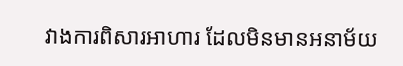វាងការពិសារអាហារ ដែលមិនមានអនាម័យ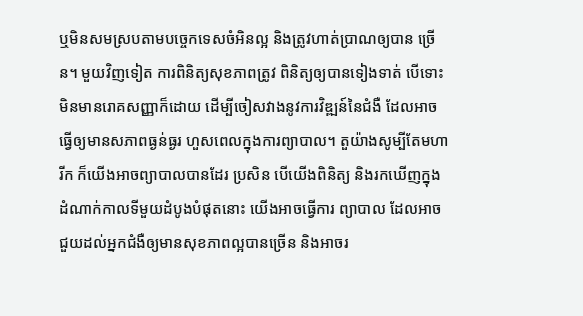ឬមិនសមស្របតាមបច្ចេកទេសចំអិនល្អ និងត្រូវហាត់ប្រាណឲ្យបាន ច្រើន។ មួយវិញទៀត ការពិនិត្យសុខភាពត្រូវ ពិនិត្យឲ្យបានទៀងទាត់ បើទោះមិនមានរោគសញ្ញាក៏ដោយ ដើម្បីចៀសវាងនូវការវិឌ្ឍន៍នៃជំងឺ ដែលអាចធ្វើឲ្យមានសភាពធ្ងន់ធ្ងរ ហួសពេលក្នុងការព្យាបាល។ តួយ៉ាងសូម្បីតែមហារីក ក៏យើងអាចព្យាបាលបានដែរ ប្រសិន បើយើងពិនិត្យ និងរកឃើញក្នុងដំណាក់កាលទីមួយដំបូងបំផុតនោះ យើងអាចធ្វើការ ព្យាបាល ដែលអាចជួយដល់អ្នកជំងឺឲ្យមានសុខភាពល្អបានច្រើន និងអាចរ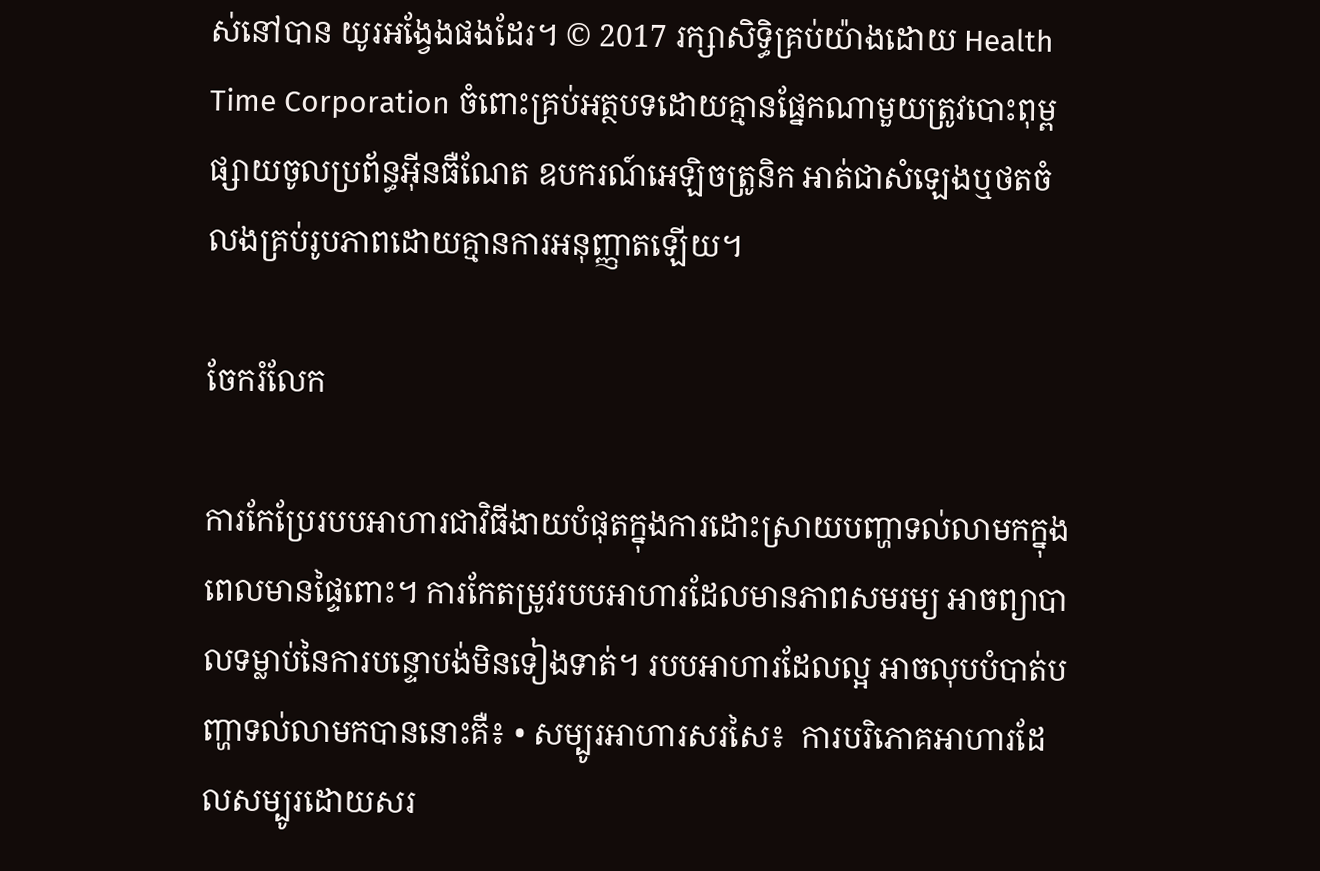ស់នៅបាន យូរអង្វែងផងដែរ។ © 2017 រក្សាសិទ្ធិគ្រប់យ៉ាងដោយ Health Time Corporation ចំពោះគ្រប់អត្ថបទដោយគ្មានផ្នែកណាមួយត្រូវបោះពុម្ពផ្សាយចូលប្រព័ន្ធអ៊ីនធឺណែត ឧបករណ៍អេឡិចត្រូនិក អាត់ជាសំឡេងឬថតចំលងគ្រប់រូបភាពដោយគ្មានការអនុញ្ញាតឡើយ។

ចែករំលែក

ការកែប្រែរបបអាហារជាវិធីងាយបំផុតក្នុងការដោះស្រាយបញ្ហាទល់លាមកក្នុងពេលមានផ្ទៃពោះ។ ការកែតម្រូវរបបអាហារដែលមានភាពសមរម្យ អាចព្យាបាលទម្លាប់នៃការបន្ទោបង់មិនទៀងទាត់។ របបអាហារដែលល្អ អាចលុបបំបាត់បញ្ហាទល់លាមកបាននោះគឺ៖ • សម្បូរអាហារសរសៃ៖  ការបរិភោគអាហារដែលសម្បូរដោយសរ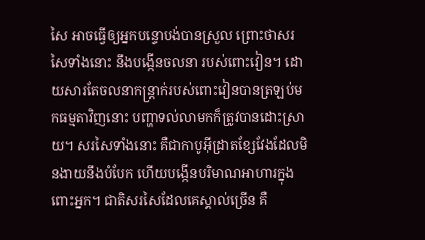សៃ អាចធ្វើឲ្យអ្នកបន្ទោបង់បានស្រួល ព្រោះថាសរសៃទាំងនោះ នឹងបង្កើនចលនា របស់ពោះវៀន។ ដោយសារតែចលនាកន្ត្រាក់របស់ពោះវៀនបានត្រឡប់មកធម្មតាវិញនោះ បញ្ហាទល់លាមកក៏ត្រូវបានដោះស្រាយ។ សរសៃទាំងនោះ គឺជាកាបូអ៊ីដ្រាតខ្សែវែងដែលមិនងាយនឹងបំបែក ហើយបង្កើនបរិមាណអាហារក្នុងពោះអ្នក។ ជាតិសរសៃដែលគេស្គាល់ច្រើន គឺ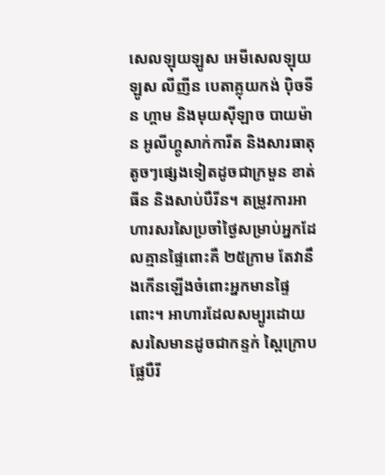សេលឡុយឡូស អេមីសេលឡុយឡូស លីញីន បេតាគ្លុយកង់ ប៉ិចទីន ហ្គាម និងមុយស៊ីឡាច បាយម៉ាន អូលីហ្គូសាក់ការីត និងសារធាតុតូចៗផ្សេងទៀតដូចជាក្រមួន ខាត់ធីន និងសាប់បឺរីន។ តម្រូវការអាហារសរសៃប្រចាំថ្ងៃសម្រាប់អ្នកដែលគ្មានផ្ទៃពោះគឺ ២៥ក្រាម តែវានឹងកើនឡើងចំពោះអ្នកមានផ្ទៃពោះ។ អាហារដែលសម្បូរដោយសរសៃមានដូចជាកន្ទក់ ស្ពៃក្រោប ផ្លែបឺរី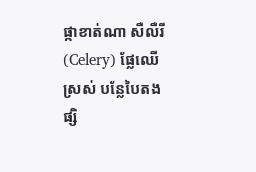ផ្កាខាត់ណា សឺលឺរី(Celery) ផ្លែឈើស្រស់ បន្លែបៃតង ផ្សិ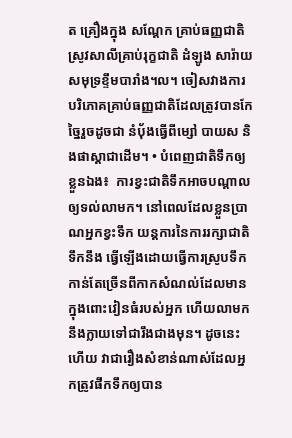ត គ្រឿងក្នុង សណ្តែក គ្រាប់ធញ្ញជាតិ ស្រូវសាលីគ្រាប់រុក្ខជាតិ ដំឡូង សារ៉ាយសមុទ្រខ្ទឹមបារាំង។ល។ ចៀសវាងការបរិភោគគ្រាប់ធញ្ញជាតិដែលត្រូវបានកែច្នៃរួចដូចជា នំប៉័ងធ្វើពីម្សៅ បាយស និងផាស្តាជាដើម។ • បំពេញជាតិទឹកឲ្យខ្លួនឯង៖  ការខ្វះជាតិទឹកអាចបណ្តាលឲ្យទល់លាមក។ នៅពេលដែលខ្លួនប្រាណអ្នកខ្វះទឹក យន្តការនៃការរក្សាជាតិទឹកនឹង ធ្វើឡើងដោយធ្វើការស្រូបទឹកកាន់តែច្រើនពីកាកសំណល់ដែលមានក្នុងពោះវៀនធំរបស់អ្នក ហើយលាមកនឹងក្លាយទៅជារឹងជាងមុន។ ដូចនេះហើយ វាជារឿងសំខាន់ណាស់ដែលអ្នកត្រូវផឹកទឹកឲ្យបាន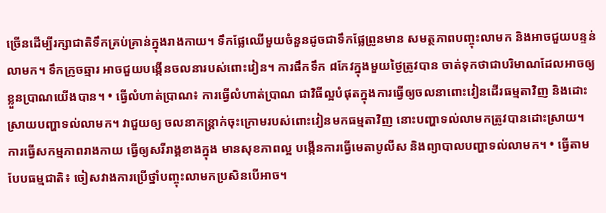ច្រើនដើម្បីរក្សាជាតិទឹកគ្រប់គ្រាន់ក្នុងរាងកាយ។ ទឹកផ្លែឈើមួយចំនួនដូចជាទឹកផ្លែព្រូនមាន សមត្ថភាពបញ្ចុះលាមក និងអាចជួយបន្ទន់លាមក។ ទឹកក្រូចឆ្មារ អាចជួយបង្កើនចលនារបស់ពោះវៀន។ ការផឹកទឹក ៨កែវក្នុងមួយថ្ងៃត្រូវបាន ចាត់ទុកថាជាបរិមាណដែលអាចឲ្យខ្លួនប្រាណយើងបាន។ • ធ្វើលំហាត់ប្រាណ៖ ការធ្វើលំហាត់ប្រាណ ជាវិធីល្អបំផុតក្នុងការធ្វើឲ្យចលនាពោះវៀនដើរធម្មតាវិញ និងដោះស្រាយបញ្ហាទល់លាមក។ វាជួយឲ្យ ចលនាកន្ត្រាក់ចុះក្រោមរបស់ពោះវៀនមកធម្មតាវិញ នោះបញ្ហាទល់លាមកត្រូវបានដោះស្រាយ។ ការធ្វើសកម្មភាពរាងកាយ ធ្វើឲ្យសរីរាង្គខាងក្នុង មានសុខភាពល្អ បង្កើនការធ្វើមេតាបូលីស និងព្យាបាលបញ្ហាទល់លាមក។ • ធ្វើតាមបែបធម្មជាតិ៖ ចៀសវាងការប្រើថ្នាំបញ្ចុះលាមកប្រសិនបើអាច។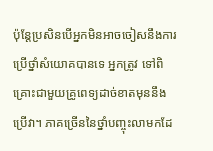ប៉ុន្តែប្រសិនបើអ្នកមិនអាចចៀសនឹងការប្រើថ្នាំសំយោគបានទេ អ្នកត្រូវ ទៅពិគ្រោះជាមួយគ្រូពេទ្យដាច់ខាតមុននឹងប្រើវា។ ភាគច្រើននៃថ្នាំបញ្ចុះលាមកដែ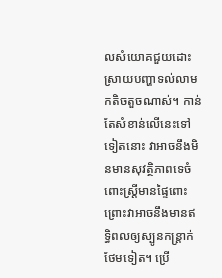លសំយោគជួយដោះស្រាយបញ្ហាទល់លាមកតិចតួចណាស់។ កាន់តែសំខាន់លើនេះទៅទៀតនោះ វាអាចនឹងមិនមានសុវត្ថិភាពទេចំពោះស្រ្តីមានផ្ទៃពោះ ព្រោះវាអាចនឹងមានឥទ្ធិពលឲ្យស្បូនកន្ត្រាក់ថែមទៀត។ ប្រើ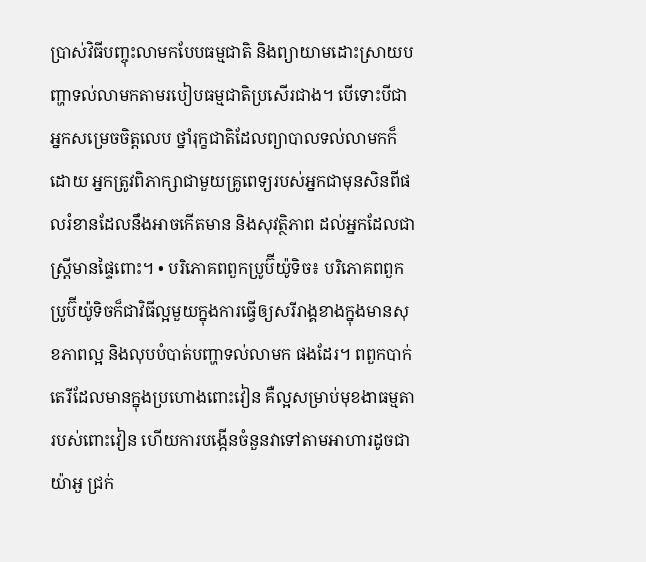ប្រាស់វិធីបញ្ចុះលាមកបែបធម្មជាតិ និងព្យាយាមដោះស្រាយបញ្ហាទល់លាមកតាមរបៀបធម្មជាតិប្រសើរជាង។ បើទោះបីជាអ្នកសម្រេចចិត្តលេប ថ្នាំរុក្ខជាតិដែលព្យាបាលទល់លាមកក៏ដោយ អ្នកត្រូវពិភាក្សាជាមួយគ្រូពេទ្យរបស់អ្នកជាមុនសិនពីផលរំខានដែលនឹងអាចកើតមាន និងសុវត្ថិភាព ដល់អ្នកដែលជាស្រី្តមានផ្ទៃពោះ។ • បរិភោគពពួកប្រូប៊ីយ៉ូទិច៖ បរិភោគពពួកប្រូប៊ីយ៉ូទិចក៏ជាវិធីល្អមួយក្នុងការធ្វើឲ្យសរីរាង្គខាងក្នុងមានសុខភាពល្អ និងលុបបំបាត់បញ្ហាទល់លាមក ផងដែរ។ ពពួកបាក់តេរីដែលមានក្នុងប្រហោងពោះវៀន គឺល្អសម្រាប់មុខងាធម្មតារបស់ពោះវៀន ហើយការបង្កើនចំនួនវាទៅតាមអាហារដូចជា យ៉ាអួ ជ្រក់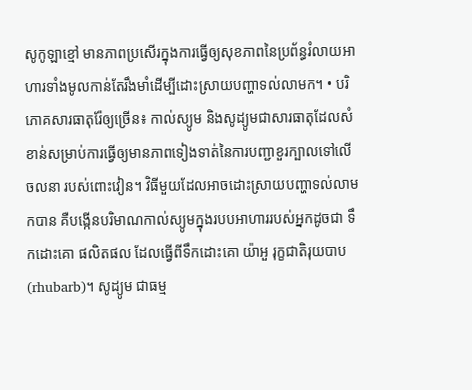សូកូឡាខ្មៅ មានភាពប្រសើរក្នុងការធ្វើឲ្យសុខភាពនៃប្រព័ន្ធរំលាយអាហារទាំងមូលកាន់តែរឹងមាំដើម្បីដោះស្រាយបញ្ហាទល់លាមក។ • បរិភោគសារធាតុរ៉ែឲ្យច្រើន៖ កាល់ស្យូម និងសូដ្យូមជាសារធាតុដែលសំខាន់សម្រាប់ការធ្វើឲ្យមានភាពទៀងទាត់នៃការបញ្ជាខួរក្បាលទៅលើចលនា របស់ពោះវៀន។ វិធីមួយដែលអាចដោះស្រាយបញ្ហាទល់លាមកបាន គឺបង្កើនបរិមាណកាល់ស្យូមក្នុងរបបអាហាររបស់អ្នកដូចជា ទឹកដោះគោ ផលិតផល ដែលធ្វើពីទឹកដោះគោ យ៉ាអួ រុក្ខជាតិរុយបាប (rhubarb)។ សូដ្យូម ជាធម្ម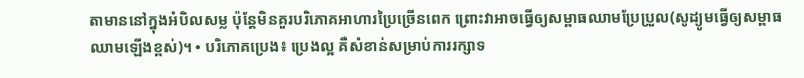តាមាននៅក្នុងអំបិលសម្ល ប៉ុន្តែមិនគួរបរិភោគអាហារប្រៃច្រើនពេក ព្រោះវាអាចធ្វើឲ្យសម្ពាធឈាមប្រែប្រួល(សូដ្យូមធ្វើឲ្យសម្ពាធឈាមឡើងខ្ពស់)។ • បរិភោគប្រេង៖ ប្រេងល្អ គឺសំខាន់សម្រាប់ការរក្សាទ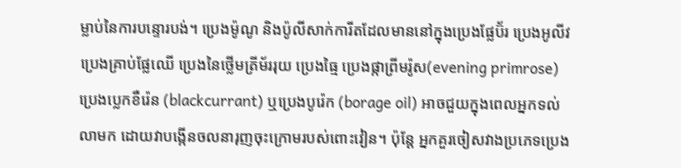ម្លាប់នៃការបន្ទោរបង់។ ប្រេងម៉ូណូ និងប៉ូលីសាក់ការីតដែលមាននៅក្នុងប្រេងផ្លែប៊័រ ប្រេងអូលីវ ប្រេងគ្រាប់ផ្លែឈើ ប្រេងនៃថ្លើមត្រីម័ររុយ ប្រេងធ្មៃ ប្រេងផ្កាព្រីមរ៉ូស(evening primrose) ប្រេងប្លេកខឺរ៉េន (blackcurrant) ឬប្រេងបូរ៉េក (borage oil) អាចជួយក្នុងពេលអ្នកទល់លាមក ដោយវាបង្កើនចលនារុញចុះក្រោមរបស់ពោះវៀន។ ប៉ុន្តែ អ្នកគួរចៀសវាងប្រភេទប្រេង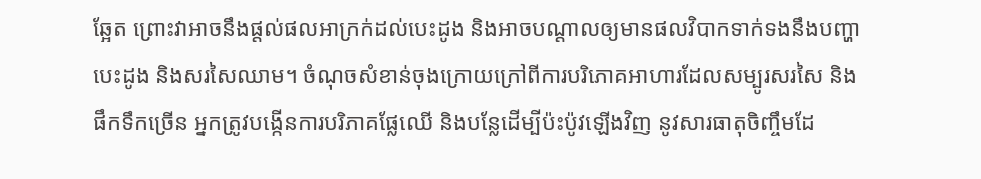ឆ្អែត ព្រោះវាអាចនឹងផ្តល់ផលអាក្រក់ដល់បេះដូង និងអាចបណ្តាលឲ្យមានផលវិបាកទាក់ទងនឹងបញ្ហាបេះដូង និងសរសៃឈាម។ ចំណុចសំខាន់ចុងក្រោយក្រៅពីការបរិភោគអាហារដែលសម្បូរសរសៃ និងផឹកទឹកច្រើន អ្នកត្រូវបង្កើនការបរិភាគផ្លែឈើ និងបន្លែដើម្បីប៉ះប៉ូវឡើងវិញ នូវសារធាតុចិញ្ចឹមដែ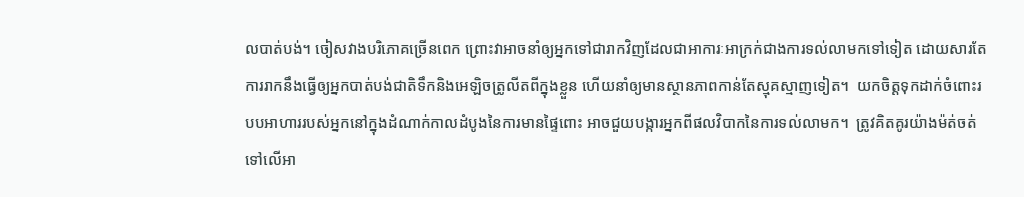លបាត់បង់។ ចៀសវាងបរិភោគច្រើនពេក ព្រោះវាអាចនាំឲ្យអ្នកទៅជារាកវិញដែលជាអាការៈអាក្រក់ជាងការទល់លាមកទៅទៀត ដោយសារតែការរាកនឹងធ្វើឲ្យអ្នកបាត់បង់ជាតិទឹកនិងអេឡិចត្រូលីតពីក្នុងខ្លួន ហើយនាំឲ្យមានស្ថានភាពកាន់តែស្មុគស្មាញទៀត។  យកចិត្តទុកដាក់ចំពោះរបបអាហាររបស់អ្នកនៅក្នុងដំណាក់កាលដំបូងនៃការមានផ្ទៃពោះ អាចជួយបង្ការអ្នកពីផលវិបាកនៃការទល់លាមក។  ត្រូវគិតគូរយ៉ាងម៉ត់ចត់ទៅលើអា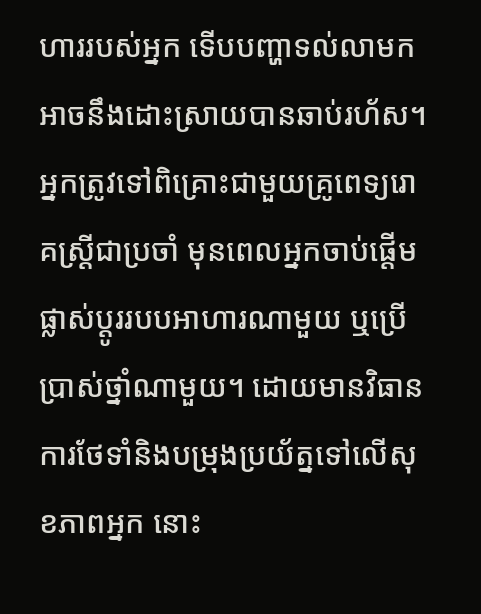ហាររបស់អ្នក ទើបបញ្ហាទល់លាមកអាចនឹងដោះស្រាយបានឆាប់រហ័ស។ អ្នកត្រូវទៅពិគ្រោះជាមួយគ្រូពេទ្យរោគស្រ្តីជាប្រចាំ មុនពេលអ្នកចាប់ផ្តើមផ្លាស់ប្តូររបបអាហារណាមួយ ឬប្រើប្រាស់ថ្នាំណាមួយ។ ដោយមានវិធានការថែទាំនិងបម្រុងប្រយ័ត្នទៅលើសុខភាពអ្នក នោះ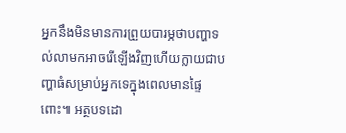អ្នកនឹងមិនមានការព្រួយបារម្ភថាបញ្ហាទល់លាមកអាចរើឡើងវិញហើយក្លាយជាបញ្ហាធំសម្រាប់អ្នកទេក្នុងពេលមានផ្ទៃពោះ៕ អត្ថបទដោ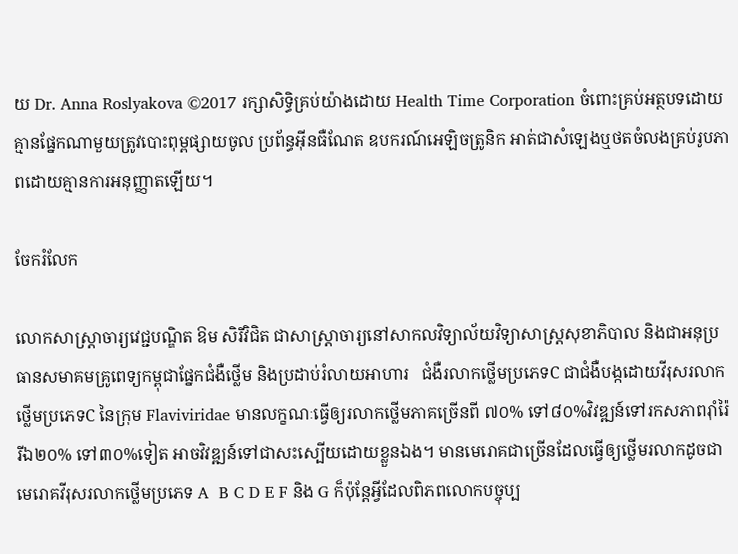យ Dr. Anna Roslyakova ©2017 រក្សាសិទ្ធិគ្រប់យ៉ាងដោយ Health Time Corporation ចំពោះគ្រប់អត្ថបទដោយគ្មានផ្នែកណាមួយត្រូវបោះពុម្ពផ្សាយចូល ប្រព័ន្ធអ៊ីនធឺណែត ឧបករណ៍អេឡិចត្រូនិក អាត់ជាសំឡេងឬថតចំលងគ្រប់រូបភាពដោយគ្មានការអនុញ្ញាតឡើយ។

ចែករំលែក

លោកសាស្រ្តាចារ្យវេជ្ជបណ្ឌិត ឱម សិរីវិជិត ជាសាស្ត្រាចារ្យនៅសាកលវិទ្យាល័យវិទ្យាសាស្ត្រសុខាភិបាល និងជាអនុប្រធានសមាគមគ្រូពេទ្យកម្ពុជាផ្នែកជំងឺថ្លើម និងប្រដាប់រំលាយអាហារ   ជំងឺរលាកថ្លើមប្រភេទC ជាជំងឺបង្កដោយវីរុសរលាកថ្លើមប្រភេទC នៃក្រុម Flaviviridae មានលក្ខណៈធ្វើឲ្យរលាកថ្លើមភាគច្រើនពី ៧០% ទៅ៨០%វិវឌ្ឍន៍ទៅរកសភាពរ៉ាំរ៉ៃ  រីឯ២០% ទៅ៣០%ទៀត អាចវិវឌ្ឍន៍ទៅជាសះស្បើយដោយខ្លួនឯង។ មានមេរោគជាច្រើនដែលធ្វើឲ្យថ្លើមរលាកដូចជា មេរោគវីរុសរលាកថ្លើមប្រភេទ A  B C D E F និង G ក៏ប៉ុន្តែអ្វីដែលពិភពលោកបច្ចុប្ប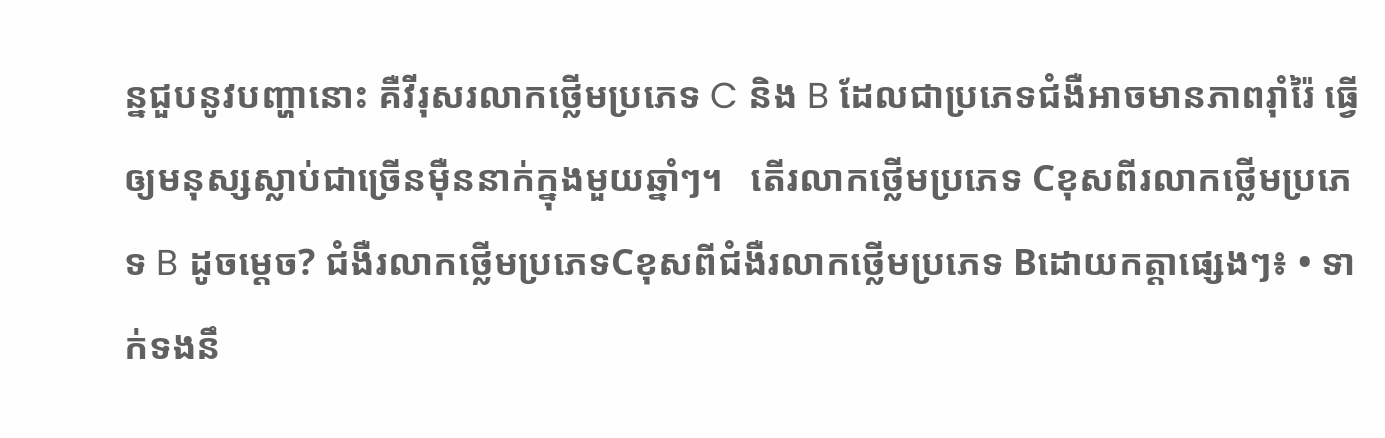ន្នជួបនូវបញ្ហានោះ គឺវីរុសរលាកថ្លើមប្រភេទ C និង B ដែលជាប្រភេទជំងឺអាចមានភាពរ៉ាំរ៉ៃ ធ្វើឲ្យមនុស្សស្លាប់ជាច្រើនម៉ឺននាក់ក្នុងមួយឆ្នាំៗ។   តើរលាកថ្លើមប្រភេទ Cខុសពីរលាកថ្លើមប្រភេទ B ដូចម្តេច? ជំងឺរលាកថ្លើមប្រភេទCខុសពីជំងឺរលាកថ្លើមប្រភេទ Bដោយកត្តាផ្សេងៗ៖ • ទាក់ទងនឹ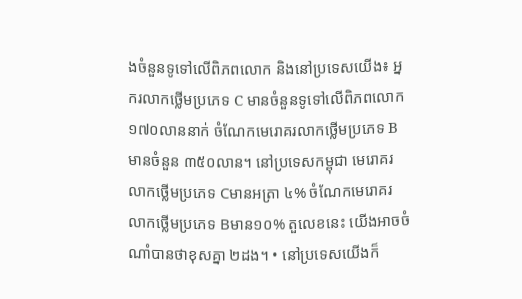ងចំនួនទូទៅលើពិភពលោក និងនៅប្រទេសយើង៖ អ្នករលាកថ្លើមប្រភេទ C មានចំនួនទូទៅលើពិភពលោក ១៧០លាននាក់ ចំណែកមេរោគរលាកថ្លើមប្រភេទ Bមានចំនួន ៣៥០លាន។ នៅប្រទេសកម្ពុជា មេរោគរលាកថ្លើមប្រភេទ Cមានអត្រា ៤% ចំណែកមេរោគរលាកថ្លើមប្រភេទ Bមាន១០% តួលេខនេះ យើងអាចចំណាំបានថាខុសគ្នា ២ដង។ • នៅប្រទេសយើងក៏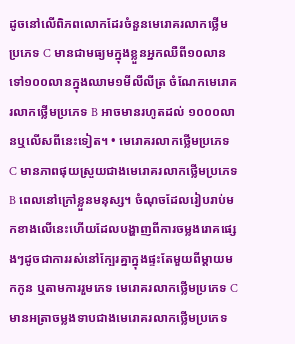ដូចនៅលើពិភពលោកដែរចំនួនមេរោគរលាកថ្លើមប្រភេទ C មានជាមធ្យមក្នុងខ្លួនអ្នកឈឺពី១០លានទៅ១០០លានក្នុងឈាម១មីលីលីត្រ ចំណែកមេរោគរលាកថ្លើមប្រភេទ B អាចមានរហូតដល់ ១០០០លានឬលើសពីនេះទៀត។ • មេរោគរលាកថ្លើមប្រភេទ C មានភាពផុយស្រួយជាងមេរោគរលាកថ្លើមប្រភេទ B ពេលនៅក្រៅខ្លួនមនុស្ស។ ចំណុចដែលរៀបរាប់មកខាងលើនេះហើយដែលបង្ហាញពីការចម្លងរោគផ្សេងៗដូចជាការរស់នៅក្បែរគ្នាក្នុងផ្ទះតែមួយពីម្តាយមកកូន ឬតាមការរួមភេទ មេរោគរលាកថ្លើមប្រភេទ C មានអត្រាចម្លងទាបជាងមេរោគរលាកថ្លើមប្រភេទ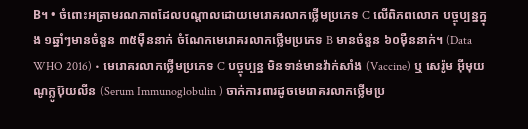B។ • ចំពោះអត្រាមរណភាពដែលបណ្តាលដោយមេរោគរលាកថ្លើមប្រភេទ C លើពិភពលោក បច្ចុប្បន្នក្នុង ១ឆ្នាំៗមានចំនួន ៣៥ម៉ឺននាក់ ចំណែកមេរោគរលាកថ្លើមប្រភេទ B មានចំនួន ៦០ម៉ឺននាក់។ (Data WHO 2016) • មេរោគរលាកថ្លើមប្រភេទ C បច្ចុប្បន្ន មិនទាន់មានវ៉ាក់សាំង (Vaccine) ឬ សេរ៉ូម អ៊ីមុយណូក្លូប៊ុយលីន (Serum Immunoglobulin ) ចាក់ការពារដូចមេរោគរលាកថ្លើមប្រ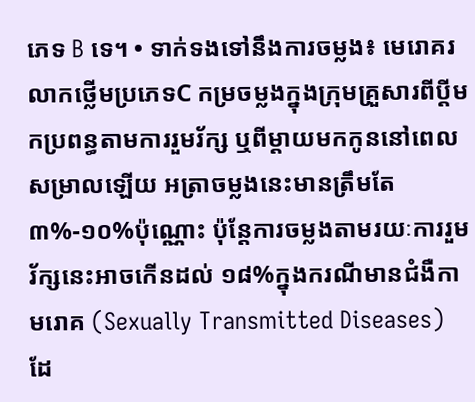ភេទ B ទេ។ • ទាក់ទងទៅនឹងការចម្លង៖ មេរោគរលាកថ្លើមប្រភេទC កម្រចម្លងក្នុងក្រុមគ្រួសារពីប្តីមកប្រពន្ធតាមការរួមរ័ក្ស ឬពីម្តាយមកកូននៅពេលសម្រាលឡើយ អត្រាចម្លងនេះមានត្រឹមតែ ៣%-១០%ប៉ុណ្ណោះ ប៉ុន្តែការចម្លងតាមរយៈការរួមរ័ក្សនេះអាចកើនដល់ ១៨%ក្នុងករណីមានជំងឺកាមរោគ (Sexually Transmitted Diseases) ដែ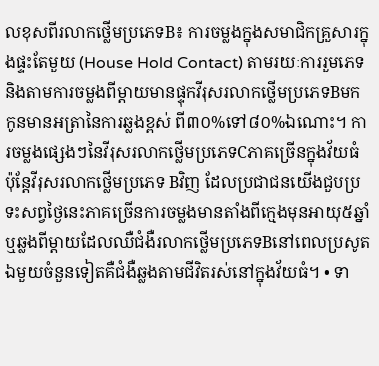លខុសពីរលាកថ្លើមប្រភេទB៖ ការចម្លងក្នុងសមាជិកគ្រួសារក្នុងផ្ទះតែមួយ (House Hold Contact) តាមរយៈការរួមភេទនិងតាមការចម្លងពីម្តាយមានផ្ទុកវីរុសរលាកថ្លើមប្រភេទBមកកូនមានអត្រានៃការឆ្លងខ្ពស់ ពី៣០%ទៅ៨០%ឯណោះ។ ការចម្លងផ្សេងៗនៃវីរុសរលាកថ្លើមប្រភេទCភាគច្រើនក្នុងវ័យធំ ប៉ុន្តែវីរុសរលាកថ្លើមប្រភេទ Bវិញ ដែលប្រជាជនយើងជួបប្រទះសព្វថ្ងៃនេះភាគច្រើនការចម្លងមានតាំងពីក្មេងមុនអាយុ៥ឆ្នាំ ឬឆ្លងពីម្តាយដែលឈឺជំងឺរលាកថ្លើមប្រភេទBនៅពេលប្រសូត ឯមួយចំនួនទៀតគឺជំងឺឆ្លងតាមជីវិតរស់នៅក្នុងវ័យធំ។ • ទា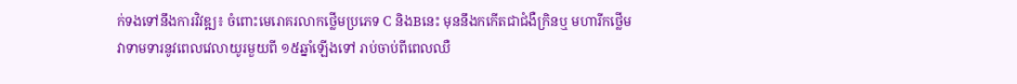ក់ទងទៅនឹងការវិវឌ្ឍ៖ ចំពោះមេរោគរលាកថ្លើមប្រភេទ C និងBនេះ មុននឹងកកើតជាជំងឺក្រិនឬ មហារីកថ្លើម វាទាមទារនូវពេលវេលាយូរមួយពី ១៥ឆ្នាំឡើងទៅ រាប់ចាប់ពីពេលឈឺ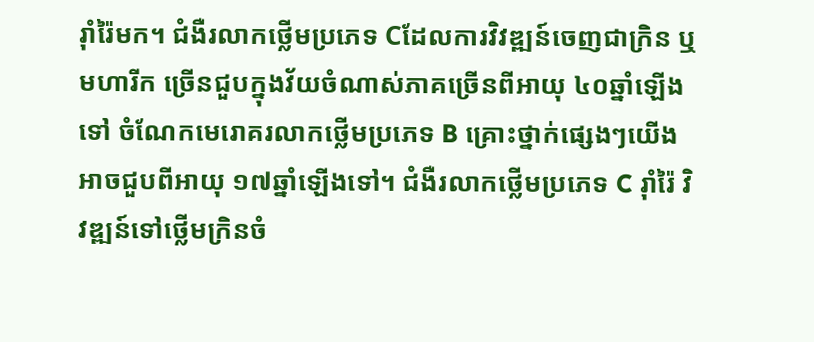រ៉ាំរ៉ៃមក។ ជំងឺរលាកថ្លើមប្រភេទ Cដែលការវិវឌ្ឍន៍ចេញជាក្រិន ឬមហារីក ច្រើនជួបក្នុងវ័យចំណាស់ភាគច្រើនពីអាយុ ៤០ឆ្នាំឡើងទៅ ចំណែកមេរោគរលាកថ្លើមប្រភេទ B គ្រោះថ្នាក់ផ្សេងៗយើងអាចជួបពីអាយុ ១៧ឆ្នាំឡើងទៅ។ ជំងឺរលាកថ្លើមប្រភេទ C រ៉ាំរ៉ៃ វិវឌ្ឍន៍ទៅថ្លើមក្រិនចំ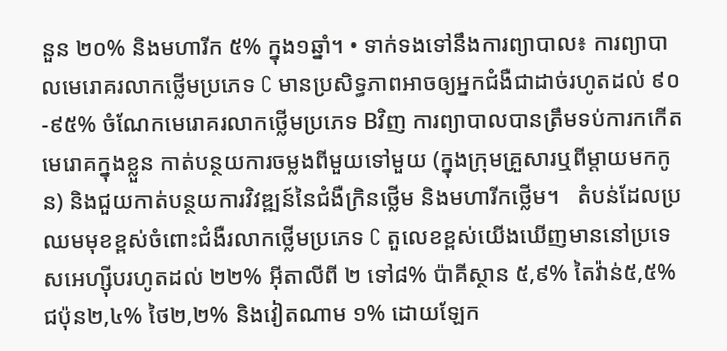នួន ២០% និងមហារីក ៥% ក្នុង១ឆ្នាំ។ • ទាក់ទងទៅនឹងការព្យាបាល៖ ការព្យាបាលមេរោគរលាកថ្លើមប្រភេទ C មានប្រសិទ្ធភាពអាចឲ្យអ្នកជំងឺជាដាច់រហូតដល់ ៩០-៩៥% ចំណែកមេរោគរលាកថ្លើមប្រភេទ Bវិញ ការព្យាបាលបានត្រឹមទប់ការកកើតមេរោគក្នុងខ្លួន កាត់បន្ថយការចម្លងពីមួយទៅមួយ (ក្នុងក្រុមគ្រួសារឬពីម្តាយមកកូន) និងជួយកាត់បន្ថយការវិវឌ្ឍន៍នៃជំងឺក្រិនថ្លើម និងមហារីកថ្លើម។   តំបន់ដែលប្រឈមមុខខ្ពស់ចំពោះជំងឺរលាកថ្លើមប្រភេទ C តួលេខខ្ពស់យើងឃើញមាននៅប្រទេសអេហ្ស៊ីបរហូតដល់ ២២% អ៊ីតាលីពី ២ ទៅ៨% ប៉ាគីស្ថាន ៥,៩% តៃវ៉ាន់៥,៥% ជប៉ុន២,៤% ថៃ២,២% និងវៀតណាម ១% ដោយឡែក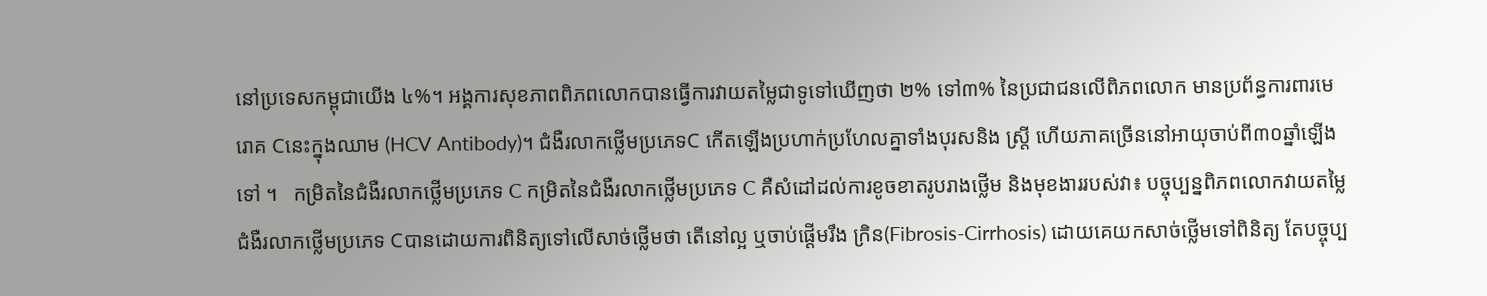នៅប្រទេសកម្ពុជាយើង ៤%។ អង្គការសុខភាពពិភពលោកបានធ្វើការវាយតម្លៃជាទូទៅឃើញថា ២% ទៅ៣% នៃប្រជាជនលើពិភពលោក មានប្រព័ន្ធការពារមេរោគ Cនេះក្នុងឈាម (HCV Antibody)។ ជំងឺរលាកថ្លើមប្រភេទC កើតឡើងប្រហាក់ប្រហែលគ្នាទាំងបុរសនិង ស្ត្រី ហើយភាគច្រើននៅអាយុចាប់ពី៣០ឆ្នាំឡើងទៅ ។   កម្រិតនៃជំងឺរលាកថ្លើមប្រភេទ C កម្រិតនៃជំងឺរលាកថ្លើមប្រភេទ C គឺសំដៅដល់ការខូចខាតរូបរាងថ្លើម និងមុខងាររបស់វា៖ បច្ចុប្បន្នពិភពលោកវាយតម្លៃជំងឺរលាកថ្លើមប្រភេទ Cបានដោយការពិនិត្យទៅលើសាច់ថ្លើមថា តើនៅល្អ ឬចាប់ផ្តើមរឹង ក្រិន(Fibrosis-Cirrhosis) ដោយគេយកសាច់ថ្លើមទៅពិនិត្យ តែបច្ចុប្ប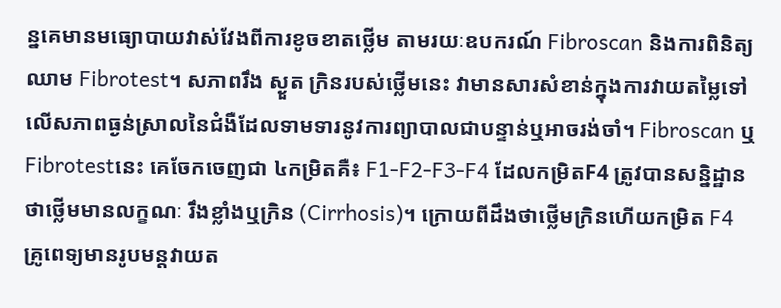ន្នគេមានមធ្យោបាយវាស់វែងពីការខូចខាតថ្លើម តាមរយៈឧបករណ៍ Fibroscan និងការពិនិត្យឈាម Fibrotest។ សភាពរឹង ស្ងួត ក្រិនរបស់ថ្លើមនេះ វាមានសារសំខាន់ក្នុងការវាយតម្លៃទៅលើសភាពធ្ងន់ស្រាលនៃជំងឺដែលទាមទារនូវការព្យាបាលជាបន្ទាន់ឬអាចរង់ចាំ។ Fibroscan ឬFibrotestនេះ គេចែកចេញជា ៤កម្រិតគឺ៖ F1-F2-F3-F4 ដែលកម្រិតF4 ត្រូវបានសន្និដ្ឋានថាថ្លើមមានលក្ខណៈ រឹងខ្លាំងឬក្រិន (Cirrhosis)។ ក្រោយពីដឹងថាថ្លើមក្រិនហើយកម្រិត F4 គ្រូពេទ្យមានរូបមន្តវាយត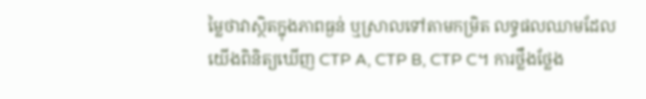ម្លៃថាវាស្ថិតក្នុងភាពធ្ងន់ ឬស្រាលទៅតាមកម្រិត លទ្ធផលឈាមដែលយើងពិនិត្យឃើញ CTP A, CTP B, CTP C។ ការថ្លឹងថ្លែង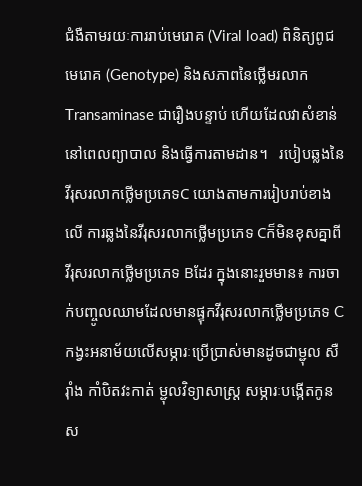ជំងឺតាមរយៈការរាប់មេរោគ (Viral load) ពិនិត្យពូជមេរោគ (Genotype) និងសភាពនៃថ្លើមរលាកTransaminase ជារឿងបន្ទាប់ ហើយដែលវាសំខាន់នៅពេលព្យាបាល និងធ្វើការតាមដាន។   របៀបឆ្លងនៃវីរុសរលាកថ្លើមប្រភេទC យោងតាមការរៀបរាប់ខាងលើ ការឆ្លងនៃវីរុសរលាកថ្លើមប្រភេទ Cក៏មិនខុសគ្នាពីវីរុសរលាកថ្លើមប្រភេទ Bដែរ ក្នុងនោះរួមមាន៖ ការចាក់បញ្ចូលឈាមដែលមានផ្ទុកវីរុសរលាកថ្លើមប្រភេទ C កង្វះអនាម័យលើសម្ភារៈប្រើប្រាស់មានដូចជាម្ជុល សឺរ៉ាំង កាំបិតវះកាត់ ម្ជុលវិទ្យាសាស្ត្រ សម្ភារៈបង្កើតកូន ស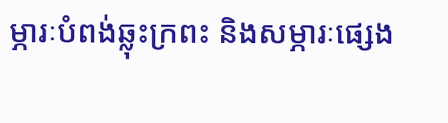ម្ភារៈបំពង់ឆ្លុះក្រពះ និងសម្ភារៈផ្សេង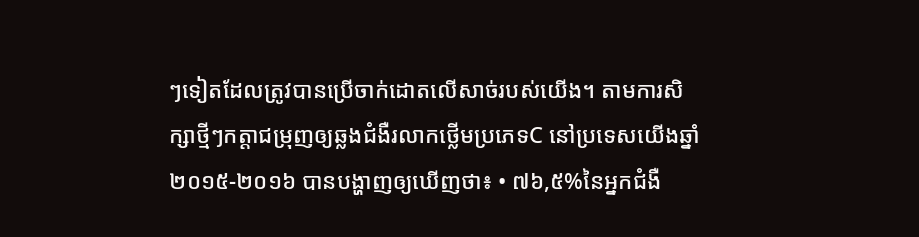ៗទៀតដែលត្រូវបានប្រើចាក់ដោតលើសាច់របស់យើង។ តាមការសិក្សាថ្មីៗកត្តាជម្រុញឲ្យឆ្លងជំងឺរលាកថ្លើមប្រភេទC នៅប្រទេសយើងឆ្នាំ២០១៥-២០១៦ បានបង្ហាញឲ្យឃើញថា៖ • ៧៦,៥%នៃអ្នកជំងឺ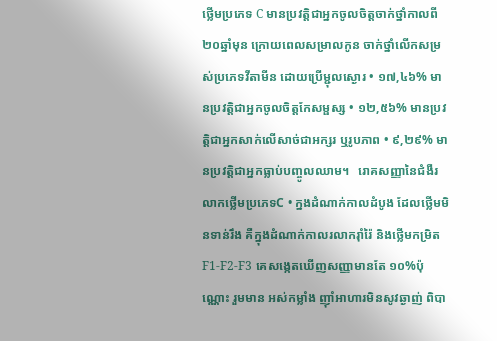ថ្លើមប្រភេទ C មានប្រវត្តិជាអ្នកចូលចិត្តចាក់ថ្នាំកាលពី ២០ឆ្នាំមុន ក្រោយពេលសម្រាលកូន ចាក់ថ្នាំលើកសម្រស់ប្រភេទវីតាមីន ដោយប្រើម្ជុលស្ងោរ • ១៧,៤៦% មានប្រវត្តិជាអ្នកចូលចិត្តកែសម្ផស្ស • ១២,៥៦% មានប្រវត្តិជាអ្នកសាក់លើសាច់ជាអក្សរ ឬរូបភាព • ៩,២៩% មានប្រវត្តិជាអ្នកធ្លាប់បញ្ចូលឈាម។   រោគសញ្ញានៃជំងឺរលាកថ្លើមប្រភេទC • ក្នងដំណាក់កាលដំបូង ដែលថ្លើមមិនទាន់រឹង គឺក្នុងដំណាក់កាលរលាករ៉ាំរ៉ៃ និងថ្លើមកម្រិត F1-F2-F3 គេសង្កេតឃើញសញ្ញាមានតែ ១០%ប៉ុណ្ណោះ រួមមាន អស់កម្លាំង ញ៉ាំអាហារមិនសូវឆ្ងាញ់ ពិបា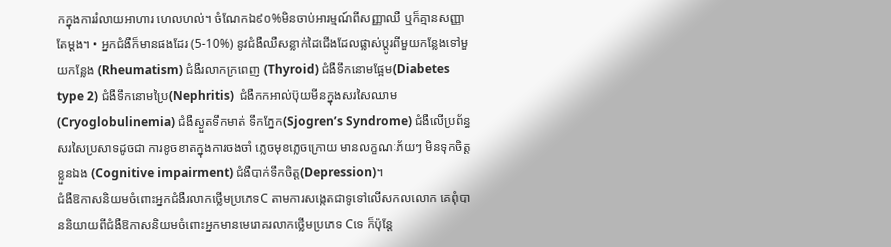កក្នុងការរំលាយអាហារ ហេលហល់។ ចំណែកឯ៩០%មិនចាប់អារម្មណ៍ពីសញ្ញាឈឺ ឬក៏គ្មានសញ្ញាតែម្តង។ • អ្នកជំងឺក៏មានផងដែរ (5-10%) នូវជំងឺឈឺសន្លាក់ដៃជើងដែលផ្លាស់ប្តូរពីមួយកន្លែងទៅមួយកន្លែង (Rheumatism) ជំងឺរលាកក្រពេញ (Thyroid) ជំងឺទឹកនោមផ្អែម(Diabetes type 2) ជំងឺទឹកនោមប្រៃ(Nephritis)  ជំងឺកកអាល់ប៊ុយមីនក្នុងសរសៃឈាម (Cryoglobulinemia) ជំងឺស្ងួតទឹកមាត់ ទឹកភ្នែក(Sjogren’s Syndrome) ជំងឺលើប្រព័ន្ធសរសៃប្រសាទដូចជា ការខូចខាតក្នុងការចងចាំ ភ្លេចមុខភ្លេចក្រោយ មានលក្ខណៈភ័យៗ មិនទុកចិត្តខ្លួនឯង (Cognitive impairment) ជំងឺបាក់ទឹកចិត្ត(Depression)។                                                   ជំងឺឱកាសនិយមចំពោះអ្នកជំងឺរលាកថ្លើមប្រភេទC តាមការសង្កេតជាទូទៅលើសកលលោក គេពុំបាននិយាយពីជំងឺឱកាសនិយមចំពោះអ្នកមានមេរោគរលាកថ្លើមប្រភេទ Cទេ ក៏ប៉ុន្តែ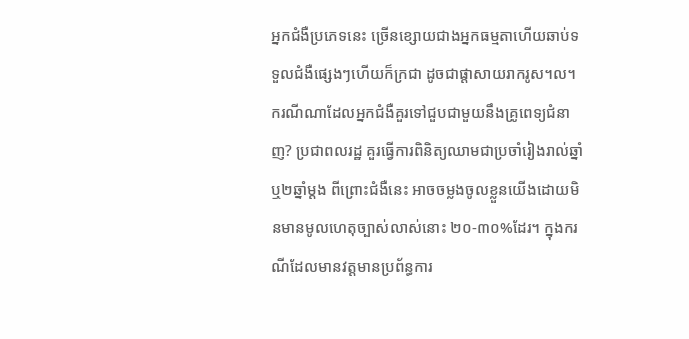អ្នកជំងឺប្រភេទនេះ ច្រើនខ្សោយជាងអ្នកធម្មតាហើយឆាប់ទទួលជំងឺផ្សេងៗហើយក៏ក្រជា ដូចជាផ្តាសាយរាករូស។ល។     ករណីណាដែលអ្នកជំងឺគួរទៅជួបជាមួយនឹងគ្រូពេទ្យជំនាញ? ប្រជាពលរដ្ឋ គួរធ្វើការពិនិត្យឈាមជាប្រចាំរៀងរាល់ឆ្នាំឬ២ឆ្នាំម្តង ពីព្រោះជំងឺនេះ អាចចម្លងចូលខ្លួនយើងដោយមិនមានមូលហេតុច្បាស់លាស់នោះ ២០-៣០%ដែរ។ ក្នុងករណីដែលមានវត្តមានប្រព័ន្ធការ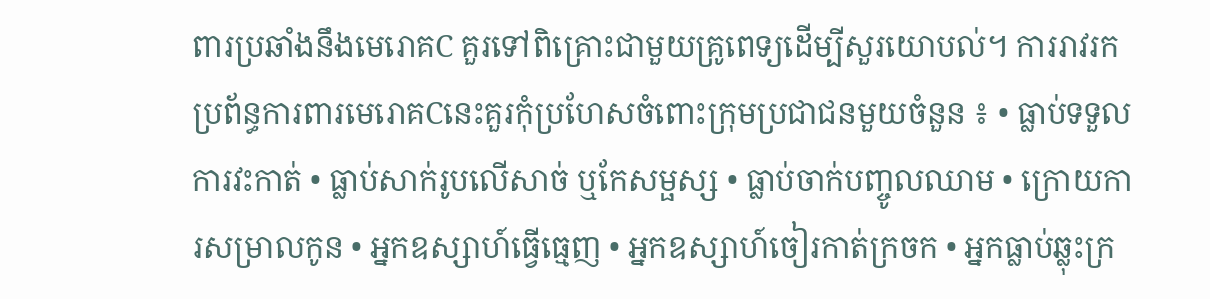ពារប្រឆាំងនឹងមេរោគC គួរទៅពិគ្រោះជាមួយគ្រូពេទ្យដើម្បីសួរយោបល់។ ការរាវរកប្រព័ន្ធការពារមេរោគCនេះគួរកុំប្រហែសចំពោះក្រុមប្រជាជនមួយចំនួន ៖ • ធ្លាប់ទទួលការវះកាត់ • ធ្លាប់សាក់រូបលើសាច់ ឬកែសម្ផស្ស • ធ្លាប់ចាក់បញ្ចូលឈាម • ក្រោយការសម្រាលកូន • អ្នកឧស្សាហ៍ធ្វើធ្មេញ • អ្នកឧស្សាហ៍ចៀរកាត់ក្រចក • អ្នកធ្លាប់ឆ្លុះក្រ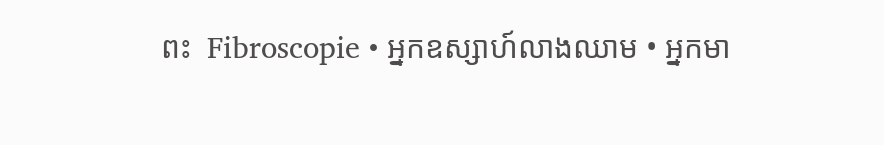ពះ  Fibroscopie • អ្នកឧស្សាហ៍លាងឈាម • អ្នកមា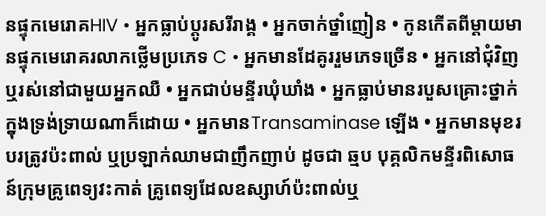នផ្ទុកមេរោគHIV • អ្នកធ្លាប់ប្តូរសរីរាង្គ • អ្នកចាក់ថ្នាំញៀន • កូនកើតពីម្តាយមានផ្ទុកមេរោគរលាកថ្លើមប្រភេទ C • អ្នកមានដែគូររួមភេទច្រើន • អ្នកនៅជុំវិញ ឬរស់នៅជាមួយអ្នកឈឺ • អ្នកជាប់មន្ទីរឃុំឃាំង • អ្នកធ្លាប់មានរបួសគ្រោះថ្នាក់ក្នុងទ្រង់ទ្រាយណាក៏ដោយ • អ្នកមានTransaminase ឡើង • អ្នកមានមុខរបរត្រូវប៉ះពាល់ ឬប្រឡាក់ឈាមជាញឹកញាប់ ដូចជា ឆ្មប បុគ្គលិកមន្ទីរពិសោធន៍ក្រុមគ្រូពេទ្យវះកាត់ គ្រូពេទ្យដែលឧស្សាហ៍ប៉ះពាល់ឬ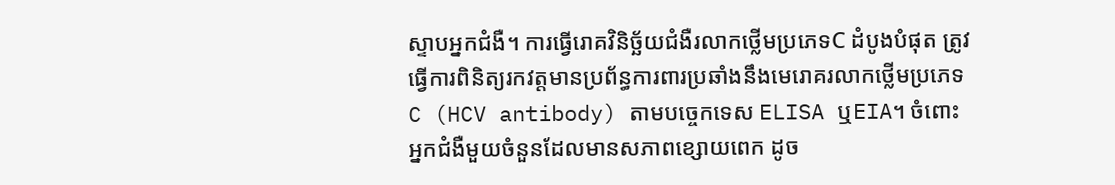ស្ទាបអ្នកជំងឺ។ ការធ្វើរោគវិនិច្ឆ័យជំងឺរលាកថ្លើមប្រភេទC ដំបូងបំផុត ត្រូវធ្វើការពិនិត្យរកវត្តមានប្រព័ន្ធការពារប្រឆាំងនឹងមេរោគរលាកថ្លើមប្រភេទ C (HCV antibody) តាមបច្ចេកទេស ELISA ឬEIA។ ចំពោះអ្នកជំងឺមួយចំនួនដែលមានសភាពខ្សោយពេក ដូច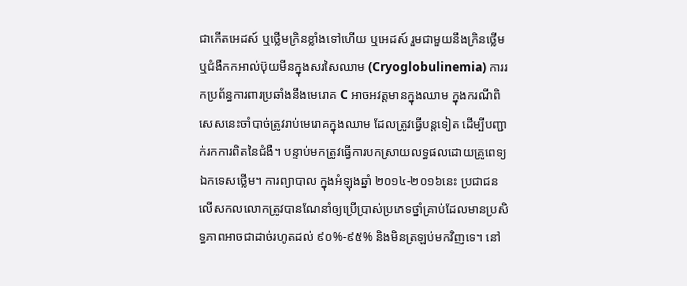ជាកើតអេដស៍ ឬថ្លើមក្រិនខ្លាំងទៅហើយ ឬអេដស៍ រួមជាមួយនឹងក្រិនថ្លើម ឬជំងឺកកអាល់ប៊ុយមីនក្នុងសរសៃឈាម (Cryoglobulinemia) ការរកប្រព័ន្ធការពារប្រឆាំងនឹងមេរោគ C អាចអវត្តមានក្នុងឈាម ក្នុងករណីពិសេសនេះចាំបាច់ត្រូវរាប់មេរោគក្នុងឈាម ដែលត្រូវធ្វើបន្តទៀត ដើម្បីបញ្ជាក់រកការពិតនៃជំងឺ។ បន្ទាប់មកត្រូវធ្វើការបកស្រាយលទ្ធផលដោយគ្រូពេទ្យឯកទេសថ្លើម។ ការព្យាបាល ក្នុងអំឡុងឆ្នាំ ២០១៤-២០១៦នេះ ប្រជាជនលើសកលលោកត្រូវបានណែនាំឲ្យប្រើប្រាស់ប្រភេទថ្នាំគ្រាប់ដែលមានប្រសិទ្ធភាពអាចជាដាច់រហូតដល់ ៩០%-៩៥% និងមិនត្រឡប់មកវិញទេ។ នៅ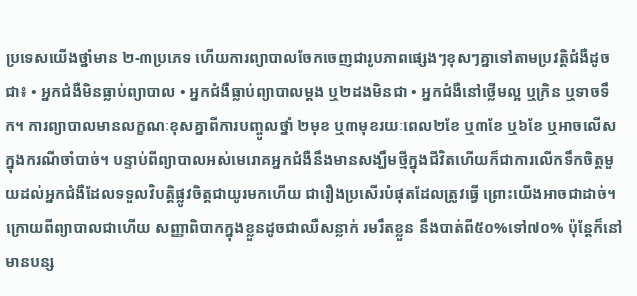ប្រទេសយើងថ្នាំមាន ២-៣ប្រភេទ ហើយការព្យាបាលចែកចេញជារូបភាពផ្សេងៗខុសៗគ្នាទៅតាមប្រវត្តិជំងឺដូចជា៖ • អ្នកជំងឺមិនធ្លាប់ព្យាបាល • អ្នកជំងឺធ្លាប់ព្យាបាលម្តង ឬ២ដងមិនជា • អ្នកជំងឺនៅថ្លើមល្អ ឬក្រិន ឬទាចទឹក។ ការព្យាបាលមានលក្ខណៈខុសគ្នាពីការបញ្ចូលថ្នាំ ២មុខ ឬ៣មុខរយៈពេល២ខែ ឬ៣ខែ ឬ៦ខែ ឬអាចលើសក្នុងករណីចាំបាច់។ បន្ទាប់ពីព្យាបាលអស់មេរោគអ្នកជំងឺនឹងមានសង្ឃឹមថ្មីក្នុងជីវិតហើយក៏ជាការលើកទឹកចិត្តមួយដល់អ្នកជំងឺដែលទទួលវិបត្តិផ្លូវចិត្តជាយូរមកហើយ ជារឿងប្រសើរបំផុតដែលត្រូវធ្វើ ព្រោះយើងអាចជាដាច់។ ក្រោយពីព្យាបាលជាហើយ សញ្ញាពិបាកក្នុងខ្លួនដូចជាឈឺសន្លាក់ រមរឹតខ្លួន នឹងបាត់ពី៥០%ទៅ៧០% ប៉ុន្តែក៏នៅមានបន្ស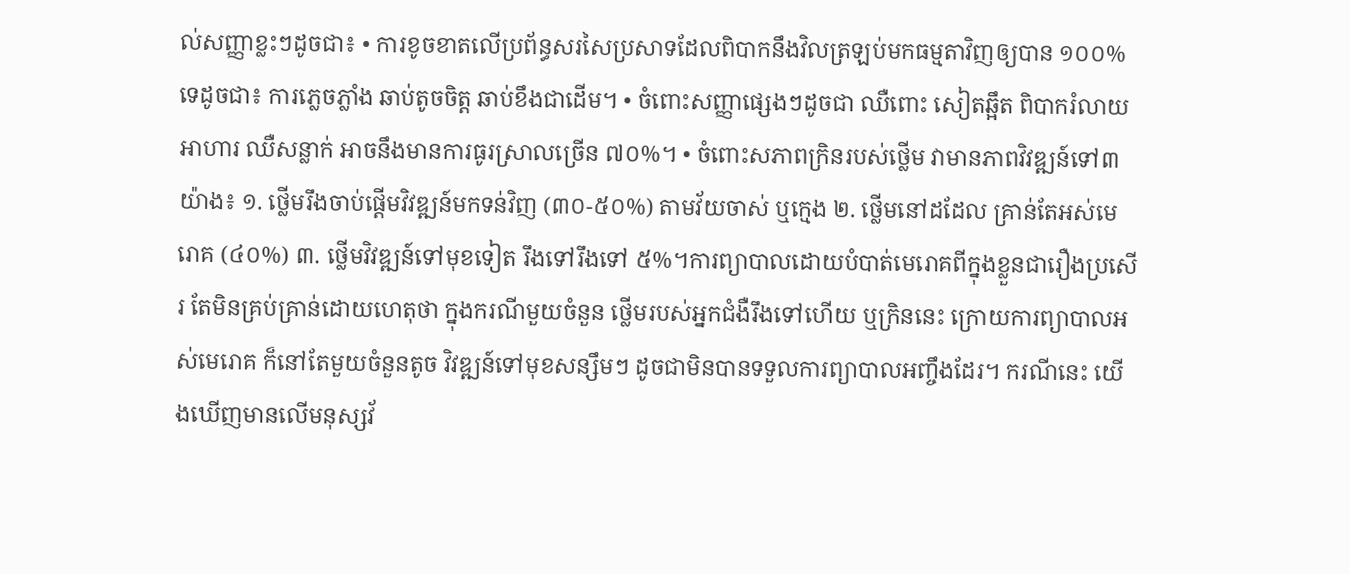ល់សញ្ញាខ្លះៗដូចជា៖ • ការខូចខាតលើប្រព័ន្ធសរសៃប្រសាទដែលពិបាកនឹងវិលត្រឡប់មកធម្មតាវិញឲ្យបាន ១០០%ទេដូចជា៖ ការភ្លេចភ្លាំង ឆាប់តូចចិត្ត ឆាប់ខឹងជាដើម។ • ចំពោះសញ្ញាផ្សេងៗដូចជា ឈឺពោះ សៀតឆ្អឹត ពិបាករំលាយអាហារ ឈឺសន្លាក់ អាចនឹងមានការធូរស្រាលច្រើន ៧០%។ • ចំពោះសភាពក្រិនរបស់ថ្លើម វាមានភាពវិវឌ្ឍន៍ទៅ៣យ៉ាង៖ ១. ថ្លើមរឹងចាប់ផ្តើមវិវឌ្ឍន៍មកទន់វិញ (៣០-៥០%) តាមវ័យចាស់ ឬក្មេង ២. ថ្លើមនៅដដែល គ្រាន់តែអស់មេរោគ (៤០%) ៣. ថ្លើមវិវឌ្ឍន៍ទៅមុខទៀត រឹងទៅរឹងទៅ ៥%។ការព្យាបាលដោយបំបាត់មេរោគពីក្នុងខ្លួនជារឿងប្រសើរ តែមិនគ្រប់គ្រាន់ដោយហេតុថា ក្នុងករណីមួយចំនួន ថ្លើមរបស់អ្នកជំងឺរឹងទៅហើយ ឬក្រិននេះ ក្រោយការព្យាបាលអស់មេរោគ ក៏នៅតែមួយចំនួនតូច វិវឌ្ឍន៍ទៅមុខសន្សឹមៗ ដូចជាមិនបានទទួលការព្យាបាលអញ្ចឹងដែរ។ ករណីនេះ យើងឃើញមានលើមនុស្សវ័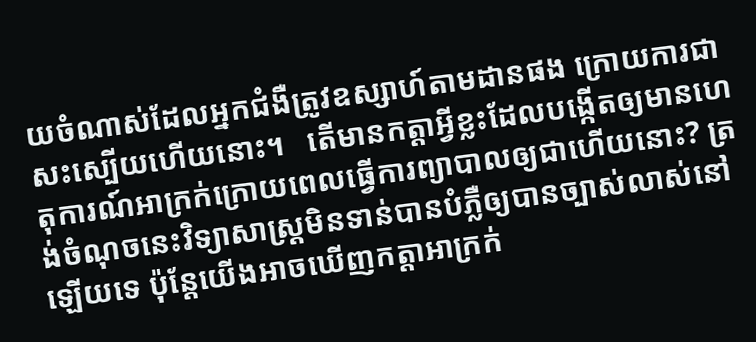យចំណាស់ដែលអ្នកជំងឺត្រូវឧស្សាហ៍តាមដានផង ក្រោយការជាសះស្បើយហើយនោះ។   តើមានកត្តាអ្វីខ្លះដែលបង្កើតឲ្យមានហេតុការណ៍អាក្រក់ក្រោយពេលធ្វើការព្យាបាលឲ្យជាហើយនោះ? ត្រង់ចំណុចនេះវិទ្យាសាស្រ្តមិនទាន់បានបំភ្លឺឲ្យបានច្បាស់លាស់នៅឡើយទេ ប៉ុន្តែយើងអាចឃើញកត្តាអាក្រក់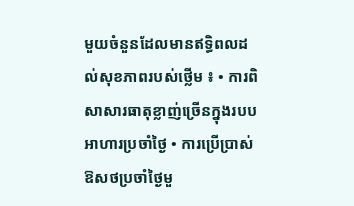មួយចំនួនដែលមានឥទ្ធិពលដល់សុខភាពរបស់ថ្លើម ៖ • ការពិសាសារធាតុខ្លាញ់ច្រើនក្នុងរបបអាហារប្រចាំថ្ងៃ • ការប្រើប្រាស់ឱសថប្រចាំថ្ងៃមួ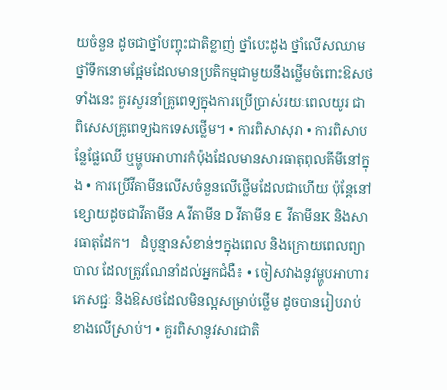យចំនួន ដូចជាថ្នាំបញ្ចុះជាតិខ្លាញ់ ថ្នាំបេះដូង ថ្នាំលើសឈាម ថ្នាំទឹកនោមផ្អែមដែលមានប្រតិកម្មជាមួយនឹងថ្លើមចំពោះឱសថទាំងនេះ គួរសួរនាំគ្រូពេទ្យក្នុងការប្រើប្រាស់រយៈពេលយូរ ជាពិសេសគ្រូពេទ្យឯកទេសថ្លើម។ • ការពិសាសុរា • ការពិសាបន្លែផ្លែឈើ ឬម្ហូបអាហារកំប៉ុងដែលមានសារធាតុពុលគីមីនៅក្នុង • ការប្រើវីតាមីនលើសចំនួនលើថ្លើមដែលជាហើយ ប៉ុន្តែនៅខ្សោយដូចជាវីតាមីន A វីតាមីន D វីតាមីន E  វីតាមីនK និងសារធាតុដែក។   ដំបូន្មានសំខាន់ៗក្នុងពេល និងក្រោយពេលព្យាបាល ដែលត្រូវណែនាំដល់អ្នកជំងឺ៖ • ចៀសវាងនូវម្ហូបអាហារ ភេសជ្ជៈ និងឱសថដែលមិនល្អសម្រាប់ថ្លើម ដូចបានរៀបរាប់ខាងលើស្រាប់។ • គួរពិសានូវសារជាតិ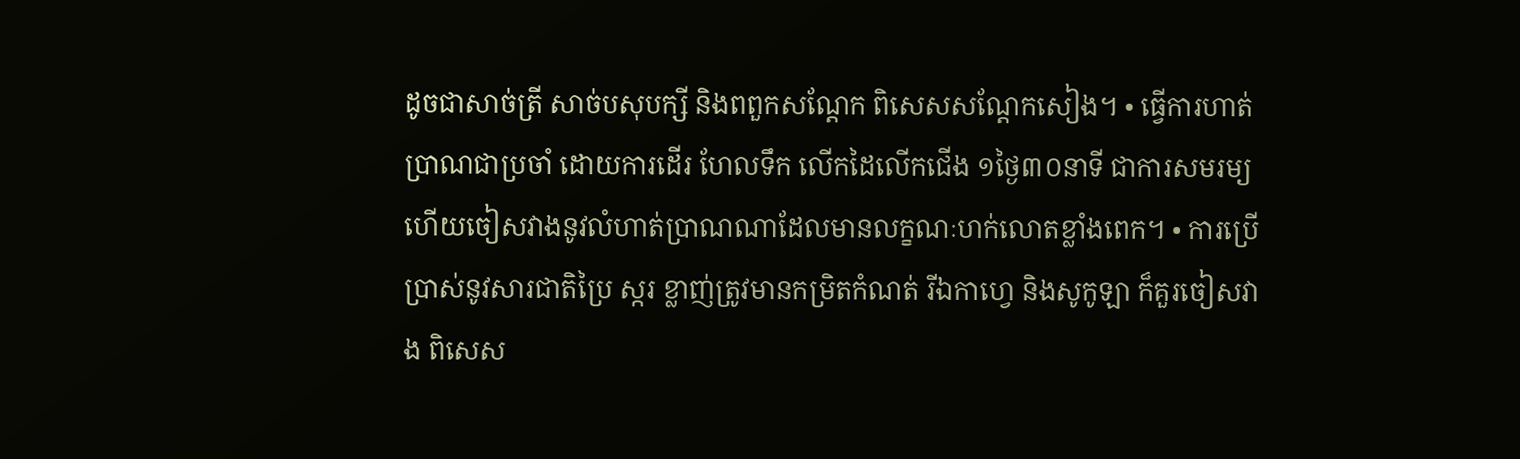ដូចជាសាច់ត្រី សាច់បសុបក្សី និងពពួកសណ្តែក ពិសេសសណ្តែកសៀង។ • ធ្វើការហាត់ប្រាណជាប្រចាំ ដោយការដើរ ហែលទឹក លើកដៃលើកជើង ១ថ្ងៃ៣០នាទី ជាការសមរម្យ ហើយចៀសវាងនូវលំហាត់ប្រាណណាដែលមានលក្ខណៈហក់លោតខ្លាំងពេក។ • ការប្រើប្រាស់នូវសារជាតិប្រៃ ស្ករ ខ្លាញ់ត្រូវមានកម្រិតកំណត់ រីឯកាហ្វេ និងសូកូឡា ក៏គួរចៀសវាង ពិសេស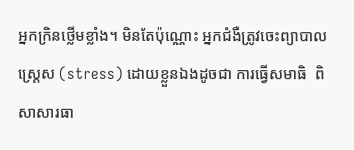អ្នកក្រិនថ្លើមខ្លាំង។ មិនតែប៉ុណ្ណោះ អ្នកជំងឺត្រូវចេះព្យាបាលស្រេ្តស (stress) ដោយខ្លួនឯងដូចជា ការធ្វើសមាធិ  ពិសាសារធា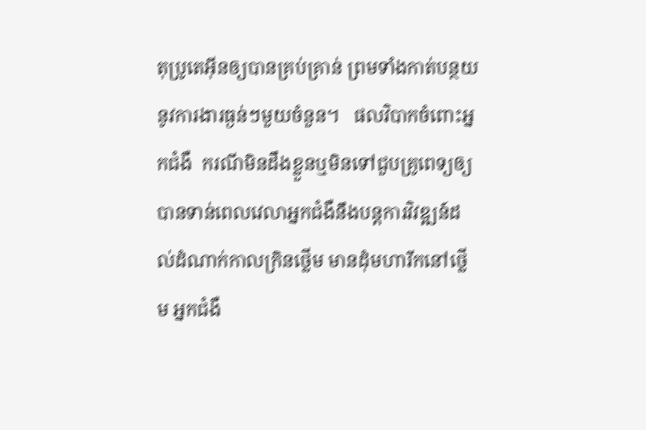តុប្រូតេអ៊ីនឲ្យបានគ្រប់គ្រាន់ ព្រមទាំងកាត់បន្ថយនូវការងារធ្ងន់ៗមួយចំនួន។   ផលវិបាកចំពោះអ្នកជំងឺ  ករណីមិនដឹងខ្លួនឬមិនទៅជួបគ្រូពេទ្យឲ្យបានទាន់ពេលវេលាអ្នកជំងឺនឹងបន្តការវិវឌ្ឍន៍ដល់ដំណាក់កាលក្រិនថ្លើម មានដុំមហារីកនៅថ្លើម អ្នកជំងឺ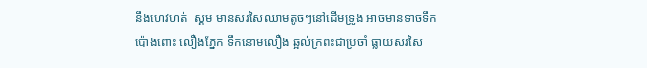នឹងហេវហត់  ស្គម មានសរសៃឈាមតូចៗនៅដើមទ្រូង អាចមានទាចទឹកប៉ោងពោះ លឿងភ្នែក ទឹកនោមលឿង ឆ្អល់ក្រពះជាប្រចាំ ធ្លាយសរសៃ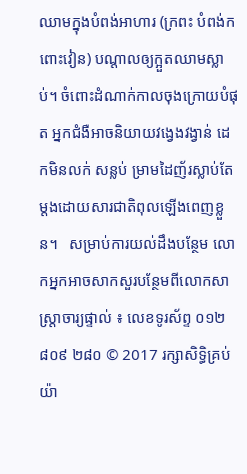ឈាមក្នុងបំពង់អាហារ (ក្រពះ បំពង់ក ពោះវៀន) បណ្តាលឲ្យក្អួតឈាមស្លាប់។ ចំពោះដំណាក់កាលចុងក្រោយបំផុត អ្នកជំងឺអាចនិយាយវង្វេងវង្វាន់ ដេកមិនលក់ សន្លប់ ម្រាមដៃញ័រស្លាប់តែម្តងដោយសារជាតិពុលឡើងពេញខ្លួន។   សម្រាប់ការយល់ដឹងបន្ថែម លោកអ្នកអាចសាកសួរបន្ថែមពីលោកសាស្រ្តាចារ្យផ្ទាល់ ៖ លេខទូរស័ព្ទ ០១២ ៨០៩ ២៨០ © 2017 រក្សាសិទ្ធិគ្រប់យ៉ា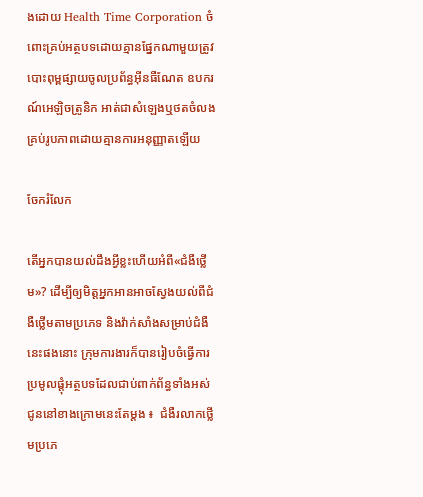ងដោយ Health Time Corporation ចំពោះគ្រប់អត្ថបទដោយគ្មានផ្នែកណាមួយត្រូវបោះពុម្ពផ្សាយចូលប្រព័ន្ធអ៊ីនធឺណែត ឧបករណ៍អេឡិចត្រូនិក អាត់ជាសំឡេងឬថតចំលងគ្រប់រូបភាពដោយគ្មានការអនុញ្ញាតឡើយ

ចែករំលែក

តើអ្នកបានយល់ដឹងអ្វីខ្លះហើយអំពី«ជំងឺថ្លើម»? ដើម្បីឲ្យមិត្តអ្នកអានអាចស្វែងយល់ពីជំងឺថ្លើមតាមប្រភេទ និងវ៉ាក់សាំងសម្រាប់ជំងឺនេះផងនោះ ក្រុមការងារក៏បានរៀបចំធ្វើការប្រមូលផ្តុំអត្ថបទដែលជាប់ពាក់ព័ន្ធទាំងអស់ជូននៅខាងក្រោមនេះតែម្តង ៖  ជំងឺរលាកថ្លើមប្រភេ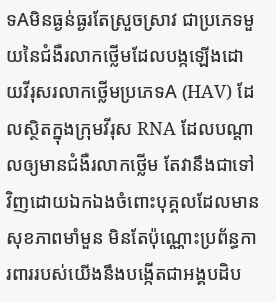ទAមិនធ្ងន់ធ្ងរតែស្រួចស្រាវ ជាប្រភេទមួយនៃជំងឺរលាកថ្លើមដែលបង្កឡើងដោយវីរុសរលាកថ្លើមប្រភេទA (HAV) ដែលស្ថិតក្នុងក្រុមវីរុស RNA ដែលបណ្តាលឲ្យមានជំងឺរលាកថ្លើម តែវានឹងជាទៅវិញដោយឯកឯងចំពោះបុគ្គលដែលមានសុខភាពមាំមួន មិនតែប៉ុណ្ណោះប្រព័ន្ធការពាររបស់យើងនឹងបង្កើតជាអង្គបដិប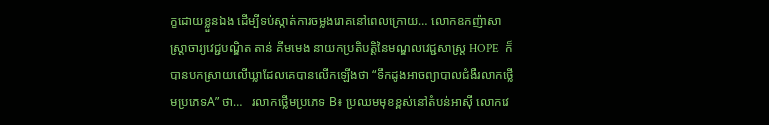ក្ខដោយខ្លួនឯង ដើម្បីទប់ស្កាត់ការចម្លងរោគនៅពេលក្រោយ… លោកឧកញ៉ាសាស្រ្តាចារ្យវេជ្ជបណ្ឌិត តាន់ គីមមេង នាយកប្រតិបត្តិនៃមណ្ឌលវេជ្ជសាស្ត្រ HOPE  ក៏បានបកស្រាយលើឃ្លាដែលគេបានលើកឡើងថា “ទឹកដូងអាចព្យាបាលជំងឺរលាកថ្លើមប្រភេទA” ថា…   រលាកថ្លើមប្រភេទ B៖ ប្រឈមមុខខ្ពស់នៅតំបន់អាស៊ី លោកវេ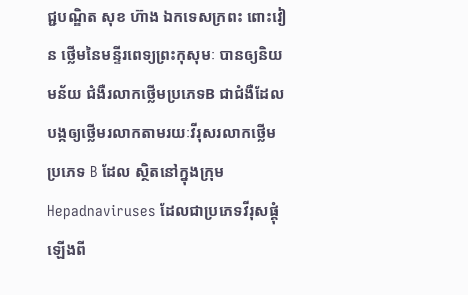ជ្ជបណ្ឌិត សុខ ហ៊ាង ឯកទេសក្រពះ ពោះវៀន ថ្លើមនៃមន្ទីរពេទ្យព្រះកុសុមៈ បានឲ្យនិយមន័យ ជំងឺរលាកថ្លើមប្រភេទB ជាជំងឺដែលបង្កឲ្យថ្លើមរលាកតាមរយៈវីរុសរលាកថ្លើមប្រភេទ B ដែល ស្ថិតនៅក្នុងក្រុម Hepadnaviruses ដែលជាប្រភេទវីរុសផ្គុំឡើងពី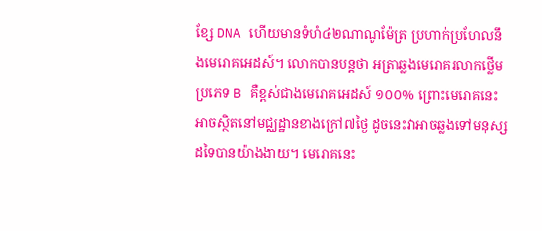ខ្សែ DNA ហើយមានទំហំ៤២ណាណូម៉ែត្រ ប្រហាក់ប្រហែលនឹងមេរោគអេដស៍។ លោកបានបន្តថា អត្រាឆ្លងមេរោគរលាកថ្លើមប្រភេទ B គឺខ្ពស់ជាងមេរោគអេដស៍ ១០០% ព្រោះមេរោគនេះអាចស្ថិតនៅមជ្ឈដ្ឋានខាងក្រៅ៧ថ្ងៃ ដូចនេះវាអាចឆ្លងទៅមនុស្សដទៃបានយ៉ាងងាយ។ មេរោគនេះ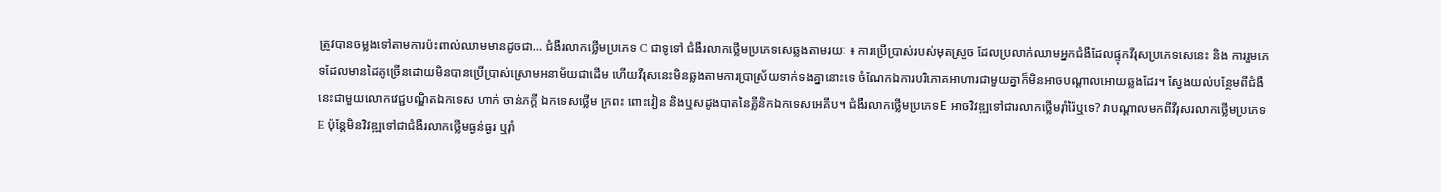ត្រូវបានចម្លងទៅតាមការប៉ះពាល់ឈាមមានដូចជា… ជំងឺរលាកថ្លើមប្រភេទ C ជាទូទៅ ជំងឺរលាកថ្លើមប្រភេទសេឆ្លងតាមរយៈ ៖ ការប្រើប្រាស់របស់មុតស្រួច ដែលប្រលាក់ឈាមអ្នកជំងឺដែលផ្ទុកវីរុសប្រភេទសេនេះ និង ការរួមភេទដែលមានដៃគូច្រើនដោយមិនបានប្រើប្រាស់ស្រោមអនាម័យជាដើម ហើយវីរុសនេះមិនឆ្លងតាមការប្រាស្រ័យទាក់ទងគ្នានោះទេ ចំណែកឯការបរិភោគអាហារជាមួយគ្នាក៏មិនអាចបណ្តាលអោយឆ្លងដែរ។ ស្វែងយល់បន្ថែមពីជំងឺនេះជាមួយលោកវេជ្ជបណ្ឌិតឯកទេស ហាក់ ចាន់ភក្តី ឯកទេសថ្លើម ក្រពះ ពោះវៀន និងឬសដូងបាតនៃគ្លីនិកឯកទេសអេគីប។ ជំងឺរលាកថ្លើមប្រភេទE អាចវិវឌ្ឍទៅជារលាកថ្លើមរ៉ាំរ៉ៃឬទេ? វាបណ្ដាលមកពីវីរុសរលាកថ្លើមប្រភេទ E ប៉ុន្តែមិនវិវឌ្ឍទៅជាជំងឺរលាកថ្លើមធ្ងន់ធ្ងរ ឬរ៉ាំ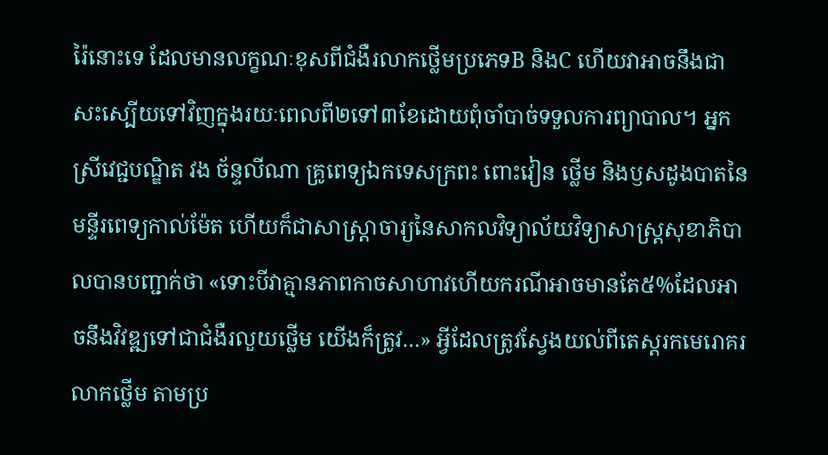រ៉ៃនោះទេ ដែលមានលក្ខណៈខុសពីជំងឺរលាកថ្លើមប្រភេទB និងC ហើយវាអាចនឹងជាសះស្បើយទៅវិញក្នុងរយៈពេលពី២ទៅ៣ខែដោយពុំចាំបាច់ទទួលការព្យាបាល។ អ្នកស្រីវេជ្ជបណ្ឌិត វង ច័ន្ទលីណា គ្រូពេទ្យឯកទេសក្រពះ ពោះវៀន ថ្លើម និងឫសដូងបាតនៃមន្ទីរពេទ្យកាល់ម៉ែត ហើយក៏ជាសាស្រ្ដាចារ្យនៃសាកលវិទ្យាល័យវិទ្យាសាស្រ្ដសុខាភិបាលបានបញ្ជាក់ថា «ទោះបីវាគ្មានភាពកាចសាហាវហើយករណីអាចមានតែ៥%ដែលអាចនឹងវិវឌ្ឍទៅជាជំងឺរលួយថ្លើម យើងក៏ត្រូវ…» អ្វីដែលត្រូវស្វែងយល់ពីតេស្តរកមេរោគរលាកថ្លើម តាមប្រ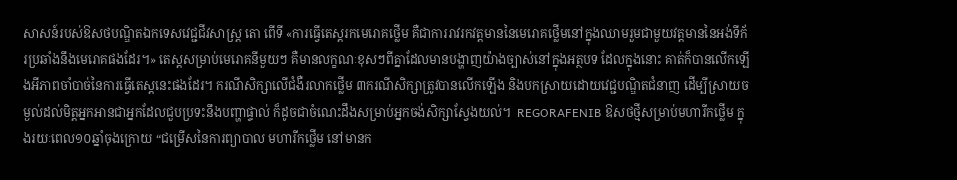សាសន៍របស់ឱសថបណ្ឌិតឯកទេសវេជ្ជជីវសាស្រ្ត តោ ពើទី «ការធ្វើតេស្តរកមេរោគថ្លើម គឺជាការរាវរកវត្តមាននៃមេរោគថ្លើមនៅក្នុងឈាមរួមជាមួយវត្តមាននៃអង់ទីក័រប្រឆាំងនឹងមេរោគផងដែរ។» តេស្តសម្រាប់មេរោគនីមួយៗ គឺមានលក្ខណៈខុសៗពីគ្នាដែលមានបង្ហាញយ៉ាងច្បាស់នៅក្នុងអត្ថបទ ដែលក្នុងនោះ គាត់ក៏បានលើកឡើងអីភាពចាំបាច់នៃការធ្វើតេស្តនេះផងដែរ។ ករណីសិក្សាលើជំងឺរលាកថ្លើម ៣ករណីសិក្សាត្រូវបានលើកឡើង និងបកស្រាយដោយវេជ្ជបណ្ឌិតជំនាញ ដើម្បីស្រាយចម្ងល់ដល់មិត្តអ្នកអានជាអ្នកដែលជួបប្រទះនឹងបញ្ហាផ្ទាល់ ក៏ដូចជាចំណេះដឹងសម្រាប់អ្នកចង់សិក្សាស្វែងយល់។  REGORAFENIB ឱសថថ្មីសម្រាប់មហារីកថ្លើម ក្នុងរយៈពេល១០ឆ្នាំចុងក្រោយ “ជម្រើសនៃការព្យាបាល មហារីកថ្លើម នៅមានក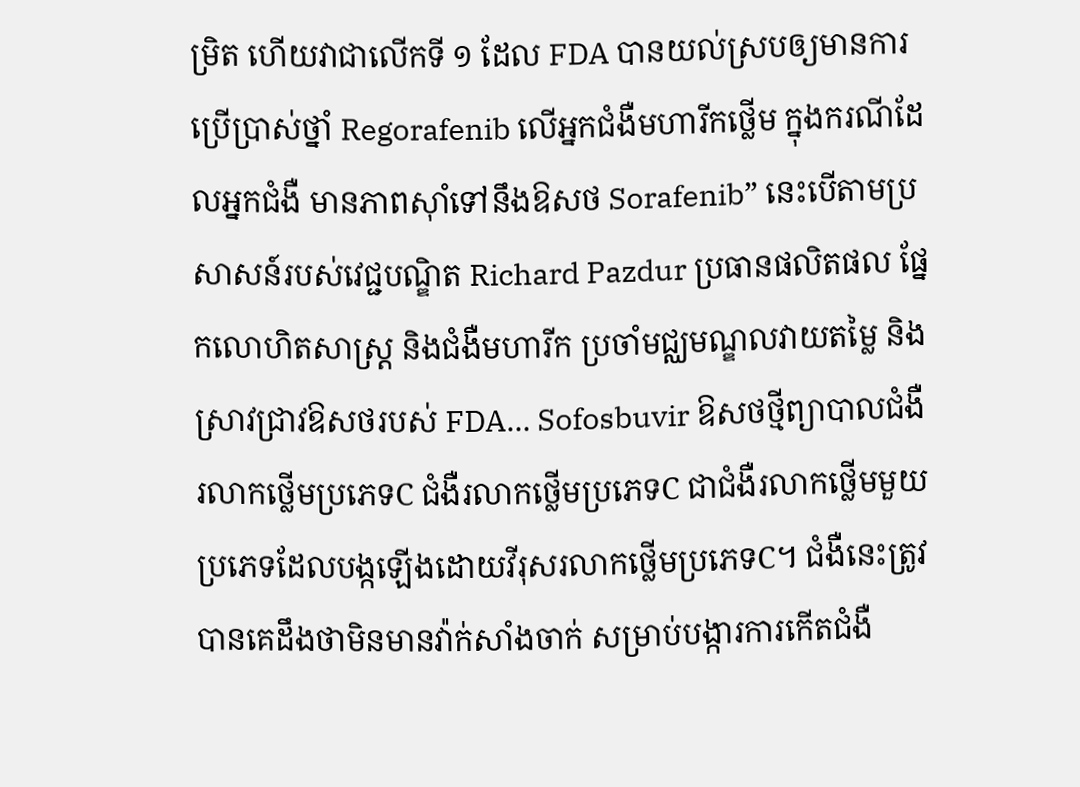ម្រិត ហើយវាជាលើកទី ១ ដែល FDA បានយល់ស្របឲ្យមានការប្រើប្រាស់ថ្នាំ Regorafenib លើអ្នកជំងឺមហារីកថ្លើម ក្នុងករណីដែលអ្នកជំងឺ មានភាពស៊ាំទៅនឹងឱសថ Sorafenib” នេះបើតាមប្រសាសន៍របស់វេជ្ជបណ្ឌិត Richard Pazdur ប្រធានផលិតផល ផ្នែកលោហិតសាស្រ្ត និងជំងឺមហារីក ប្រចាំមជ្ឈមណ្ឌលវាយតម្លៃ និងស្រាវជ្រាវឱសថរបស់ FDA… Sofosbuvir ឱសថថ្មីព្យាបាលជំងឺរលាកថ្លើមប្រភេទC ជំងឺរលាកថ្លើមប្រភេទC ជាជំងឺរលាកថ្លើមមួយប្រភេទដែលបង្កឡើងដោយវីរុសរលាកថ្លើមប្រភេទC។ ជំងឺនេះត្រូវបានគេដឹងថាមិនមានវ៉ាក់សាំងចាក់ សម្រាប់បង្ការការកើតជំងឺ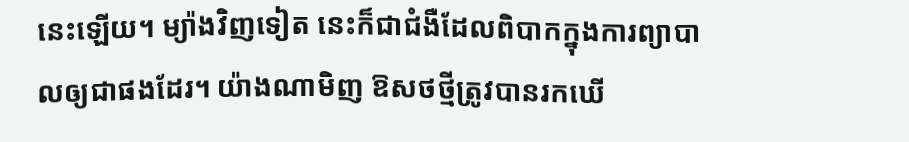នេះឡើយ។ ម្យ៉ាងវិញទៀត នេះក៏ជាជំងឺដែលពិបាកក្នុងការព្យាបាលឲ្យជាផងដែរ។ យ៉ាងណាមិញ ឱសថថ្មីត្រូវបានរកឃើ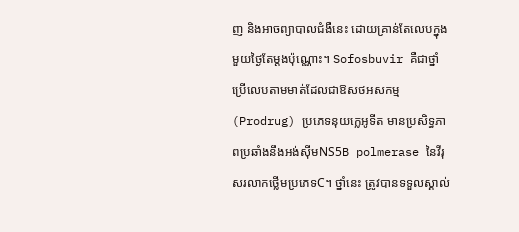ញ និងអាចព្យាបាលជំងឺនេះ ដោយគ្រាន់តែលេបក្នុងមួយថ្ងៃតែម្តងប៉ុណ្ណោះ។ Sofosbuvir គឺជាថ្នាំប្រើលេបតាមមាត់ដែលជាឱសថអសកម្ម (Prodrug) ប្រភេទនុយក្លេអូទីត មានប្រសិទ្ធភាពប្រឆាំងនឹងអង់ស៊ីមNS5B polmerase នៃវីរុសរលាកថ្លើមប្រភេទC។ ថ្នាំនេះ ត្រូវបានទទួលស្គាល់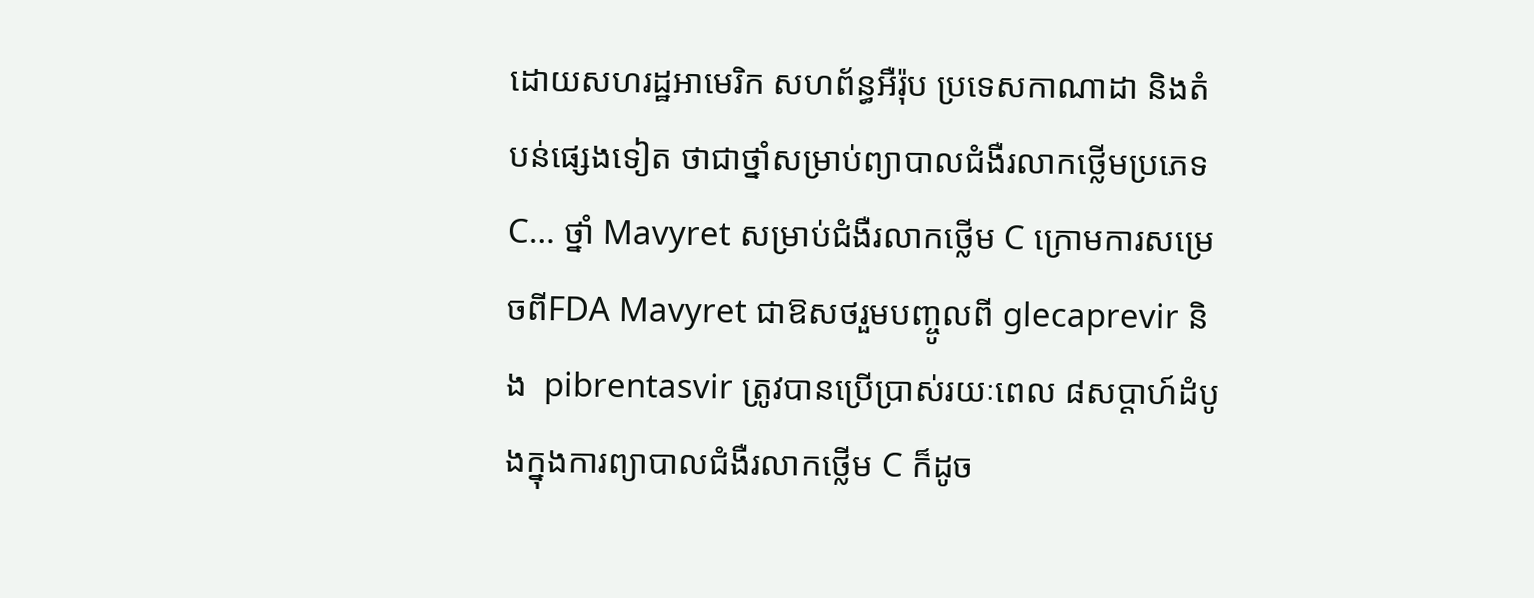ដោយសហរដ្ឋអាមេរិក សហព័ន្ធអឺរ៉ុប ប្រទេសកាណាដា និងតំបន់ផ្សេងទៀត ថាជាថ្នាំសម្រាប់ព្យាបាលជំងឺរលាកថ្លើមប្រភេទC… ថ្នាំ Mavyret សម្រាប់ជំងឺរលាកថ្លើម C ក្រោមការសម្រេចពីFDA Mavyret ជាឱសថរួមបញ្ចូលពី glecaprevir និង  pibrentasvir ត្រូវបានប្រើប្រាស់រយៈពេល ៨សប្តាហ៍ដំបូងក្នុងការព្យាបាលជំងឺរលាកថ្លើម C ក៏ដូច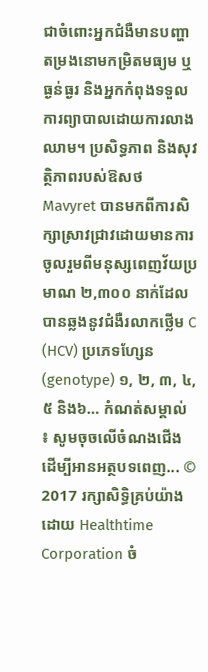ជាចំពោះអ្នកជំងឺមានបញ្ហាតម្រងនោមកម្រិតមធ្យម ឬធ្ងន់ធ្ងរ និងអ្នកកំពុងទទួលការព្យាបាលដោយការលាងឈាម។ ប្រសិទ្ធភាព និងសុវត្ថិភាពរបស់ឱសថ Mavyret បានមកពីការសិក្សាស្រាវជ្រាវដោយមានការចូលរួមពីមនុស្សពេញវ័យប្រមាណ ២,៣០០ នាក់ដែលបានឆ្លងនូវជំងឺរលាកថ្លើម C (HCV) ប្រភេទហ្សែន (genotype) ១, ២, ៣, ៤, ៥ និង៦… កំណត់សម្គាល់ ៖ សូមចុចលើចំណងជើង ដើម្បីអានអត្ថបទពេញ... © 2017 រក្សាសិទ្ធិគ្រប់យ៉ាងដោយ Healthtime Corporation ចំ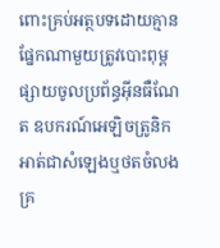ពោះគ្រប់អត្ថបទដោយគ្មានផ្នែកណាមួយត្រូវបោះពុម្ពផ្សាយចូលប្រព័ន្ធអ៊ីនធឺណែត ឧបករណ៍អេឡិចត្រូនិក អាត់ជាសំឡេងឬថតចំលងគ្រ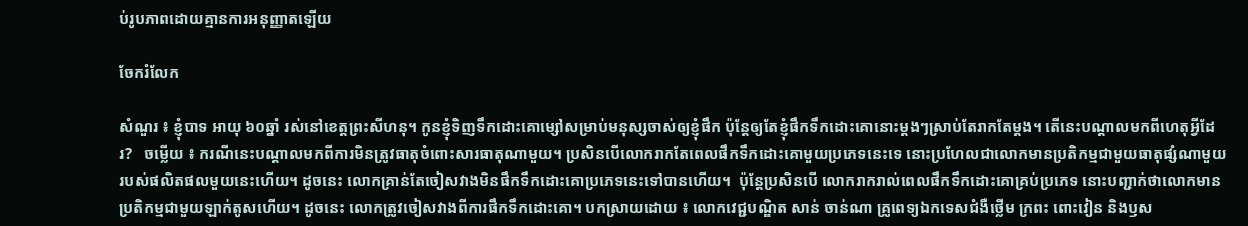ប់រូបភាពដោយគ្មានការអនុញ្ញាតឡើយ

ចែករំលែក

សំណួរ ៖ ខ្ញុំបាទ អាយុ ៦០ឆ្នាំ រស់នៅខេត្តព្រះសីហនុ។ កូនខ្ញុំទិញទឹកដោះគោម្សៅសម្រាប់មនុស្សចាស់ឲ្យខ្ញុំផឹក ប៉ុន្តែឲ្យតែខ្ញុំផឹកទឹកដោះគោនោះម្តងៗស្រាប់តែរាកតែម្តង។ តើនេះបណ្តាលមកពីហេតុអ្វីដែរ?   ចម្លើយ ៖ ករណីនេះបណ្តាលមកពីការមិនត្រូវធាតុចំពោះសារធាតុណាមួយ។ ប្រសិនបើលោករាកតែពេលផឹកទឹកដោះគោមួយប្រភេទនេះទេ នោះប្រហែលជាលោកមានប្រតិកម្មជាមួយធាតុផ្សំណាមួយរបស់ផលិតផលមួយនេះហើយ។ ដូចនេះ លោកគ្រាន់តែចៀសវាងមិនផឹកទឹកដោះគោប្រភេទនេះទៅបានហើយ។  ប៉ុន្តែប្រសិនបើ លោករាករាល់ពេលផឹកទឹកដោះគោគ្រប់ប្រភេទ នោះបញ្ជាក់ថាលោកមានប្រតិកម្មជាមួយឡាក់តូសហើយ។ ដូចនេះ លោកត្រូវចៀសវាងពីការផឹកទឹកដោះគោ។ បកស្រាយដោយ ៖ លោកវេជ្ជបណ្ឌិត សាន់ ចាន់ណា គ្រូពេទ្យឯកទេសជំងឺថ្លើម ក្រពះ ពោះវៀន និងឫស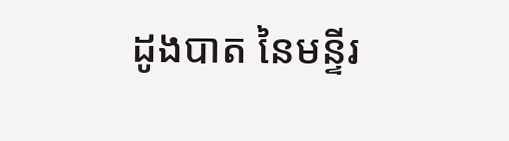ដូងបាត នៃមន្ទីរ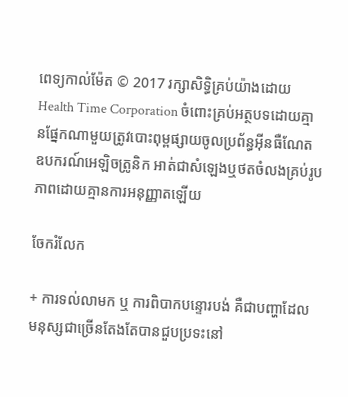ពេទ្យកាល់ម៉ែត © 2017 រក្សាសិទ្ធិគ្រប់យ៉ាងដោយ Health Time Corporation ចំពោះគ្រប់អត្ថបទដោយគ្មានផ្នែកណាមួយត្រូវបោះពុម្ពផ្សាយចូលប្រព័ន្ធអ៊ីនធឺណែត ឧបករណ៍អេឡិចត្រូនិក អាត់ជាសំឡេងឬថតចំលងគ្រប់រូបភាពដោយគ្មានការអនុញ្ញាតឡើយ

ចែករំលែក

+ ការទល់លាមក ឬ ការពិបាកបន្ទោរបង់ គឺជាបញ្ហាដែលមនុស្សជាច្រើនតែងតែបានជួបប្រទះនៅ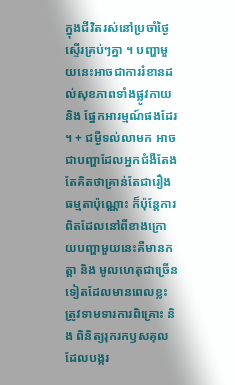ក្នុងជីវិតរស់នៅប្រចាំថ្ងៃស្ទើរគ្រប់ៗគ្នា ។ បញ្ហាមួយនេះអាចជាការរំខានដល់សុខភាពទាំងផ្លូវកាយ និង ផ្នែកអារម្មណ៍ផងដែរ ។ + ជម្ងឺទល់លាមក អាចជាបញ្ហាដែលអ្នកជំងឺតែងតែគិតថាគ្រាន់តែជារឿងធម្មតាប៉ុណ្ណោះ ក៏ប៉ុន្តែការពិតដែលនៅពីខាងក្រោយបញ្ហាមួយនេះគឺមានកត្តា និង មូលហេតុជាច្រើនទៀតដែលមានពេលខ្លះត្រូវទាមទារការពិគ្រោះ និង ពិនិត្យរុករកឫសគុលដែលបង្ករ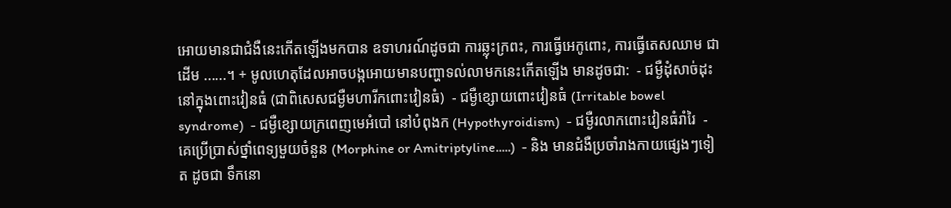អោយមានជាជំងឺនេះកើតឡើងមកបាន ឧទាហរណ៍ដូចជា ការឆ្លុះក្រពះ, ការធ្វើអេកូពោះ, ការធ្វើតេសឈាម ជាដើម ......។ + មូលហេតុដែលអាចបង្កអោយមានបញ្ហាទល់លាមកនេះកើតឡើង មានដូចជា:  - ជម្ងឺដុំសាច់ដុះនៅក្នុងពោះវៀនធំ (ជាពិសេសជម្ងឺមហារីកពោះវៀនធំ)  - ជម្ងឺខ្សោយពោះវៀនធំ (Irritable bowel syndrome)  - ជម្ងឺខ្សោយក្រពេញមេអំបៅ នៅបំពុងក (Hypothyroidism)  - ជម្ងឺរលាកពោះវៀនធំរាំរៃ  - គេប្រើប្រាស់ថ្នាំពេទ្យមួយចំនួន (Morphine or Amitriptyline.....)  - និង មានជំងឺប្រចាំរាងកាយផ្សេងៗទៀត ដូចជា ទឹកនោ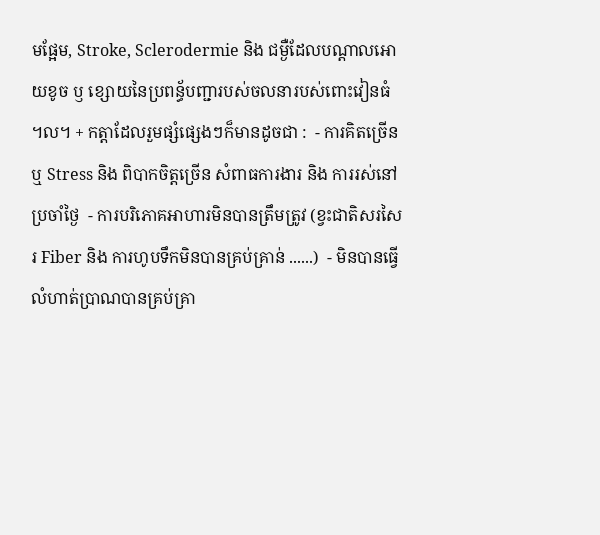មផ្អែម, Stroke, Sclerodermie និង ជម្ងឺដែលបណ្តាលអោយខូច ឫ ខ្សោយនៃប្រពន្ធ័បញ្ជារបស់ចលនារបស់ពោះវៀនធំ ។ល។ + កត្តាដែលរួមផ្សំផ្សេងៗក៏មានដូចជា :  - ការគិតច្រើន ឬ Stress និង ពិបាកចិត្តច្រើន សំពាធការងារ និង ការរស់នៅប្រចាំថ្ងៃ  - ការបរិភោគអាហារមិនបានត្រឹមត្រូវ (ខ្វះជាតិសរសៃរ Fiber និង ការហូបទឹកមិនបានគ្រប់គ្រាន់ ......)  - មិនបានធ្វើលំហាត់ប្រាណបានគ្រប់គ្រា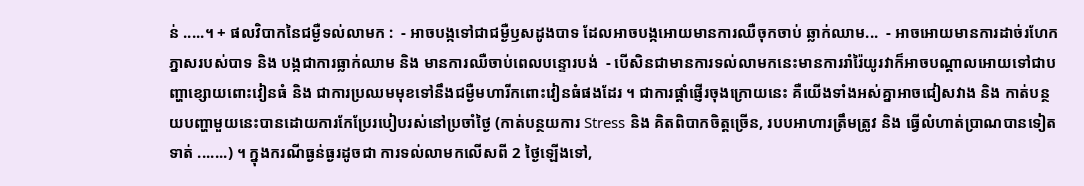ន់ .....។ + ផលវិបាកនៃជម្ងឺទល់លាមក :  - អាចបង្កទៅជាជម្ងឺឫសដូងបាទ ដែលអាចបង្កអោយមានការឈឺចុកចាប់ ឆ្លាក់ឈាម...  - អាចអោយមានការដាច់រហែកភ្នាសរបស់បាទ និង បង្កជាការធ្លាក់ឈាម និង មានការឈឺចាប់ពេលបន្ទោរបង់  - បើសិនជាមានការទល់លាមកនេះមានការរាំរ៉ៃយូរវាក៏អាចបណ្តាលអោយទៅជាបញ្ហាខ្សោយពោះវៀនធំ និង ជាការប្រឈមមុខទៅនឹងជម្ងឺមហារីកពោះវៀនធំផងដែរ ។ ជាការផ្ដាំផ្ញើរចុងក្រោយនេះ គឺយើងទាំងអស់គ្នាអាចជៀសវាង និង កាត់បន្ថយបញ្ហាមួយនេះបានដោយការកែប្រែរបៀបរស់នៅប្រចាំថ្ងៃ (កាត់បន្ថយការ Stress និង គិតពិបាកចិត្តច្រើន, របបអាហារត្រឹមត្រូវ និង ធ្វើលំហាត់ប្រាណបានទៀតទាត់ .......) ។ ក្នុងករណីធ្ងន់ធ្ងរដូចជា ការទល់លាមកលើសពី 2 ថ្ងៃឡើងទៅ,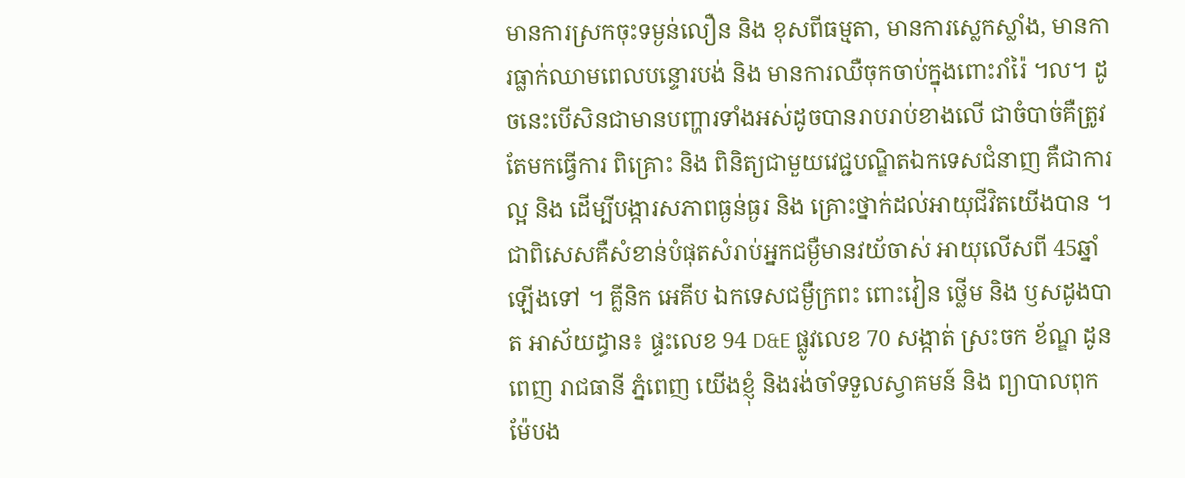មានការស្រកចុះទម្ងន់លឿន និង ខុសពីធម្មតា, មានការស្លេកស្លាំង, មានការធ្លាក់ឈាមពេលបន្ទោរបង់ និង មានការឈឺចុកចាប់ក្នុងពោះរាំរ៉ៃ ។ល។ ដូចនេះបើសិនជាមានបញ្ហារទាំងអស់ដូចបានរាបរាប់ខាងលើ ជាចំបាច់គឺត្រូវតែមកធ្វើការ ពិគ្រោះ និង ពិនិត្យជាមួយវេជ្ជបណ្ឌិតឯកទេសជំនាញ គឺជាការល្អ និង ដើម្បីបង្ការសភាពធ្ងន់ធ្ងរ និង គ្រោះថ្នាក់ដល់អាយុជីវិតយើងបាន ។ ជាពិសេសគឺសំខាន់បំផុតសំរាប់អ្នកជម្ងឺមានវយ័ចាស់ អាយុលើសពី 45ឆ្នាំ ឡើងទៅ ។ គ្លីនិក អេគីប ឯកទេសជម្ងឺក្រពះ ពោះវៀន ថ្លើម និង ឫសដូងបាត អាស័យដ្ធាន៖ ផ្ទះលេខ 94 D&E ផ្លូវលេខ 70 សង្កាត់ ស្រះចក ខ័ណ្ឌ ដូនពេញ រាជធានី ភ្នំពេញ យើងខ្ញុំ និងរង់ចាំទទួលស្វាគមន៍ និង ព្យាបាលពុកម៉ែបង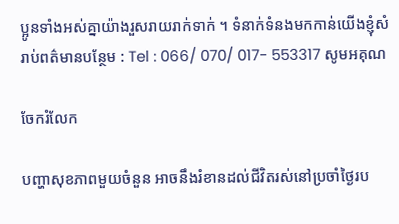ប្អូនទាំងអស់គ្នាយ៉ាងរួសរាយរាក់ទាក់ ។ ទំនាក់ទំនងមកកាន់យើងខ្ញុំសំរាប់ពត៌មានបន្ថែម : Tel : 066/ 070/ 017- 553317 សូមអគុណ

ចែករំលែក

បញ្ហាសុខភាពមួយចំនួន អាចនឹងរំខានដល់ជីវិតរស់នៅប្រចាំថ្ងៃរប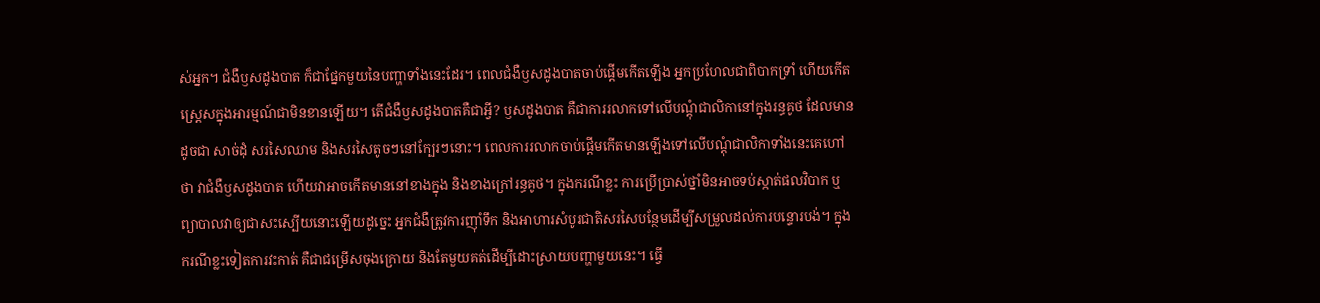ស់អ្នក។ ជំងឺឫសដូងបាត ក៏ជាផ្នែកមួយនៃបញ្ហាទាំងនេះដែរ។ ពេលជំងឺឫសដូងបាតចាប់ផ្តើមកើតឡើង អ្នកប្រហែលជាពិបាកទ្រាំ ហើយកើតស្រ្តេសក្នុងអារម្មណ៍ជាមិនខានឡើយ។ តើជំងឺឫសដូងបាតគឺជាអ្វី? ឫសដូងបាត គឺជាការរលាកទៅលើបណ្តុំជាលិកានៅក្នុងរន្ធគូថ ដែលមានដូចជា សាច់ដុំ សរសៃឈាម និងសរសៃតូចៗនៅក្បែរៗនោះ។ ពេលការរលាកចាប់ផ្តើមកើតមានឡើងទៅលើបណ្តុំជាលិកាទាំងនេះគេហៅថា វាជំងឺឫសដូងបាត ហើយវាអាចកើតមាននៅខាងក្នុង និងខាងក្រៅរន្ធគូថ។ ក្នុងករណីខ្លះ ការប្រើប្រាស់ថ្នាំមិនអាចទប់ស្កាត់ផលវិបាក ឬព្យាបាលវាឲ្យជាសះស្បើយនោះឡើយដូច្នេះ អ្នកជំងឺត្រូវការញ៉ាំទឹក និងអាហារសំបូរជាតិសរសៃបន្ថែមដើម្បីសម្រួលដល់ការបន្ទោរបង់។ ក្នុងករណីខ្លះទៀតការវះកាត់ គឺជាជម្រើសចុងក្រោយ និងតែមួយគត់ដើម្បីដោះស្រាយបញ្ហាមួយនេះ។ ធ្វើ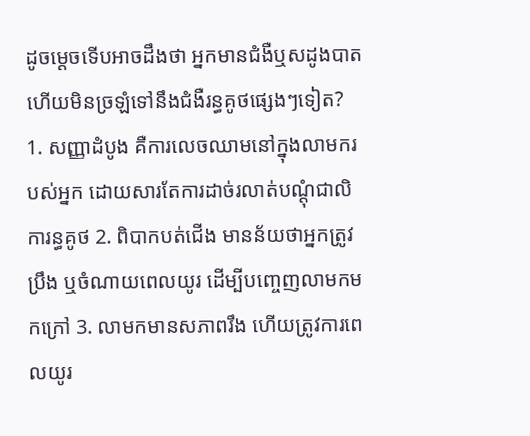ដូចម្តេចទើបអាចដឹងថា អ្នកមានជំងឺឬសដូងបាតហើយមិនច្រឡំទៅនឹងជំងឺរន្ធគូថផ្សេងៗទៀត? 1. សញ្ញាដំបូង គឺការលេចឈាមនៅក្នុងលាមករបស់អ្នក ដោយសារតែការដាច់រលាត់បណ្តុំជាលិការន្ធគូថ 2. ពិបាកបត់ជើង មានន័យថាអ្នកត្រូវប្រឹង ឬចំណាយពេលយូរ ដើម្បីបញ្ចេញលាមកមកក្រៅ 3. លាមកមានសភាពរឹង ហើយត្រូវការពេលយូរ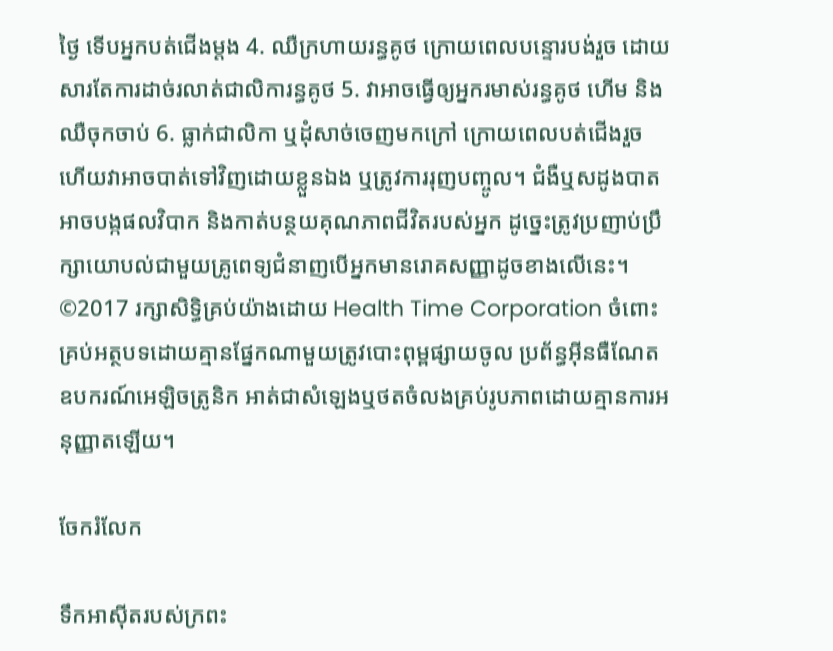ថ្ងៃ ទើបអ្នកបត់ជើងម្តង 4. ឈឺក្រហាយរន្ធគូថ ក្រោយពេលបន្ទោរបង់រួច ដោយសារតែការដាច់រលាត់ជាលិការន្ធគូថ 5. វាអាចធ្វើឲ្យអ្នករមាស់រន្ធគូថ ហើម និងឈឺចុកចាប់ 6. ធ្លាក់ជាលិកា ឬដុំសាច់ចេញមកក្រៅ ក្រោយពេលបត់ជើងរួច ហើយវាអាចបាត់ទៅវិញដោយខ្លួនឯង ឬត្រូវការរុញបញ្ចូល។ ជំងឺឬសដូងបាត អាចបង្កផលវិបាក និងកាត់បន្ថយគុណភាពជីវិតរបស់អ្នក ដូច្នេះត្រូវប្រញាប់ប្រឹក្សាយោបល់ជាមួយគ្រូពេទ្យជំនាញបើអ្នកមានរោគសញ្ញាដូចខាងលើនេះ។ ©2017 រក្សាសិទ្ធិគ្រប់យ៉ាងដោយ Health Time Corporation ចំពោះគ្រប់អត្ថបទដោយគ្មានផ្នែកណាមួយត្រូវបោះពុម្ពផ្សាយចូល ប្រព័ន្ធអ៊ីនធឺណែត ឧបករណ៍អេឡិចត្រូនិក អាត់ជាសំឡេងឬថតចំលងគ្រប់រូបភាពដោយគ្មានការអនុញ្ញាតឡើយ។

ចែករំលែក

ទឹកអាស៊ីតរបស់ក្រពះ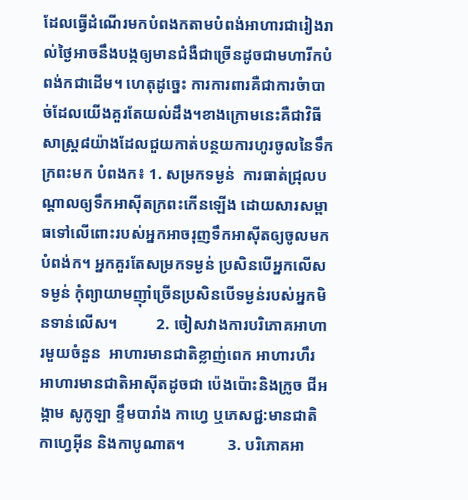ដែលធ្វើដំណើរមកបំពងកតាមបំពង់អាហារជារៀងរាល់ថ្ងៃអាចនឹងបង្កឲ្យមានជំងឺជាច្រើនដូចជាមហារីកបំពង់កជាដើម។ ហេតុដូច្នេះ ការការពារគឺជាការចំាបាច់ដែលយើងគួរតែយល់ដឹង។ខាងក្រោមនេះគឺជាវិធីសាស្ត្រ៨យ៉ាងដែលជួយកាត់បន្ថយការហូរចូលនៃទឹកក្រពះមក បំពងក៖ 1. សម្រកទម្ងន់  ការធាត់ជ្រុលបណ្តាលឲ្យទឹកអាស៊ីតក្រពះកើនឡើង ដោយសារសម្ពាធទៅលើពោះរបស់អ្នកអាចរុញទឹកអាស៊ីតឲ្យចូលមកបំពង់ក។ អ្នកគួរតែសម្រកទម្ងន់ ប្រសិនបើអ្នកលើសទម្ងន់ កុំព្យាយាមញ៉ាំច្រើនប្រសិនបើទម្ងន់របស់អ្នកមិនទាន់លើស។          2. ចៀសវាងការបរិភោគអាហារមួយចំនួន  អាហារមានជាតិខ្លាញ់ពេក អាហារហឹរ អាហារមានជាតិអាស៊ីតដូចជា ប៉េងប៉ោះនិងក្រូច ជីអង្កាម សូកូឡា ខ្ទឹមបារាំង កាហ្វេ ឬភេសជ្ជ:មានជាតិកាហ្វេអ៊ីន និងកាបូណាត។           3. បរិភោគអា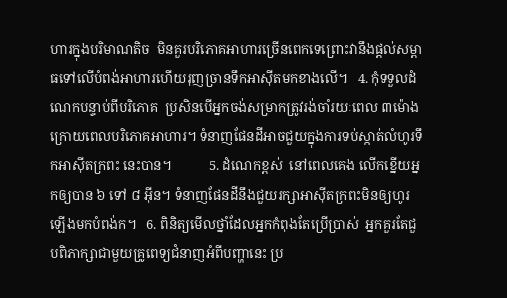ហារក្នុងបរិមាណតិច  មិនគួរបរិភោគអាហារច្រើនពេកទេព្រោះវានឹងផ្តល់សម្ពាធទៅលើបំពង់អាហារហើយរុញច្រានទឹកអាស៊ីតមកខាងលើ។   4. កុំទទួលដំណេកបន្ទាប់ពីបរិភោគ  ប្រសិនបើអ្នកចង់សម្រាកត្រូវរង់ចាំរយៈពេល ៣ម៉ោងក្រោយពេលបរិភោគអាហារ។ ទំនាញផែនដីអាចជួយក្នុងការទប់ស្កាត់លំហូរទឹកអាស៊ីតក្រពះ នេះបាន។           5. ដំណេកខ្ពស់  នៅពេលគេង លើកខ្នើយអ្នកឲ្យបាន ៦ ទៅ ៨ អ៊ីន។ ទំនាញផែនដីនឹងជួយរក្សាអាស៊ីតក្រពះមិនឲ្យហូរឡើងមកបំពង់ក។   6. ពិនិត្យមើលថ្នាំដែលអ្នកកំពុងតែប្រើប្រាស់  អ្នកគួរតែជួបពិភាក្សាជាមួយគ្រូពេទ្យជំនាញអំពីបញ្ហានេះ ប្រ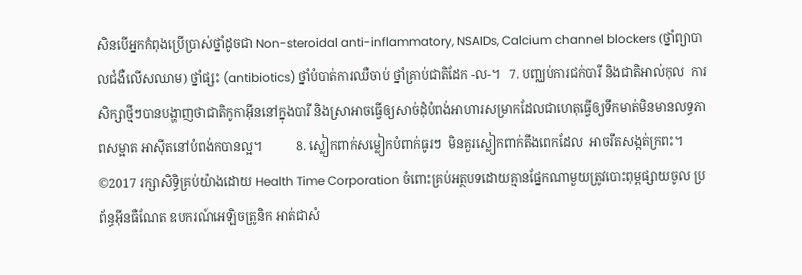សិនបើអ្នកកំពុងប្រើប្រាស់ថ្នាំដូចជា Non-steroidal anti-inflammatory, NSAIDs, Calcium channel blockers (ថ្នាំព្យាបាលជំងឺលើសឈាម) ថ្នាំផ្សះ (antibiotics) ថ្នាំបំបាត់ការឈឺចាប់ ថ្នាំគ្រាប់ជាតិដែក -ល-។   7. បញ្ឈប់ការជក់បារី និងជាតិអាល់កុល  ការសិក្សាថ្មីៗបានបង្ហាញថាជាតិកូកាអ៊ីននៅក្នុងបារី និងស្រាអាចធ្វើឲ្យសាច់ដុំបំពង់អាហារសម្រាកដែលជាហេតុធ្វើឲ្យទឹកមាត់មិនមានលទ្ធភាពសម្អាត អាស៊ីតនៅបំពង់កបានល្អ។           8. ស្លៀកពាក់សម្លៀកបំពាក់ធូរៗ  មិនគួរស្លៀកពាក់តឹងពេកដែល  អាចរឹតសង្កត់ក្រពះ។    ©2017 រក្សាសិទ្ធិគ្រប់យ៉ាងដោយ Health Time Corporation ចំពោះគ្រប់អត្ថបទដោយគ្មានផ្នែកណាមួយត្រូវបោះពុម្ពផ្សាយចូល ប្រព័ន្ធអ៊ីនធឺណែត ឧបករណ៍អេឡិចត្រូនិក អាត់ជាសំ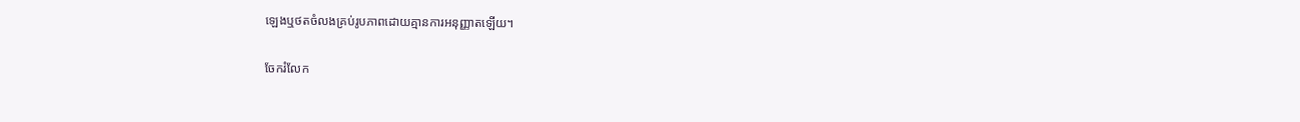ឡេងឬថតចំលងគ្រប់រូបភាពដោយគ្មានការអនុញ្ញាតឡើយ។

ចែករំលែក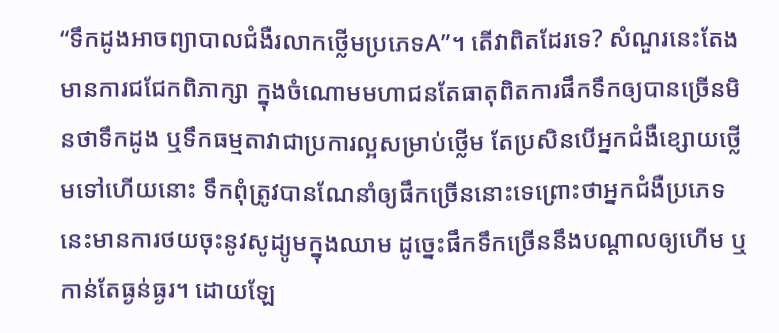“ទឹកដូងអាចព្យាបាលជំងឺរលាកថ្លើមប្រភេទA”។ តើវាពិតដែរទេ? សំណួរនេះតែងមានការជជែកពិភាក្សា ក្នុងចំណោមមហាជនតែធាតុពិតការផឹកទឹកឲ្យបានច្រើនមិនថាទឹកដូង ឬទឹកធម្មតាវាជាប្រការល្អសម្រាប់ថ្លើម តែប្រសិនបើអ្នកជំងឺខ្សោយថ្លើមទៅហើយនោះ ទឹកពុំត្រូវបានណែនាំឲ្យផឹកច្រើននោះទេព្រោះថាអ្នកជំងឺប្រភេទនេះមានការថយចុះនូវសូដ្យូមក្នុងឈាម ដូច្នេះផឹកទឹកច្រើននឹងបណ្តាលឲ្យហើម ឬកាន់តែធ្ងន់ធ្ងរ។ ដោយឡែ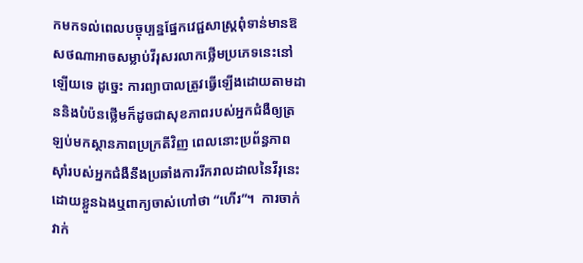កមកទល់ពេលបច្ចុប្បន្នផ្នែកវេជ្ជសាស្រ្តពុំទាន់មានឱសថណាអាចសម្លាប់វីរុសរលាកថ្លើមប្រភេទនេះនៅឡើយទេ ដូច្នេះ ការព្យាបាលត្រូវធ្វើឡើងដោយតាមដាននិងបំប៉នថ្លើមក៏ដូចជាសុខភាពរបស់អ្នកជំងឺឲ្យត្រឡប់មកស្ថានភាពប្រក្រតីវិញ ពេលនោះប្រព័ន្ធភាពស៊ាំរបស់អ្នកជំងឺនឹងប្រឆាំងការរីករាលដាលនៃវីរុនេះដោយខ្លួនឯងឬពាក្យចាស់ហៅថា “ហើរ”។  ការចាក់វាក់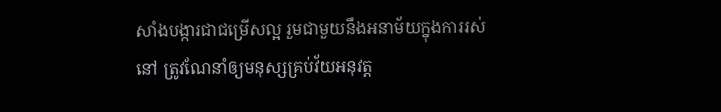សាំងបង្ការជាជម្រើសល្អ រួមជាមួយនឹងអនាម័យក្នុងការរស់នៅ ត្រូវណែនាំឲ្យមនុស្សគ្រប់វ័យអនុវត្ត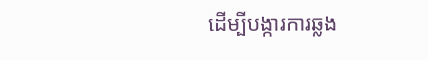ដើម្បីបង្ការការឆ្លង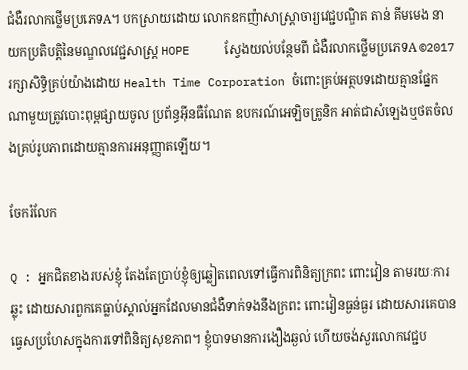ជំងឺរលាកថ្លើមប្រភេទA។ បកស្រាយដោយ លោកឧកញ៉ាសាស្រ្តាចារ្យវេជ្ជបណ្ឌិត តាន់ គីមមេង នាយកប្រតិបត្តិនៃមណ្ឌលវេជ្ជសាស្ត្រ HOPE     ស្វែងយល់បន្ថែមពី ជំងឺរលាកថ្លើមប្រភេទA ©2017 រក្សាសិទ្ធិគ្រប់យ៉ាងដោយ Health Time Corporation ចំពោះគ្រប់អត្ថបទដោយគ្មានផ្នែកណាមួយត្រូវបោះពុម្ពផ្សាយចូល ប្រព័ន្ធអ៊ីនធឺណែត ឧបករណ៍អេឡិចត្រូនិក អាត់ជាសំឡេងឬថតចំលងគ្រប់រូបភាពដោយគ្មានការអនុញ្ញាតឡើយ។

ចែករំលែក

Q : អ្នកជិតខាងរបស់ខ្ញុំ តែងតែប្រាប់ខ្ញុំឲ្យឆ្លៀតពេលទៅធ្វើការពិនិត្យក្រពះ ពោះវៀន តាមរយៈការឆ្លុះ ដោយសារពួកគេធ្លាប់ស្គាល់អ្នកដែលមានជំងឺទាក់ទងនឹងក្រពះ ពោះវៀនធ្ងន់ធ្ងរ ដោយសារគេបានធ្វេសប្រហែសក្នុងការទៅពិនិត្យសុខភាព។ ខ្ញុំបាទមានការងឿងឆ្ងល់ ហើយចង់សួរលោកវេជ្ជប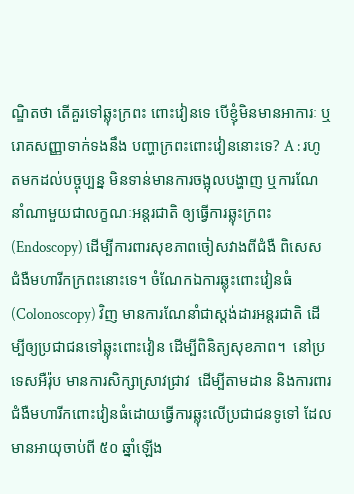ណ្ឌិតថា តើគួរទៅឆ្លុះក្រពះ ពោះវៀនទេ បើខ្ញុំមិនមានអាការៈ ឬរោគសញ្ញាទាក់ទងនឹង បញ្ហាក្រពះពោះវៀននោះទេ? A : រហូតមកដល់បច្ចុប្បន្ន មិនទាន់មានការចង្អុលបង្ហាញ ឬការណែនាំណាមួយជាលក្ខណៈអន្តរជាតិ ឲ្យធ្វើការឆ្លុះក្រពះ (Endoscopy) ដើម្បីការពារសុខភាពចៀសវាងពីជំងឺ ពិសេសជំងឺមហារីកក្រពះនោះទេ។ ចំណែកឯការឆ្លុះពោះវៀនធំ (Colonoscopy) វិញ មានការណែនាំជាស្ដង់ដារអន្តរជាតិ ដើម្បីឲ្យប្រជាជនទៅឆ្លុះពោះវៀន ដើម្បីពិនិត្យសុខភាព។  នៅប្រទេសអឺរ៉ុប មានការសិក្សាស្រាវជ្រាវ  ដើម្បីតាមដាន និងការពារជំងឺមហារីកពោះវៀនធំដោយធ្វើការឆ្លុះលើប្រជាជនទូទៅ ដែលមានអាយុចាប់ពី ៥០ ឆ្នាំឡើង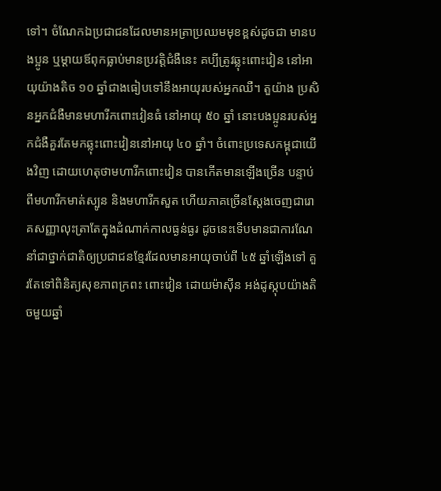ទៅ។ ចំណែកឯប្រជាជនដែលមានអត្រាប្រឈមមុខខ្ពស់ដូចជា មានបងប្អូន ឬម្ដាយឪពុកធ្លាប់មានប្រវត្តិជំងឺនេះ គប្បីត្រូវឆ្លុះពោះវៀន នៅអាយុយ៉ាងតិច ១០ ឆ្នាំជាងធៀបទៅនឹងអាយុរបស់អ្នកឈឺ។ តួយ៉ាង ប្រសិនអ្នកជំងឺមានមហារីកពោះវៀនធំ នៅអាយុ ៥០ ឆ្នាំ នោះបងប្អូនរបស់អ្នកជំងឺគួរតែមកឆ្លុះពោះវៀននៅអាយុ ៤០ ឆ្នាំ។ ចំពោះប្រទេសកម្ពុជាយើងវិញ ដោយហេតុថាមហារីកពោះវៀន បានកើតមានឡើងច្រើន បន្ទាប់ពីមហារីកមាត់ស្បូន និងមហារីកសួត ហើយភាគច្រើនស្ដែងចេញជារោគសញ្ញាលុះត្រាតែក្នុងដំណាក់កាលធ្ងន់ធ្ងរ ដូចនេះទើបមានជាការណែនាំជាថ្នាក់ជាតិឲ្យប្រជាជនខ្មែរដែលមានអាយុចាប់ពី ៤៥ ឆ្នាំឡើងទៅ គួរតែទៅពិនិត្យសុខភាពក្រពះ ពោះវៀន ដោយម៉ាស៊ីន អង់ដូស្កុបយ៉ាងតិចមួយឆ្នាំ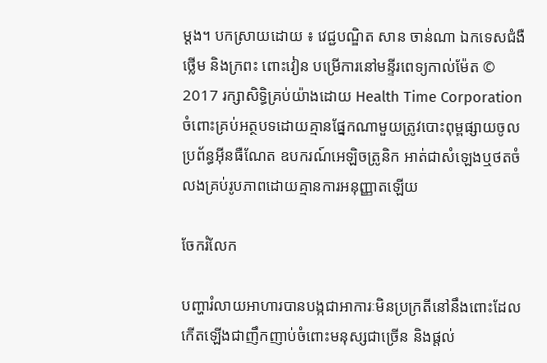ម្ដង។ បកស្រាយដោយ ៖ វេជ្ជបណ្ឌិត សាន ចាន់ណា ឯកទេសជំងឺថ្លើម និងក្រពះ ពោះវៀន បម្រើការនៅមន្ទីរពេទ្យកាល់ម៉ែត © 2017 រក្សាសិទ្ធិគ្រប់យ៉ាងដោយ Health Time Corporation ចំពោះគ្រប់អត្ថបទដោយគ្មានផ្នែកណាមួយត្រូវបោះពុម្ពផ្សាយចូលប្រព័ន្ធអ៊ីនធឺណែត ឧបករណ៍អេឡិចត្រូនិក អាត់ជាសំឡេងឬថតចំលងគ្រប់រូបភាពដោយគ្មានការអនុញ្ញាតឡើយ

ចែករំលែក

បញ្ហារំលាយអាហារបានបង្កជាអាការៈមិនប្រក្រតីនៅនឹងពោះដែលកើតឡើងជាញឹកញាប់ចំពោះមនុស្សជាច្រើន និងផ្តល់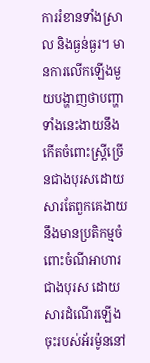ការរំខានទាំងស្រាល និងធ្ងន់ធ្ងរ។ មានការលើកឡើងមួយបង្ហាញថាបញ្ហាទាំងនេះងាយនឹងកើតចំពោះស្ត្រីច្រើនជាងបុរសដោយសារតែពួកគេងាយនឹងមានប្រតិកម្មចំពោះចំណីអាហារជាងបុរស ដោយសារដំណើរឡើងចុះរបស់អ័រម៉ូននៅ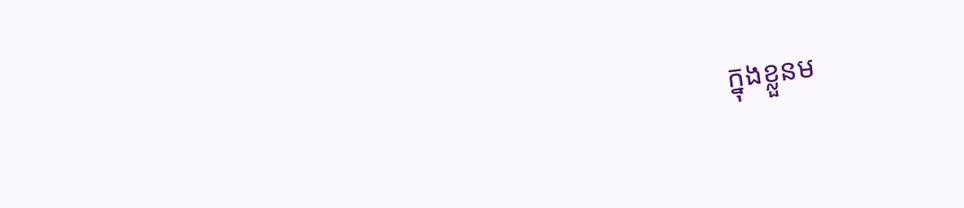ក្នុងខ្លួនម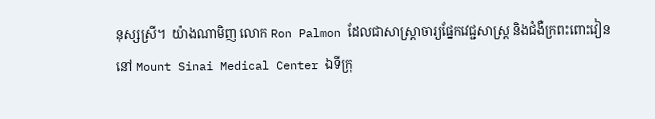នុស្សស្រី។  យ៉ាងណាមិញ លោក Ron Palmon ដែលជាសាស្រ្តាចារ្យផ្នែកវេជ្ជសាស្ត្រ និងជំងឺក្រពះពោះវៀននៅ Mount Sinai Medical Center ឯទីក្រុ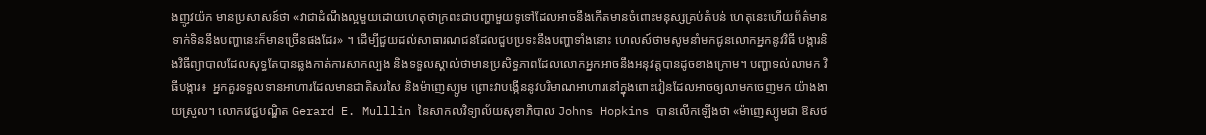ងញូវយ៉ក មានប្រសាសន៍ថា «វាជាដំណឹងល្អមួយដោយហេតុថាក្រពះជាបញ្ហាមួយទូទៅដែលអាចនឹងកើតមានចំពោះមនុស្សគ្រប់តំបន់ ហេតុនេះហើយព័ត៌មាន ទាក់ទិននឹងបញ្ហានេះក៏មានច្រើនផងដែរ» ។ ដើម្បីជួយដល់សាធារណជនដែលជួបប្រទះនឹងបញ្ហាទាំងនោះ ហេលស៍ថាមសូមនាំមកជូនលោកអ្នកនូវវិធី បង្ការនិងវិធីព្យាបាលដែលសុទ្ធតែបានឆ្លងកាត់ការសាកល្បង និងទទួលស្គាល់ថាមានប្រសិទ្ធភាពដែលលោកអ្នកអាចនឹងអនុវត្តបានដូចខាងក្រោម។ បញ្ហាទល់លាមក វិធីបង្ការ៖  អ្នកគួរទទួលទានអាហារដែលមានជាតិសរសៃ និងម៉ាញេស្យូម ព្រោះវាបង្កើននូវបរិមាណអាហារនៅក្នុងពោះវៀនដែលអាចឲ្យលាមកចេញមក យ៉ាងងាយស្រួល។ លោកវេជ្ជបណ្ឌិត Gerard E. Mulllin នៃសាកលវិទ្យាល័យសុខាភិបាល Johns Hopkins បានលើកឡើងថា «ម៉ាញេស្យូមជា ឱសថ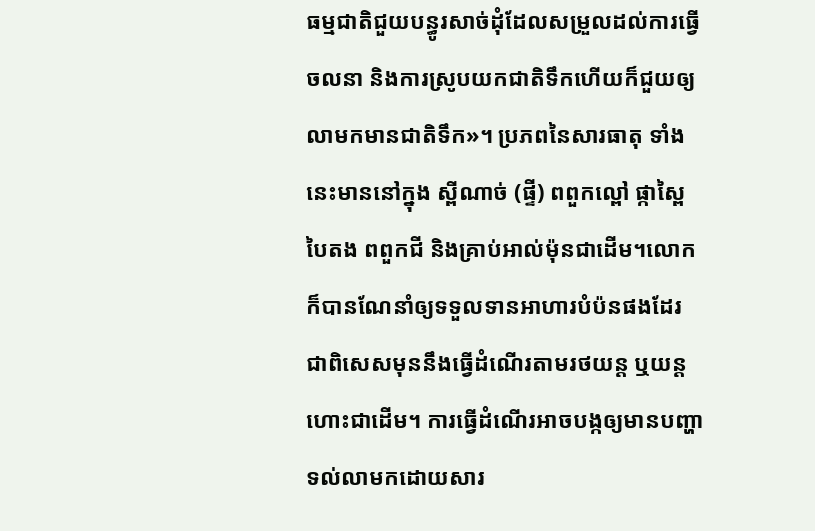ធម្មជាតិជួយបន្ធូរសាច់ដុំដែលសម្រួលដល់ការធ្វើចលនា និងការស្រូបយកជាតិទឹកហើយក៏ជួយឲ្យលាមកមានជាតិទឹក»។ ប្រភពនៃសារធាតុ ទាំងនេះមាននៅក្នុង ស្ពីណាច់ (ផ្ទី) ពពួកល្ពៅ ផ្កាស្ពៃបៃតង ពពួកជី និងគ្រាប់អាល់ម៉ុនជាដើម។លោកក៏បានណែនាំឲ្យទទួលទានអាហារបំប៉នផងដែរ ជាពិសេសមុននឹងធ្វើដំណើរតាមរថយន្ត ឬយន្តហោះជាដើម។ ការធ្វើដំណើរអាចបង្កឲ្យមានបញ្ហាទល់លាមកដោយសារ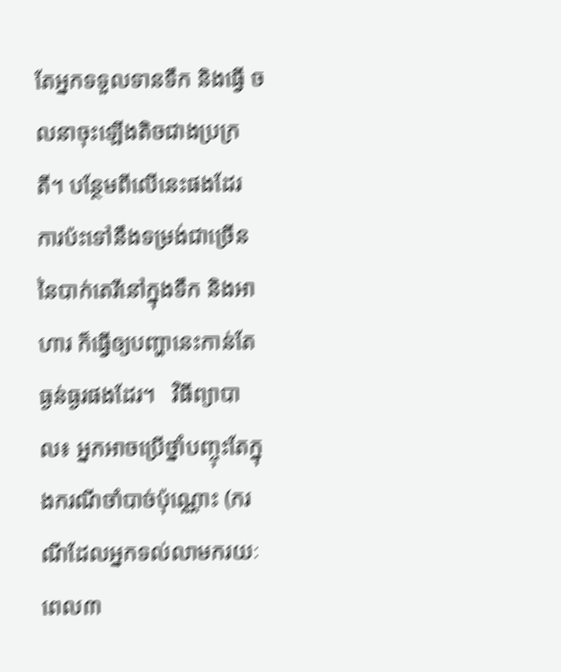តែអ្នកទទួលទានទឹក និងធ្វើ ចលនាចុះឡើងតិចជាងប្រក្រតី។ បន្ថែមពីលើនេះផងដែរ ការប៉ះទៅនឹងទម្រង់ជាច្រើននៃបាក់តេរីនៅក្នុងទឹក និងអាហារ ក៏ធ្វើឲ្យបញ្ហានេះកាន់តែ ធ្ងន់ធ្ងរផងដែរ។   វិធីព្យាបាល៖ អ្នកអាចប្រើថ្នាំបញ្ចុះតែក្នុងករណីចាំបាច់ប៉ុណ្ណោះ (ករណីដែលអ្នកទល់លាមករយៈពេល៣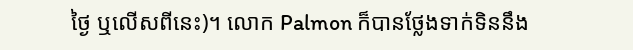ថ្ងៃ ឬលើសពីនេះ)។ លោក Palmon ក៏បានថ្លែងទាក់ទិននឹង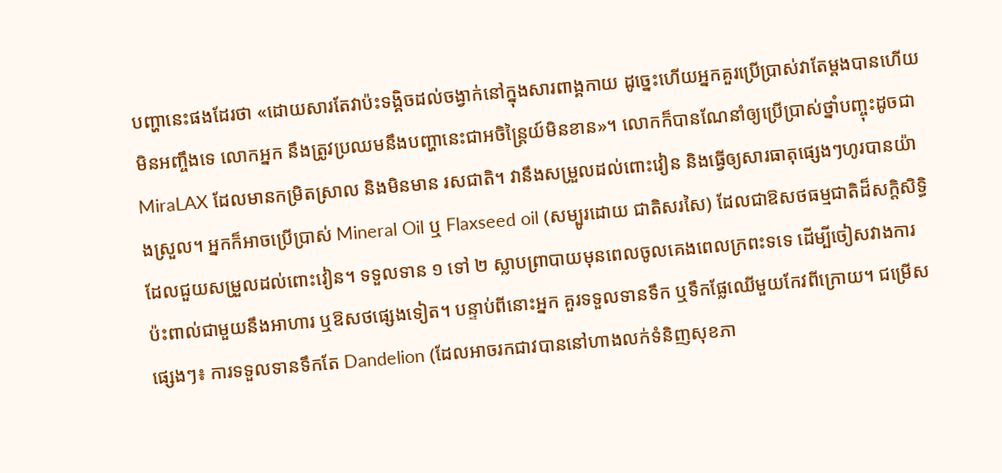បញ្ហានេះផងដែរថា «ដោយសារតែវាប៉ះទង្គិចដល់ចង្វាក់នៅក្នុងសារពាង្គកាយ ដូច្នេះហើយអ្នកគួរប្រើប្រាស់វាតែម្តងបានហើយមិនអញ្ចឹងទេ លោកអ្នក នឹងត្រូវប្រឈមនឹងបញ្ហានេះជាអចិន្ត្រៃយ៍មិនខាន»។ លោកក៏បានណែនាំឲ្យប្រើប្រាស់ថ្នាំបញ្ចុះដូចជា MiraLAX ដែលមានកម្រិតស្រាល និងមិនមាន រសជាតិ។ វានឹងសម្រួលដល់ពោះវៀន និងធ្វើឲ្យសារធាតុផ្សេងៗហូរបានយ៉ាងស្រួល។ អ្នកក៏អាចប្រើប្រាស់ Mineral Oil ឬ Flaxseed oil (សម្បូរដោយ ជាតិសរសៃ) ដែលជាឱសថធម្មជាតិដ៏សក្តិសិទ្ធិដែលជួយសម្រួលដល់ពោះវៀន។ ទទួលទាន ១ ទៅ ២ ស្លាបព្រាបាយមុនពេលចូលគេងពេលក្រពះទទេ ដើម្បីចៀសវាងការប៉ះពាល់ជាមួយនឹងអាហារ ឬឱសថផ្សេងទៀត។ បន្ទាប់ពីនោះអ្នក គួរទទួលទានទឹក ឬទឹកផ្លែឈើមួយកែវពីក្រោយ។ ជម្រើសផ្សេងៗ៖ ការទទួលទានទឹកតែ Dandelion (ដែលអាចរកជាវបាននៅហាងលក់ទំនិញសុខភា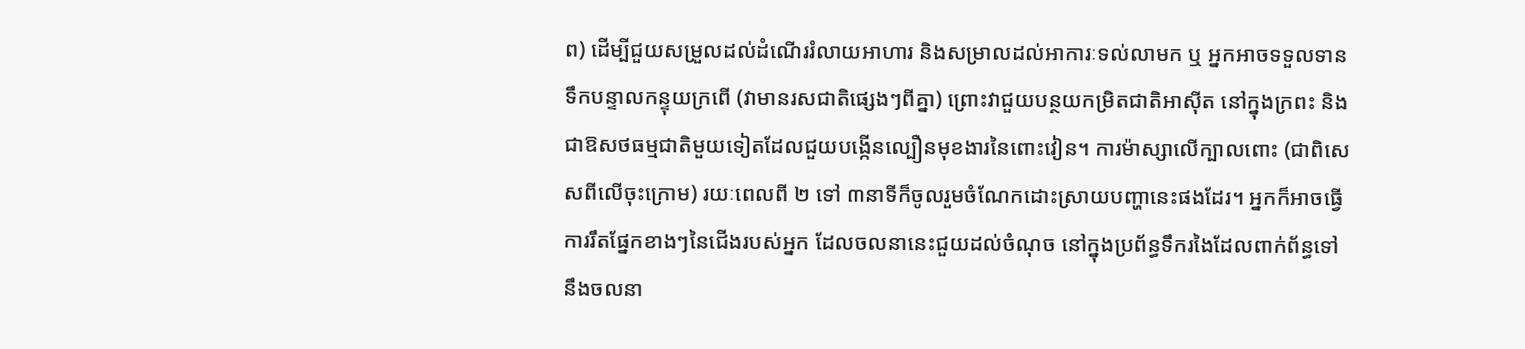ព) ដើម្បីជួយសម្រួលដល់ដំណើររំលាយអាហារ និងសម្រាលដល់អាការៈទល់លាមក ឬ អ្នកអាចទទួលទានទឹកបន្ទាលកន្ទុយក្រពើ (វាមានរសជាតិផ្សេងៗពីគ្នា) ព្រោះវាជួយបន្ថយកម្រិតជាតិអាស៊ីត នៅក្នុងក្រពះ និងជាឱសថធម្មជាតិមួយទៀតដែលជួយបង្កើនល្បឿនមុខងារនៃពោះវៀន។ ការម៉ាស្សាលើក្បាលពោះ (ជាពិសេសពីលើចុះក្រោម) រយៈពេលពី ២ ទៅ ៣នាទីក៏ចូលរួមចំណែកដោះស្រាយបញ្ហានេះផងដែរ។ អ្នកក៏អាចធ្វើការរឹតផ្នែកខាងៗនៃជើងរបស់អ្នក ដែលចលនានេះជួយដល់ចំណុច នៅក្នុងប្រព័ន្ធទឹករងៃដែលពាក់ព័ន្ធទៅនឹងចលនា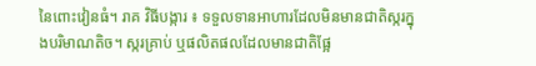នៃពោះវៀនធំ។ រាគ វិធីបង្ការ ៖ ទទួលទានអាហារដែលមិនមានជាតិស្ករក្នុងបរិមាណតិច។ ស្ករគ្រាប់ ឬផលិតផលដែលមានជាតិផ្អែ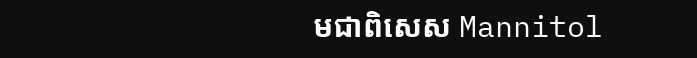មជាពិសេស Mannitol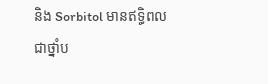និង Sorbitol មានឥទ្ធិពល ជាថ្នាំប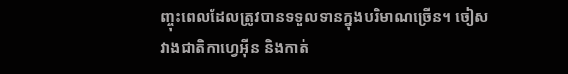ញ្ចុះពេលដែលត្រូវបានទទួលទានក្នុងបរិមាណច្រើន។ ចៀសវាងជាតិកាហ្វេអ៊ីន និងកាត់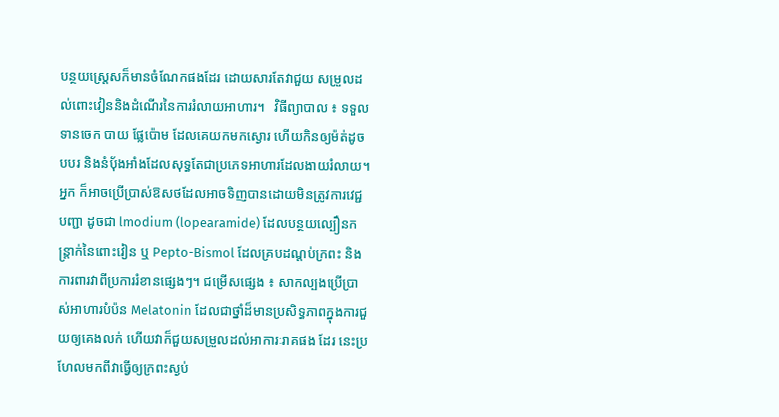បន្ថយស្រ្តេសក៏មានចំណែកផងដែរ ដោយសារតែវាជួយ សម្រួលដល់ពោះវៀននិងដំណើរនៃការរំលាយអាហារ។   វិធីព្យាបាល ៖ ទទួលទានចេក បាយ ផ្លែប៉ោម ដែលគេយកមកស្ងោរ ហើយកិនឲ្យម៉ត់ដូចបបរ និងនំប៉័ងអាំងដែលសុទ្ធតែជាប្រភេទអាហារដែលងាយរំលាយ។ អ្នក ក៏អាចប្រើប្រាស់ឱសថដែលអាចទិញបានដោយមិនត្រូវការវេជ្ជបញ្ជា ដូចជា lmodium (lopearamide) ដែលបន្ថយល្បឿនកន្រ្តាក់នៃពោះវៀន ឬ Pepto-Bismol ដែលគ្របដណ្តប់ក្រពះ និងការពារវាពីប្រការរំខានផ្សេងៗ។ ជម្រើសផ្សេង ៖ សាកល្បងប្រើប្រាស់អាហារបំប៉ន Melatonin ដែលជាថ្នាំដ៏មានប្រសិទ្ធភាពក្នុងការជួយឲ្យគេងលក់ ហើយវាក៏ជួយសម្រួលដល់អាការៈរាគផង ដែរ នេះប្រហែលមកពីវាធ្វើឲ្យក្រពះស្ងប់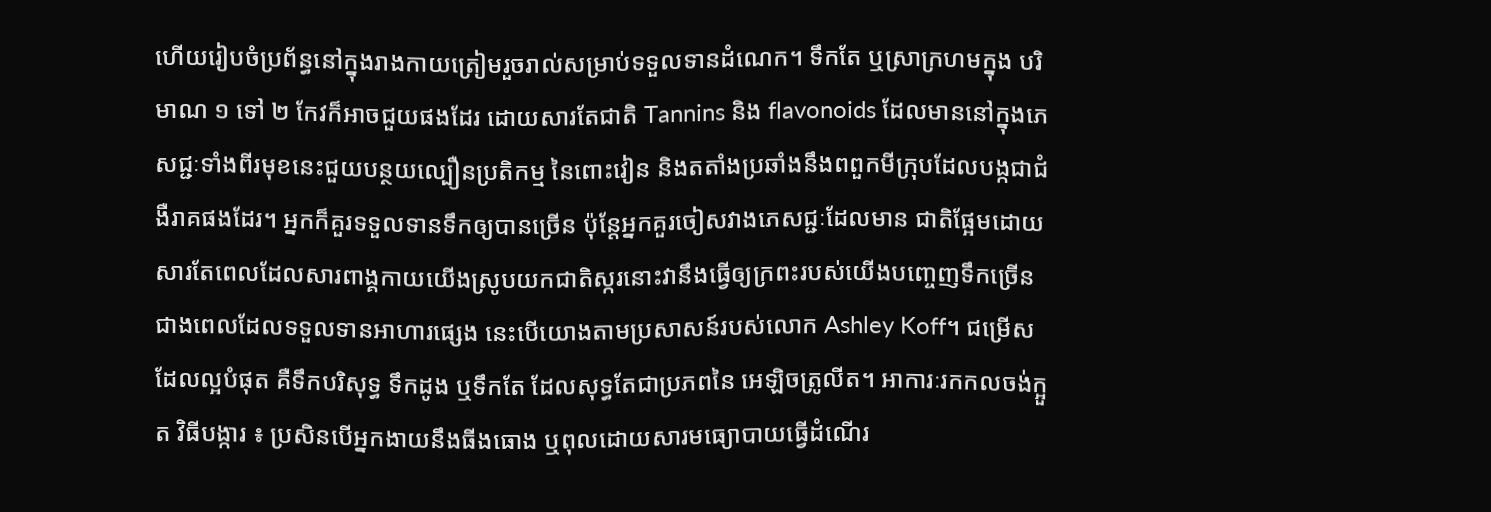ហើយរៀបចំប្រព័ន្ធនៅក្នុងរាងកាយត្រៀមរួចរាល់សម្រាប់ទទួលទានដំណេក។ ទឹកតែ ឬស្រាក្រហមក្នុង បរិមាណ ១ ទៅ ២ កែវក៏អាចជួយផងដែរ ដោយសារតែជាតិ Tannins និង flavonoids ដែលមាននៅក្នុងភេសជ្ជៈទាំងពីរមុខនេះជួយបន្ថយល្បឿនប្រតិកម្ម នៃពោះវៀន និងតតាំងប្រឆាំងនឹងពពួកមីក្រុបដែលបង្កជាជំងឺរាគផងដែរ។ អ្នកក៏គួរទទួលទានទឹកឲ្យបានច្រើន ប៉ុន្តែអ្នកគួរចៀសវាងភេសជ្ជៈដែលមាន ជាតិផ្អែមដោយសារតែពេលដែលសារពាង្គកាយយើងស្រូបយកជាតិស្ករនោះវានឹងធ្វើឲ្យក្រពះរបស់យើងបញ្ចេញទឹកច្រើនជាងពេលដែលទទួលទានអាហារផ្សេង នេះបើយោងតាមប្រសាសន៍របស់លោក Ashley Koff។ ជម្រើសដែលល្អបំផុត គឺទឹកបរិសុទ្ធ ទឹកដូង ឬទឹកតែ ដែលសុទ្ធតែជាប្រភពនៃ អេឡិចត្រូលីត។ អាការៈរកកលចង់ក្អួត វិធីបង្ការ ៖ ប្រសិនបើអ្នកងាយនឹងធីងធោង ឬពុលដោយសារមធ្យោបាយធ្វើដំណើរ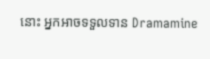នោះ អ្នកអាចទទួលទាន Dramamine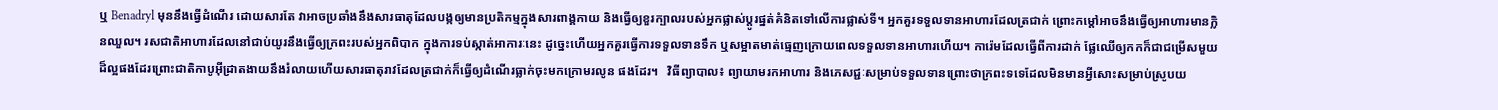ឬ Benadryl មុននឹងធ្វើដំណើរ ដោយសារតែ វាអាចប្រឆាំងនឹងសារធាតុដែលបង្កឲ្យមានប្រតិកម្មក្នុងសារពាង្គកាយ និងធ្វើឲ្យខួរក្បាលរបស់អ្នកផ្លាស់ប្តូរផ្នត់គំនិតទៅលើការផ្លាស់ទី។ អ្នកគួរទទួលទានអាហារដែលត្រជាក់ ព្រោះកម្តៅអាចនឹងធ្វើឲ្យអាហារមានក្លិនឈួល។ រសជាតិអាហារដែលនៅជាប់យូរនឹងធ្វើឲ្យក្រពះរបស់អ្នកពិបាក ក្នុងការទប់ស្កាត់អាការៈនេះ ដូច្នេះហើយអ្នកគួរធ្វើការទទួលទានទឹក ឬសម្អាតមាត់ធ្មេញក្រោយពេលទទួលទានអាហារហើយ។ ការ៉េមដែលធ្វើពីការដាក់ ផ្លែឈើឲ្យកកក៏ជាជម្រើសមួយ ដ៏ល្អផងដែរព្រោះជាតិកាបូអ៊ីដ្រាតងាយនឹងរំលាយហើយសារធាតុរាវដែលត្រជាក់ក៏ធ្វើឲ្យដំណើរធ្លាក់ចុះមកក្រោមរលូន ផងដែរ។   វិធីព្យាបាល៖ ព្យាយាមរកអាហារ និងភេសជ្ជៈសម្រាប់ទទួលទានព្រោះថាក្រពះទទេដែលមិនមានអ្វីសោះសម្រាប់ស្រូបយ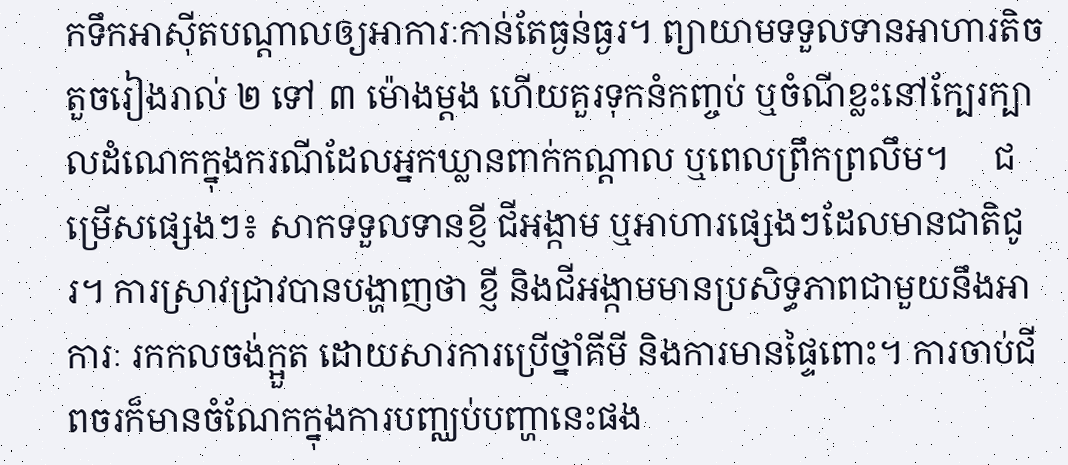កទឹកអាស៊ីតបណ្តាលឲ្យអាការៈកាន់តែធ្ងន់ធ្ងរ។ ព្យាយាមទទួលទានអាហារតិចតួចរៀងរាល់ ២ ទៅ ៣ ម៉ោងម្តង ហើយគួរទុកនំកញ្ចប់ ឬចំណីខ្លះនៅក្បែរក្បាលដំណេកក្នុងករណីដែលអ្នកឃ្លានពាក់កណ្តាល ឬពេលព្រឹកព្រលឹម។     ជម្រើសផ្សេងៗ៖ សាកទទួលទានខ្ញី ជីអង្កាម ឬអាហារផ្សេងៗដែលមានជាតិជូរ។ ការស្រាវជ្រាវបានបង្ហាញថា ខ្ញី និងជីអង្កាមមានប្រសិទ្ធភាពជាមួយនឹងអាការៈ រកកលចង់ក្អួត ដោយសារការប្រើថ្នាំគីមី និងការមានផ្ទៃពោះ។ ការចាប់ជីពចរក៏មានចំណែកក្នុងការបញ្ឈប់បញ្ហានេះផង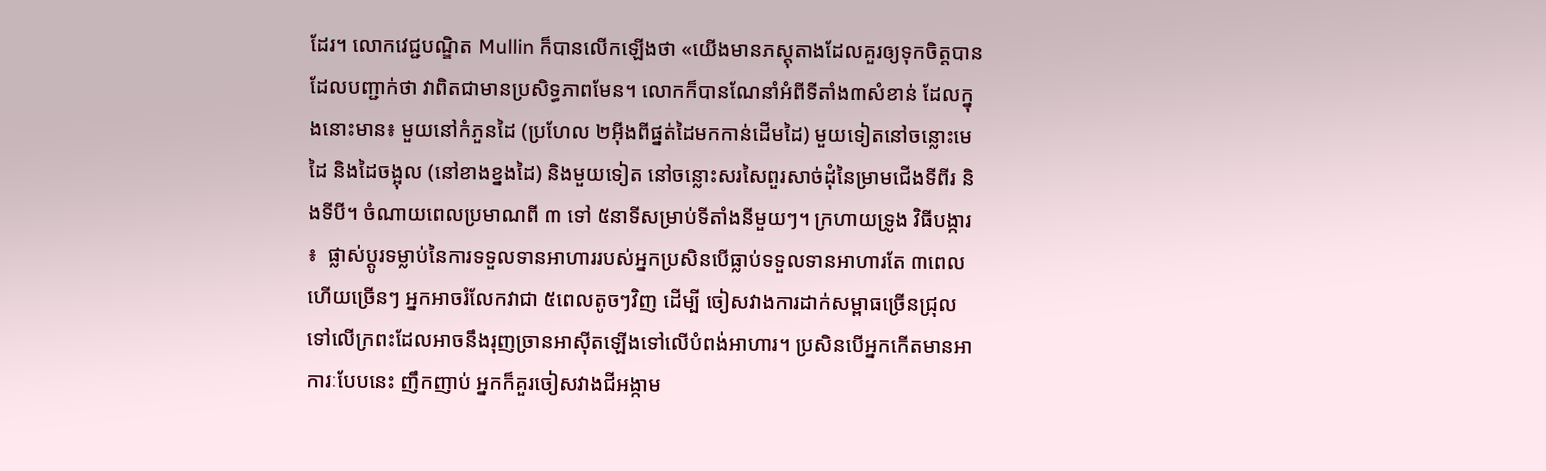ដែរ។ លោកវេជ្ជបណ្ឌិត Mullin ក៏បានលើកឡើងថា «យើងមានភស្តុតាងដែលគួរឲ្យទុកចិត្តបានដែលបញ្ជាក់ថា វាពិតជាមានប្រសិទ្ធភាពមែន។ លោកក៏បានណែនាំអំពីទីតាំង៣សំខាន់ ដែលក្នុងនោះមាន៖ មួយនៅកំភួនដៃ (ប្រហែល ២អ៊ីងពីផ្នត់ដៃមកកាន់ដើមដៃ) មួយទៀតនៅចន្លោះមេដៃ និងដៃចង្អុល (នៅខាងខ្នងដៃ) និងមួយទៀត នៅចន្លោះសរសៃពួរសាច់ដុំនៃម្រាមជើងទីពីរ និងទីបី។ ចំណាយពេលប្រមាណពី ៣ ទៅ ៥នាទីសម្រាប់ទីតាំងនីមួយៗ។ ក្រហាយទ្រូង វិធីបង្ការ ៖  ផ្លាស់ប្តូរទម្លាប់នៃការទទួលទានអាហាររបស់អ្នកប្រសិនបើធ្លាប់ទទួលទានអាហារតែ ៣ពេលហើយច្រើនៗ អ្នកអាចរំលែកវាជា ៥ពេលតូចៗវិញ ដើម្បី ចៀសវាងការដាក់សម្ពាធច្រើនជ្រុលទៅលើក្រពះដែលអាចនឹងរុញច្រានអាស៊ីតឡើងទៅលើបំពង់អាហារ។ ប្រសិនបើអ្នកកើតមានអាការៈបែបនេះ ញឹកញាប់ អ្នកក៏គួរចៀសវាងជីអង្កាម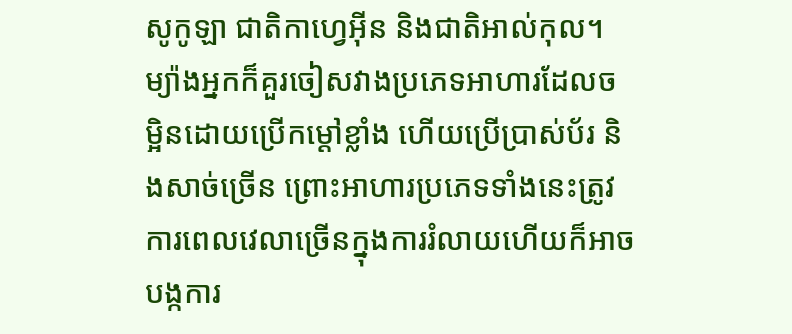សូកូឡា ជាតិកាហ្វេអ៊ីន និងជាតិអាល់កុល។ ម្យ៉ាងអ្នកក៏គួរចៀសវាងប្រភេទអាហារដែលចម្អិនដោយប្រើកម្តៅខ្លាំង ហើយប្រើប្រាស់ប័រ និងសាច់ច្រើន ព្រោះអាហារប្រភេទទាំងនេះត្រូវការពេលវេលាច្រើនក្នុងការរំលាយហើយក៏អាចបង្កការ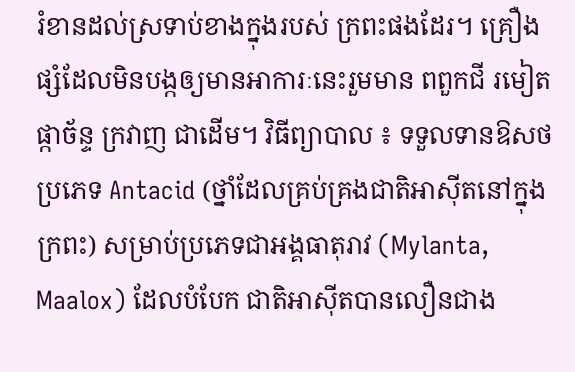រំខានដល់ស្រទាប់ខាងក្នុងរបស់ ក្រពះផងដែរ។ គ្រឿងផ្សំដែលមិនបង្កឲ្យមានអាការៈនេះរួមមាន ពពួកជី រមៀត ផ្កាច័ន្ទ ក្រវាញ ជាដើម។ វិធីព្យាបាល ៖ ទទួលទានឱសថប្រភេទ Antacid (ថ្នាំដែលគ្រប់គ្រងជាតិអាស៊ីតនៅក្នុងក្រពះ) សម្រាប់ប្រភេទជាអង្គធាតុរាវ (Mylanta, Maalox) ដែលបំបែក ជាតិអាស៊ីតបានលឿនជាង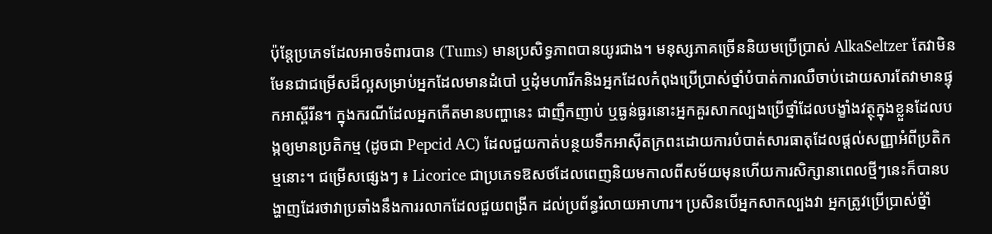ប៉ុន្តែប្រភេទដែលអាចទំពារបាន (Tums) មានប្រសិទ្ធភាពបានយូរជាង។ មនុស្សភាគច្រើននិយមប្រើប្រាស់ AlkaSeltzer តែវាមិនមែនជាជម្រើសដ៏ល្អសម្រាប់អ្នកដែលមានដំបៅ ឬដុំមហារីកនិងអ្នកដែលកំពុងប្រើប្រាស់ថ្នាំបំបាត់ការឈឺចាប់ដោយសារតែវាមានផ្ទុកអាស្ពីរីន។ ក្នុងករណីដែលអ្នកកើតមានបញ្ហានេះ ជាញឹកញាប់ ឬធ្ងន់ធ្ងរនោះអ្នកគួរសាកល្បងប្រើថ្នាំដែលបង្ខាំងវត្ថុក្នុងខ្លួនដែលបង្កឲ្យមានប្រតិកម្ម (ដូចជា Pepcid AC) ដែលជួយកាត់បន្ថយទឹកអាស៊ីតក្រពះដោយការបំបាត់សារធាតុដែលផ្តល់សញ្ញាអំពីប្រតិកម្មនោះ។ ជម្រើសផ្សេងៗ ៖ Licorice ជាប្រភេទឱសថដែលពេញនិយមកាលពីសម័យមុនហើយការសិក្សានាពេលថ្មីៗនេះក៏បានបង្ហាញដែរថាវាប្រឆាំងនឹងការរលាកដែលជួយពង្រីក ដល់ប្រព័ន្ធរំលាយអាហារ។ ប្រសិនបើអ្នកសាកល្បងវា អ្នកត្រូវប្រើប្រាស់ថ្នំាំ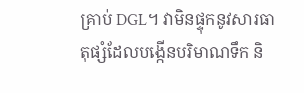គ្រាប់ DGL។ វាមិនផ្ទុកនូវសារធាតុផ្សំដែលបង្កើនបរិមាណទឹក និ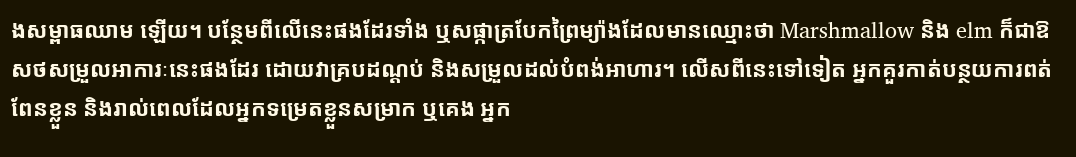ងសម្ពាធឈាម ឡើយ។ បន្ថែមពីលើនេះផងដែរទាំង ឬសផ្កាត្របែកព្រៃម្យ៉ាងដែលមានឈ្មោះថា Marshmallow និង elm ក៏ជាឱសថសម្រួលអាការៈនេះផងដែរ ដោយវាគ្របដណ្តប់ និងសម្រួលដល់បំពង់អាហារ។ លើសពីនេះទៅទៀត អ្នកគួរកាត់បន្ថយការពត់ពែនខ្លួន និងរាល់ពេលដែលអ្នកទម្រេតខ្លួនសម្រាក ឬគេង អ្នក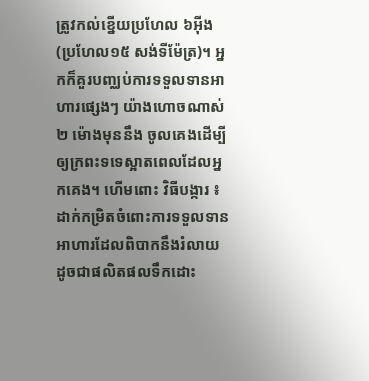ត្រូវកល់ខ្នើយប្រហែល ៦អ៊ីង (ប្រហែល១៥ សង់ទីម៉ែត្រ)។ អ្នកក៏គួរបញ្ឈប់ការទទួលទានអាហារផ្សេងៗ យ៉ាងហោចណាស់ ២ ម៉ោងមុននឹង ចូលគេងដើម្បីឲ្យក្រពះទទេស្អាតពេលដែលអ្នកគេង។ ហើមពោះ វិធីបង្ការ ៖ ដាក់កម្រិតចំពោះការទទួលទានអាហារដែលពិបាកនឹងរំលាយ ដូចជាផលិតផលទឹកដោះ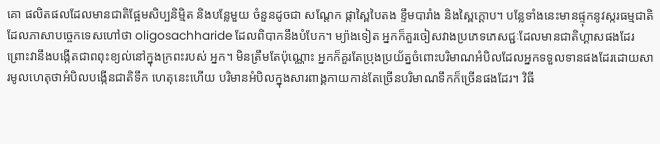គោ ផលិតផលដែលមានជាតិផ្អែមសិប្បនិម្មិត និងបន្លែមួយ ចំនួនដូចជា សណ្តែក ផ្កាស្ពៃបៃតង ខ្ទឹមបារាំង និងស្ពៃក្តោប។ បន្លែទាំងនេះមានផ្ទុកនូវស្ករធម្មជាតិដែលភាសាបច្ចេកទេសហៅថា oligosachharide ដែលពិបាកនឹងបំបែក។ ម្យ៉ាងទៀត អ្នកក៏គួរចៀសវាងប្រភេទភេសជ្ជៈដែលមានជាតិហ្គាសផងដែរ ព្រោះវានឹងបង្កើតជាពពុះខ្យល់នៅក្នុងក្រពះរបស់ អ្នក។ មិនត្រឹមតែប៉ុណ្ណោះ អ្នកក៏គួរតែប្រុងប្រយ័ត្នចំពោះបរិមាណអំបិលដែលអ្នកទទួលទានផងដែរដោយសារមូលហេតុថាអំបិលបង្កើនជាតិទឹក ហេតុនេះហើយ បរិមានអំបិលក្នុងសារពាង្គកាយកាន់តែច្រើនបរិមាណទឹកក៏ច្រើនផងដែរ។ វិធី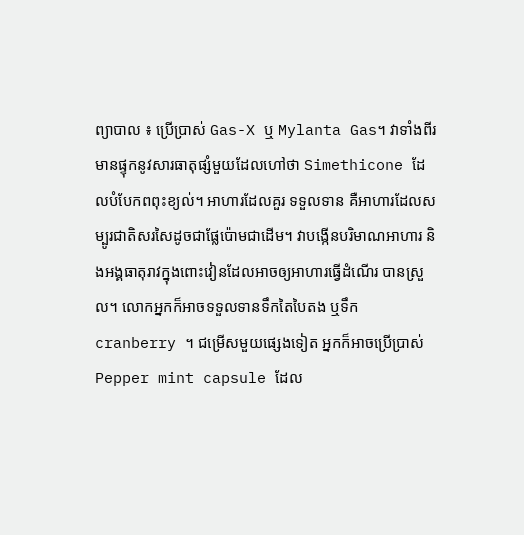ព្យាបាល ៖ ប្រើប្រាស់ Gas-X ឬ Mylanta Gas។ វាទាំងពីរមានផ្ទុកនូវសារធាតុផ្សំមួយដែលហៅថា Simethicone ដែលបំបែកពពុះខ្យល់។ អាហារដែលគួរ ទទួលទាន គឺអាហារដែលសម្បូរជាតិសរសៃដូចជាផ្លែប៉ោមជាដើម។ វាបង្កើនបរិមាណអាហារ និងអង្គធាតុរាវក្នុងពោះវៀនដែលអាចឲ្យអាហារធ្វើដំណើរ បានស្រួល។ លោកអ្នកក៏អាចទទួលទានទឹកតៃបៃតង ឬទឹក cranberry ។ ជម្រើសមួយផ្សេងទៀត អ្នកក៏អាចប្រើប្រាស់ Pepper mint capsule ដែល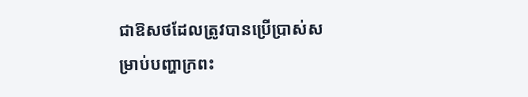ជាឱសថដែលត្រូវបានប្រើប្រាស់សម្រាប់បញ្ហាក្រពះ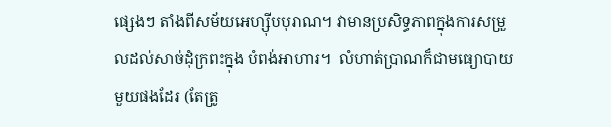ផ្សេងៗ តាំងពីសម័យអេហ្ស៊ីបបុរាណ។ វាមានប្រសិទ្ធភាពក្នុងការសម្រួលដល់សាច់ដុំក្រពះក្នុង បំពង់អាហារ។  លំហាត់ប្រាណក៏ជាមធ្យោបាយមួយផងដែរ (តែត្រូ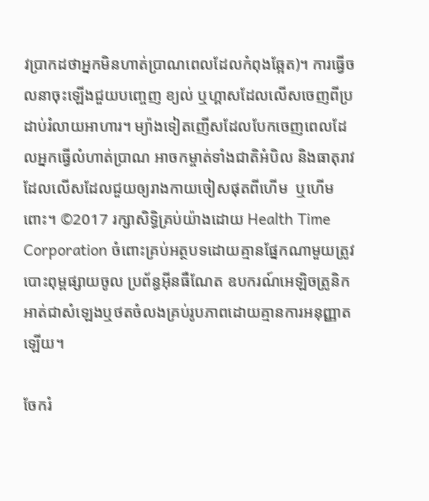វប្រាកដថាអ្នកមិនហាត់ប្រាណពេលដែលកំពុងឆ្អែត)។ ការធ្វើចលនាចុះឡើងជួយបញ្ចេញ ខ្យល់ ឬហ្គាសដែលលើសចេញពីប្រដាប់រំលាយអាហារ។ ម្យ៉ាងទៀតញើសដែលបែកចេញពេលដែលអ្នកធ្វើលំហាត់ប្រាណ អាចកម្ចាត់ទាំងជាតិអំបិល និងធាតុរាវដែលលើសដែលជួយឲ្យរាងកាយចៀសផុតពីហើម  ឬហើមពោះ។ ©2017 រក្សាសិទ្ធិគ្រប់យ៉ាងដោយ Health Time Corporation ចំពោះគ្រប់អត្ថបទដោយគ្មានផ្នែកណាមួយត្រូវបោះពុម្ពផ្សាយចូល ប្រព័ន្ធអ៊ីនធឺណែត ឧបករណ៍អេឡិចត្រូនិក អាត់ជាសំឡេងឬថតចំលងគ្រប់រូបភាពដោយគ្មានការអនុញ្ញាតឡើយ។

ចែករំ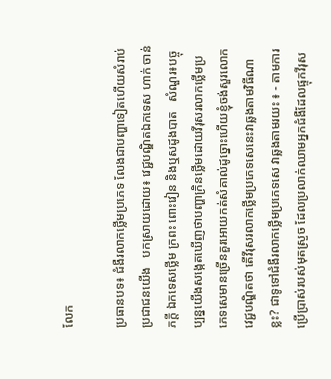លែក

ប្រធានបទ៖ ជំងឺរលាកថ្លេីមប្រភេទ លែងជាបញ្ហាទៀតហេីយសំរាប់ប្រជាជនយេីង   បកស្រាយដោយ៖ វេជ្ជបណ្ឌិតឯកទេស ហាក់ ចាន់ភក្តី ឯកទេសថ្លេីម ក្រពះ ពោះវៀន និងឬសដូងបាត   សំណួរ៖បច្ចុប្បន្នយេីងសង្កេតឃេីញថាបញ្ហាក្រិនថ្លេីមដោយវីរុសរលាកថ្លេីមប្រភេទសេមានច្រេីនគួរអោយកត់សំគាល់ដូច្នោះហេីយខ្ញុំចង់សួរលោកវេជ្ជបណ្ឌិតថា តេីវីរុសរលាកថ្លេីមប្រភេទសេនេះវាឆ្លងតាមវិធីណាខ្លះ? ជាទូទៅជំងឺរលាកថ្លេីមប្រភេទសេ វាឆ្លងតាមរយះ ៖ - តាមការប្រេីប្រាស់របស់មុតស្រួច ដែលប្រលាក់ឈាមអ្នកជំងឺដែលផ្ទុកវីរុស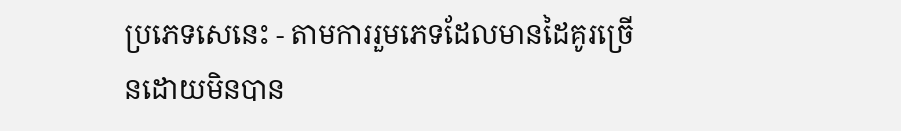ប្រភេទសេនេះ - តាមការរួមភេទដែលមានដៃគូរច្រេីនដោយមិនបាន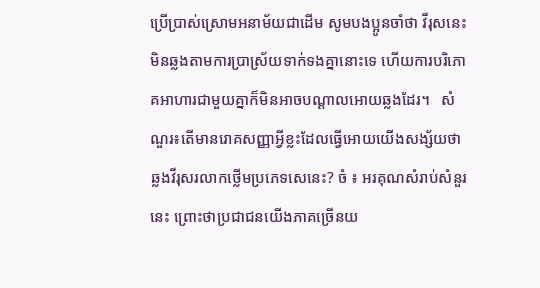ប្រេីប្រាស់ស្រោមអនាម័យជាដេីម សូមបងប្អូនចាំថា វីរុសនេះមិនឆ្លងតាមការប្រាស្រ័យទាក់ទងគ្នានោះទេ ហេីយការបរិភោគអាហារជាមួយគ្នាក៏មិនអាចបណ្តាលអោយឆ្លងដែរ។   សំណួរ៖តេីមានរោគសញ្ញាអ្វីខ្លះដែលធ្វេីអោយយេីងសង្ស័យថាឆ្លងវីរុសរលាកថ្លេីមប្រភេទសេនេះ? ចំ ៖ អរគុណសំរាប់សំនួរនេះ ព្រោះថាប្រជាជនយេីងភាគច្រេីនយ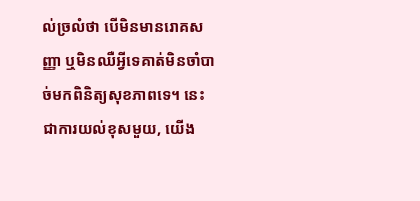ល់ច្រលំថា បេីមិនមានរោគសញ្ញា ឬមិនឈឺអ្វីទេគាត់មិនចាំបាច់មកពិនិត្យសុខភាពទេ។ នេះជាការយល់ខុសមួយ, យេីង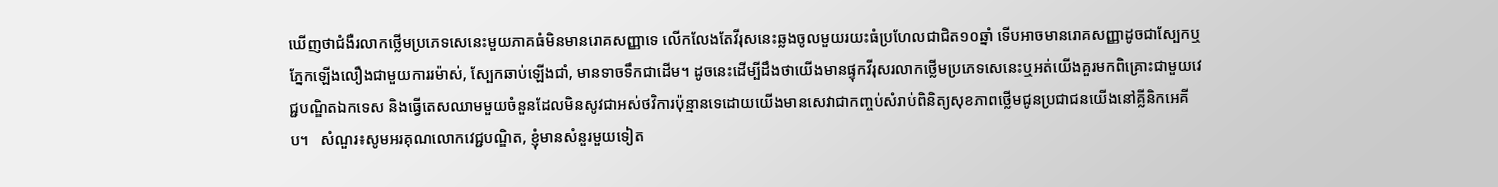ឃេីញថាជំងឺរលាកថ្លេីមប្រភេទសេនេះមួយភាគធំមិនមានរោគសញ្ញាទេ លេីកលែងតែវីរុសនេះឆ្លងចូលមួយរយះធំប្រហែលជាជិត១០ឆ្នាំ ទេីបអាចមានរោគសញ្ញាដូចជាស្បែកឬភ្នែកឡេីងលឿងជាមួយការរម៉ាស់, ស្បែកឆាប់ឡេីងជាំ, មានទាចទឹកជាដេីម។ ដូចនេះដើម្បីដឹងថាយេីងមានផ្ទុកវីរុសរលាកថ្លេីមប្រភេទសេនេះឬអត់យេីងគួរមកពិគ្រោះជាមួយវេជ្ជបណ្ឌិតឯកទេស និងធ្វេីតេសឈាមមួយចំនួនដែលមិនសូវជាអស់ថវិការប៉ុន្មានទេដោយយេីងមានសេវាជាកញ្ចប់សំរាប់ពិនិត្យសុខភាពថ្លេីមជូនប្រជាជនយេីងនៅគ្លីនិកអេគីប។   សំណួរ៖សូមអរគុណលោកវេជ្ជបណ្ឌិត, ខ្ញុំមានសំនួរមួយទៀត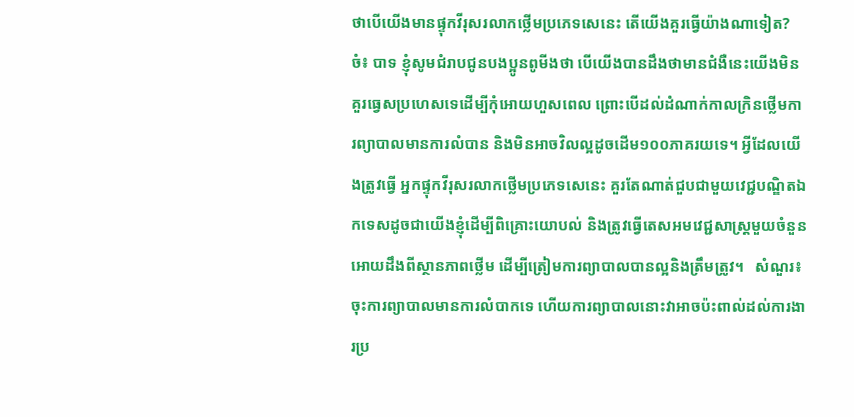ថាបេីយេីងមានផ្ទុកវីរុសរលាកថ្លេីមប្រភេទសេនេះ តេីយេីងគួរធ្វេីយ៉ាងណាទៀត?  ចំ៖ បាទ ខ្ញុំសូមជំរាបជូនបងប្អូនពូមីងថា បេីយេីងបានដឹងថាមានជំងឺនេះយេីងមិនគួរធ្វេសប្រហេសទេដេីម្បីកុំអោយហួសពេល ព្រោះបេីដល់ដំណាក់កាលក្រិនថ្លេីមការព្យាបាលមានការលំបាន និងមិនអាចវិលល្អដូចដេីម១០០ភាគរយទេ។ អ្វីដែលយេីងត្រូវធ្វេី អ្នកផ្ទុកវីរុសរលាកថ្លេីមប្រភេទសេនេះ គួរតែណាត់ជួបជាមួយវេជ្ជបណ្ឌិតឯកទេសដូចជាយេីងខ្ញុំដេីម្បីពិគ្រោះយោបល់ និងត្រូវធ្វេីតេសអមវេជ្ជសាស្រ្តមួយចំនួនអោយដឹងពីស្ថានភាពថ្លេីម ដេីម្បីត្រៀមការព្យាបាលបានល្អនិងត្រឹមត្រូវ។   សំណួរ៖ចុះការព្យាបាលមានការលំបាកទេ ហេីយការព្យាបាលនោះវាអាចប៉ះពាល់ដល់ការងារប្រ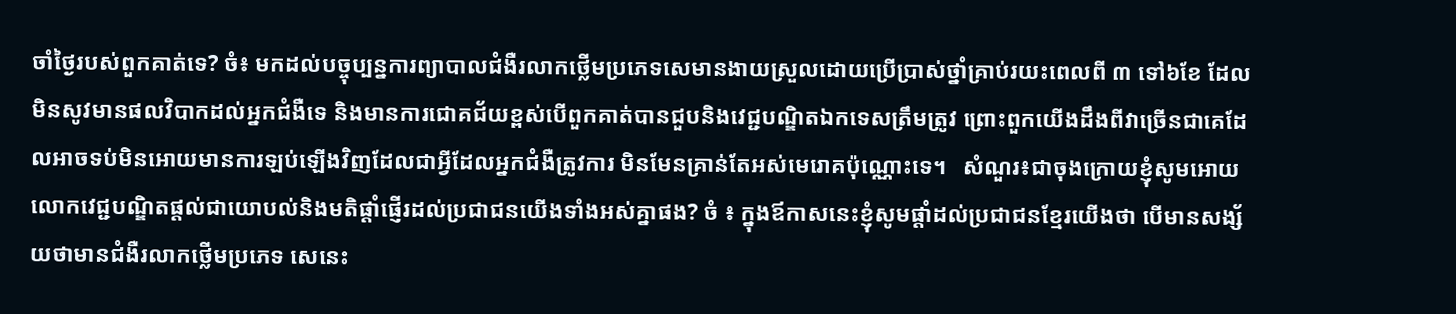ចាំថ្ងៃរបស់ពួកគាត់ទេ? ចំ៖ មកដល់បច្ចុប្បន្នការព្យាបាលជំងឺរលាកថ្លេីមប្រភេទសេមានងាយស្រួលដោយប្រេីប្រាស់ថ្នាំគ្រាប់រយះពេលពី ៣ ទៅ៦ខែ ដែលមិនសូវមានផលវិបាកដល់អ្នកជំងឺទេ និងមានការជោគជ័យខ្ពស់បេីពួកគាត់បានជួបនិងវេជ្ជបណ្ឌិតឯកទេសត្រឹមត្រូវ ព្រោះពួកយេីងដឹងពីវាច្រេីនជាគេដែលអាចទប់មិនអោយមានការឡប់ឡេីងវិញដែលជាអ្វីដែលអ្នកជំងឺត្រូវការ មិនមែនគ្រាន់តែអស់មេរោគប៉ុណ្ណោះទេ។   សំណួរ៖ជាចុងក្រោយខ្ញុំសូមអោយលោកវេជ្ជបណ្ឌិតផ្តល់ជាយោបល់និងមតិផ្តាំផ្ញេីរដល់ប្រជាជនយេីងទាំងអស់គ្នាផង? ចំ ៖ ក្នុងឪកាសនេះខ្ញុំសូមផ្តាំដល់ប្រជាជនខ្មែរយេីងថា បេីមានសង្ស័យថាមានជំងឺរលាកថ្លេីមប្រភេទ សេនេះ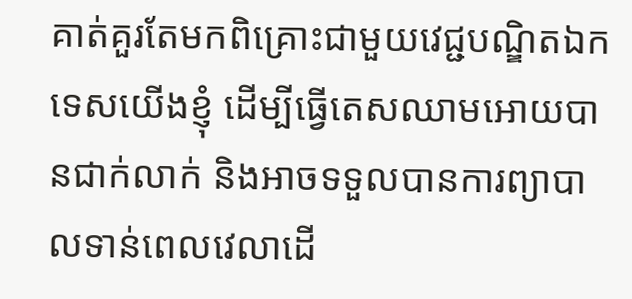គាត់គួរតែមកពិគ្រោះជាមួយវេជ្ជបណ្ឌិតឯកទេសយេីងខ្ញុំ ដេីម្បីធ្វេីតេសឈាមអោយបានជាក់លាក់ និងអាចទទួលបានការព្យាបាលទាន់ពេលវេលាដេី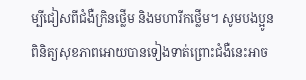ម្បីជៀសពីជំងឺក្រិនថ្លេីម និងមហារីកថ្លេីម។ សូមបងប្អូនពិនិត្យសុខភាពអោយបានទៀងទាត់ព្រោះជំងឺនេះអាច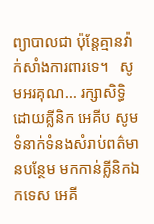ព្យាបាលជា ប៉ុន្តែគ្មានវ៉ាក់សាំងការពារទេ។   សូមអរគុណ... រក្សាសិទ្ធិដោយគ្លីនិក អេគីប សូមទំនាក់ទំនងសំរាប់ពត៌មានបន្ថែម មកកាន់គ្លីនិកឯកទេស អេគី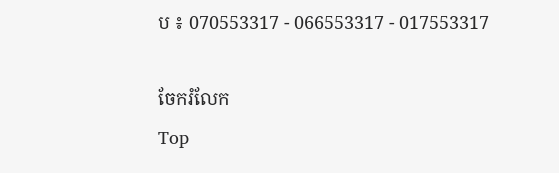ប ៖ 070553317 - 066553317 - 017553317

ចែករំលែក
Top